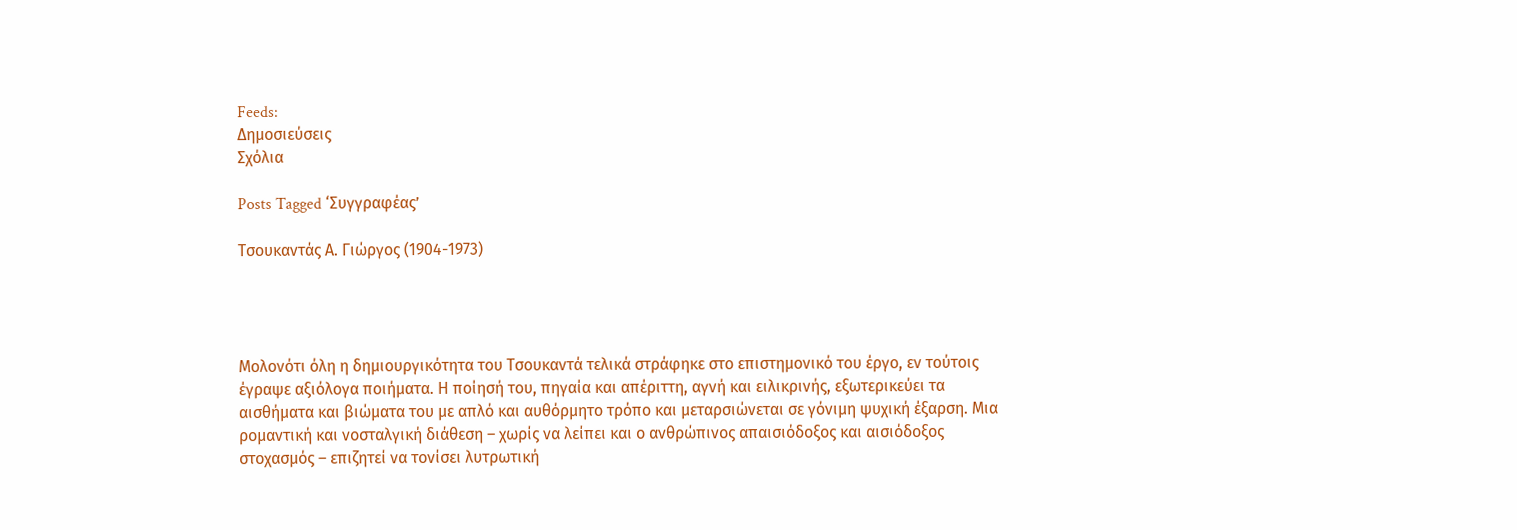Feeds:
Δημοσιεύσεις
Σχόλια

Posts Tagged ‘Συγγραφέας’

Τσουκαντάς Α. Γιώργος (1904-1973)




Μολονότι όλη η δημιουργικότητα του Τσουκαντά τελικά στράφηκε στο επιστημονικό του έργο, εν τούτοις έγραψε αξιόλογα ποιήματα. Η ποίησή του, πηγαία και απέριττη, αγνή και ειλικρινής, εξωτερικεύει τα αισθήματα και βιώματα του με απλό και αυθόρμητο τρόπο και μεταρσιώνεται σε γόνιμη ψυχική έξαρση. Μια ρομαντική και νοσταλγική διάθεση – χωρίς να λείπει και ο ανθρώπινος απαισιόδοξος και αισιόδοξος στοχασμός – επιζητεί να τονίσει λυτρωτική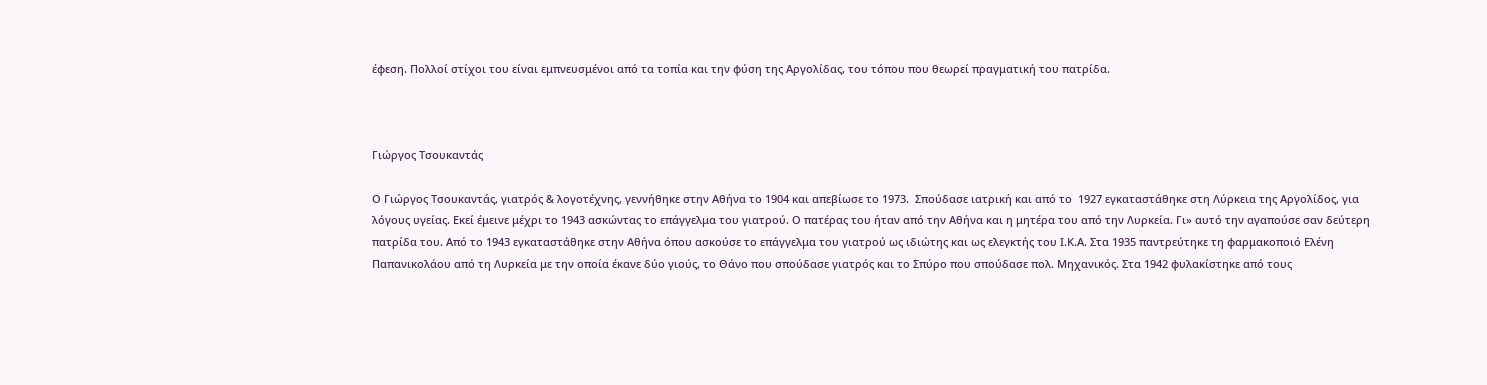έφεση. Πολλοί στίχοι του είναι εμπνευσμένοι από τα τοπία και την φύση της Αργολίδας, του τόπου που θεωρεί πραγματική του πατρίδα.



Γιώργος Τσουκαντάς

Ο Γιώργος Τσουκαντάς, γιατρός & λογοτέχνης, γεννήθηκε στην Αθήνα το 1904 και απεβίωσε το 1973.  Σπούδασε ιατρική και από το  1927 εγκαταστάθηκε στη Λύρκεια της Αργολίδος, για λόγους υγείας. Εκεί έμεινε μέχρι το 1943 ασκώντας το επάγγελμα του γιατρού. Ο πατέρας του ήταν από την Αθήνα και η μητέρα του από την Λυρκεία. Γι» αυτό την αγαπούσε σαν δεύτερη πατρίδα του. Από το 1943 εγκαταστάθηκε στην Αθήνα όπου ασκούσε το επάγγελμα του γιατρού ως ιδιώτης και ως ελεγκτής του Ι.Κ.Α. Στα 1935 παντρεύτηκε τη φαρμακοποιό Ελένη Παπανικολάου από τη Λυρκεία με την οποία έκανε δύο γιούς, το Θάνο που σπούδασε γιατρός και το Σπύρο που σπούδασε πολ. Μηχανικός. Στα 1942 φυλακίστηκε από τους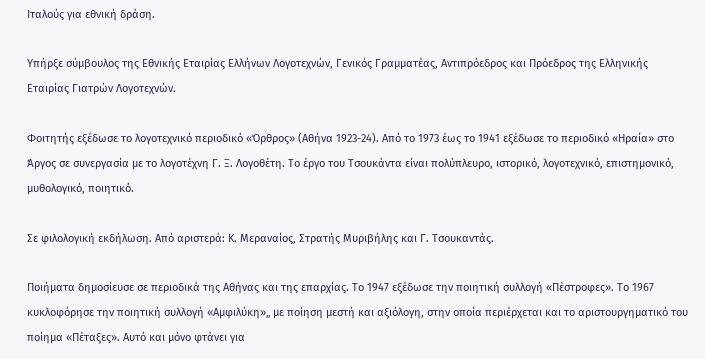Ιταλούς για εθνική δράση.

Υπήρξε σύμβουλος της Εθνικής Εταιρίας Ελλήνων Λογοτεχνών, Γενικός Γραμματέας, Αντιπρόεδρος και Πρόεδρος της Ελληνικής Εταιρίας Γιατρών Λογοτεχνών.

Φοιτητής εξέδωσε το λογοτεχνικό περιοδικό «Όρθρος» (Αθήνα 1923-24). Από το 1973 έως τo 1941 εξέδωσε το περιοδικό «Ηραία» στο Άργος σε συνεργασία με το λογοτέχνη Γ. Ξ. Λογοθέτη. Το έργο του Τσουκάντα είναι πολύπλευρο, ιστορικό, λογοτεχνικό, επιστημονικό, μυθολογικό, ποιητικό.

Σε φιλολογική εκδήλωση. Από αριστερά: Κ. Μεραναίος, Στρατής Μυριβήλης και Γ. Τσουκαντάς.

Ποιήματα δημοσίευσε σε περιοδικά της Αθήνας και της επαρχίας. Το 1947 εξέδωσε την ποιητική συλλογή «Πέστροφες». Το 1967 κυκλοφόρησε την ποιητική συλλογή «Αμφιλύκη»„ με ποίηση μεστή και αξιόλογη, στην οποία περιέρχεται και το αριστουργηματικό του ποίημα «Πέταξες». Αυτό και μόνο φτάνει για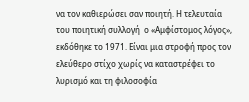να τον καθιερώσει σαν ποιητή. Η τελευταία του ποιητική συλλογή  ο «Αμφίστομος λόγος»,  εκδόθηκε το 1971. Είναι μια στροφή προς τον ελεύθερο στίχο χωρίς να καταστρέφει το λυρισμό και τη φιλοσοφία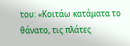του: «Κοιτάω κατάματα το θάνατο, τις πλάτες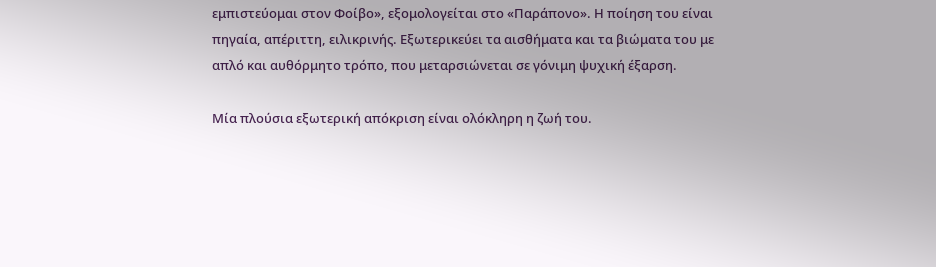εμπιστεύομαι στον Φοίβο», εξομολογείται στο «Παράπονο». Η ποίηση του είναι πηγαία, απέριττη, ειλικρινής. Εξωτερικεύει τα αισθήματα και τα βιώματα του με απλό και αυθόρμητο τρόπο, που μεταρσιώνεται σε γόνιμη ψυχική έξαρση.

Μία πλούσια εξωτερική απόκριση είναι ολόκληρη η ζωή του.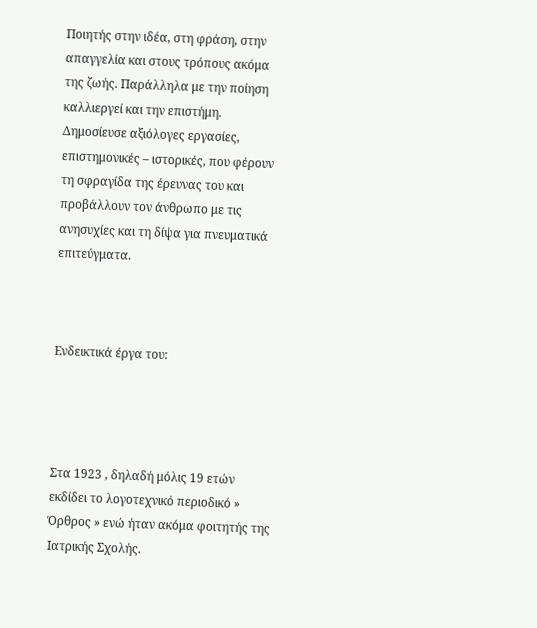Ποιητής στην ιδέα, στη φράση, στην απαγγελία και στους τρόπους ακόμα της ζωής. Παράλληλα με την ποίηση καλλιεργεί και την επιστήμη. Δημοσίευσε αξιόλογες εργασίες, επιστημονικές – ιστορικές, που φέρουν τη σφραγίδα της έρευνας του και προβάλλουν τον άνθρωπο με τις ανησυχίες και τη δίψα για πνευματικά επιτεύγματα.



Ενδεικτικά έργα του:




Στα 1923 , δηλαδή μόλις 19 ετών εκδίδει το λογοτεχνικό περιοδικό » Όρθρος » ενώ ήταν ακόμα φοιτητής της Ιατρικής Σχολής.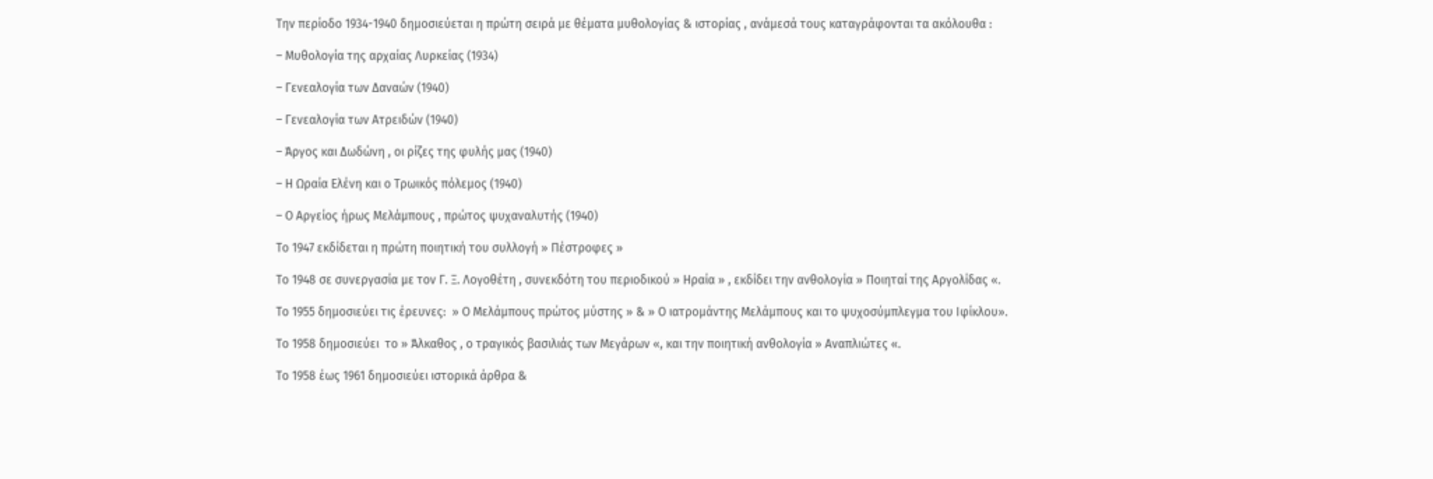Την περίοδο 1934-1940 δημοσιεύεται η πρώτη σειρά με θέματα μυθολογίας & ιστορίας , ανάμεσά τους καταγράφονται τα ακόλουθα :

– Μυθολογία της αρχαίας Λυρκείας (1934)

– Γενεαλογία των Δαναών (1940)

– Γενεαλογία των Ατρειδών (1940)

– Άργος και Δωδώνη , οι ρίζες της φυλής μας (1940)

– Η Ωραία Ελένη και ο Τρωικός πόλεμος (1940)

– Ο Αργείος ήρως Μελάμπους , πρώτος ψυχαναλυτής (1940)

Το 1947 εκδίδεται η πρώτη ποιητική του συλλογή » Πέστροφες »

Το 1948 σε συνεργασία με τον Γ. Ξ. Λογοθέτη , συνεκδότη του περιοδικού » Ηραία » , εκδίδει την ανθολογία » Ποιηταί της Αργολίδας «.

Το 1955 δημοσιεύει τις έρευνες:  » Ο Μελάμπους πρώτος μύστης » & » Ο ιατρομάντης Μελάμπους και το ψυχοσύμπλεγμα του Ιφίκλου».

Το 1958 δημοσιεύει  το » Άλκαθος , ο τραγικός βασιλιάς των Μεγάρων «, και την ποιητική ανθολογία » Αναπλιώτες «.

Το 1958 έως 1961 δημοσιεύει ιστορικά άρθρα &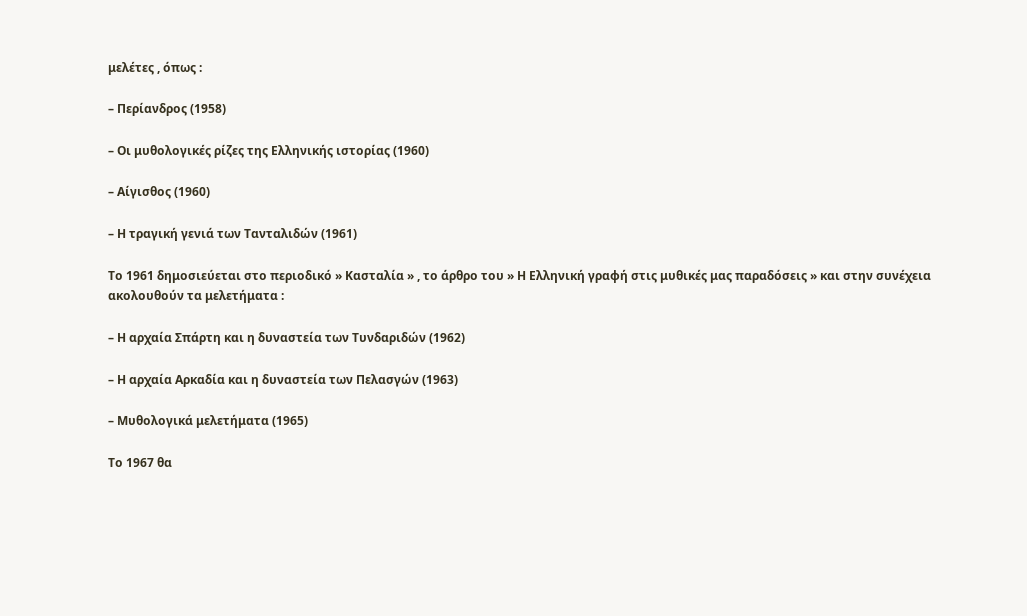μελέτες , όπως :

– Περίανδρος (1958)

– Οι μυθολογικές ρίζες της Ελληνικής ιστορίας (1960)

– Αίγισθος (1960)

– Η τραγική γενιά των Τανταλιδών (1961)

Το 1961 δημοσιεύεται στο περιοδικό » Κασταλία » , το άρθρο του » Η Ελληνική γραφή στις μυθικές μας παραδόσεις » και στην συνέχεια ακολουθούν τα μελετήματα :

– Η αρχαία Σπάρτη και η δυναστεία των Τυνδαριδών (1962)

– Η αρχαία Αρκαδία και η δυναστεία των Πελασγών (1963)

– Μυθολογικά μελετήματα (1965)

Το 1967 θα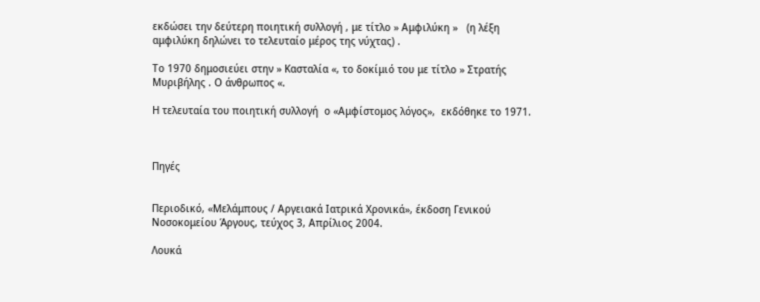εκδώσει την δεύτερη ποιητική συλλογή , με τίτλο » Αμφιλύκη »   (η λέξη αμφιλύκη δηλώνει το τελευταίο μέρος της νύχτας) .

Το 1970 δημοσιεύει στην » Κασταλία «, το δοκίμιό του με τίτλο » Στρατής Μυριβήλης . Ο άνθρωπος «.

Η τελευταία του ποιητική συλλογή  ο «Αμφίστομος λόγος»,  εκδόθηκε το 1971.



Πηγές


Περιοδικό, «Μελάμπους / Αργειακά Ιατρικά Χρονικά», έκδοση Γενικού Νοσοκομείου Άργους, τεύχος 3, Απρίλιος 2004.

Λουκά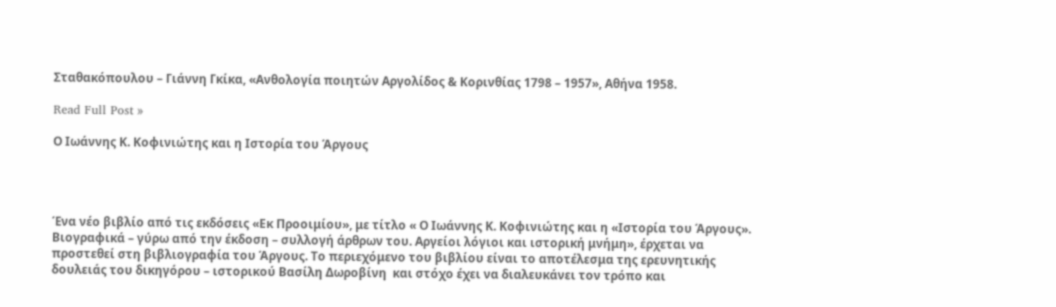Σταθακόπουλου – Γιάννη Γκίκα, «Ανθολογία ποιητών Αργολίδος & Κορινθίας 1798 – 1957», Αθήνα 1958.

Read Full Post »

Ο Ιωάννης Κ. Κοφινιώτης και η Ιστορία του Άργους




Ένα νέο βιβλίο από τις εκδόσεις «Εκ Προοιμίου», με τίτλο « Ο Ιωάννης Κ. Κοφινιώτης και η «Ιστορία του Άργους».  Βιογραφικά – γύρω από την έκδοση – συλλογή άρθρων του. Αργείοι λόγιοι και ιστορική μνήμη», έρχεται να προστεθεί στη βιβλιογραφία του Άργους. Το περιεχόμενο του βιβλίου είναι το αποτέλεσμα της ερευνητικής δουλειάς του δικηγόρου – ιστορικού Βασίλη Δωροβίνη  και στόχο έχει να διαλευκάνει τον τρόπο και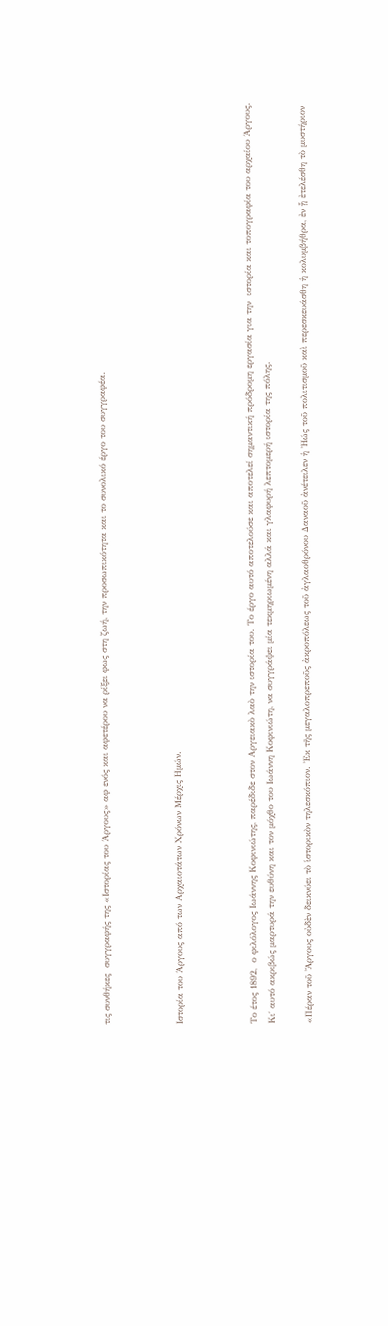τις συνθήκες  συγγραφής της «Ιστορίας του Άργους» αφ ενός και αφετέρου να ρίξει φως στη ζωή, την προσωπικότητα και το συνολικό έργο του συγγραφέα.



Ιστορία του Άργους από των Αρχαιοτάτων Χρόνων Μέρχις Ημών.



Το έτος 1892,  ο φιλόλογος Ιωάννης Κοφινιώτης, παρέδιδε στον Αργειακὸ λαὸ την ιστορία του. Το έργο αυτό αποτελούσε και αποτελεί σημαντική πρόδρομη εργασία για την  ιστορία και τοπογραφία του αρχαίου Άργους. Κι΄ αυτό ακριβώς μαρτυρά την ευθύνη και τον μόχθο του Ιωάννη Κοφινιώτη, να συγγράψει μία τεκμηριωμένη αλλά και γλαφυρή λεπτομερή ιστορία της πόλης.

«Πέραν τοῦ Ἄργους οὐδὲν δεικνύει τὸ ἱστορικὸν τηλεσκόπιον. Ἐκ τῆς μεγαλοπρεποῦς ἀκροπόλεως τοῦ ἀγλαοθρόνου Δαναοῦ ἀνέτειλεν ἡ Ἠώς τοῦ πολιτισμοῦ καὶ περεσκευάσθη ἡ κολυμβήθρα, ἐν ᾗ ἐτελέσθη τὸ μυστήριον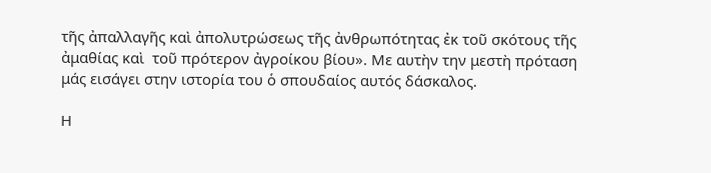τῆς ἀπαλλαγῆς καὶ ἀπολυτρώσεως τῆς ἀνθρωπότητας ἐκ τοῦ σκότους τῆς ἀμαθίας καὶ  τοῦ πρότερον ἀγροίκου βίου». Με αυτὴν την μεστὴ πρόταση μάς εισάγει στην ιστορία του ὁ σπουδαίος αυτός δάσκαλος.

Η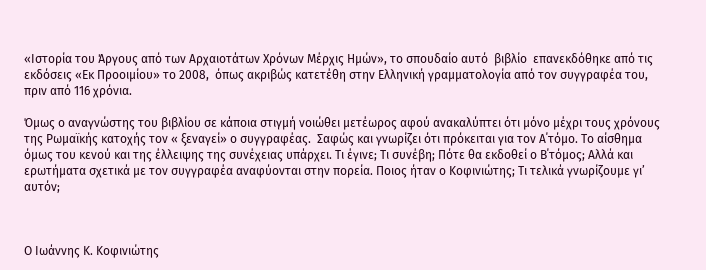«Ιστορία του Άργους από των Αρχαιοτάτων Χρόνων Μέρχις Ημών», το σπουδαίο αυτό  βιβλίο  επανεκδόθηκε από τις εκδόσεις «Εκ Προοιμίου» το 2008,  όπως ακριβώς κατετέθη στην Ελληνική γραμματολογία από τον συγγραφέα του, πριν από 116 χρόνια.

Όμως ο αναγνώστης του βιβλίου σε κάποια στιγμή νοιώθει μετέωρος αφού ανακαλύπτει ότι μόνο μέχρι τους χρόνους της Ρωμαϊκής κατοχής τον « ξεναγεί» ο συγγραφέας.  Σαφώς και γνωρίζει ότι πρόκειται για τον Α΄τόμο. Το αίσθημα όμως του κενού και της έλλειψης της συνέχειας υπάρχει. Τι έγινε; Τι συνέβη; Πότε θα εκδοθεί ο Β΄τόμος; Αλλά και ερωτήματα σχετικά με τον συγγραφέα αναφύονται στην πορεία. Ποιος ήταν ο Κοφινιώτης; Τι τελικά γνωρίζουμε γι’ αυτόν;



Ο Ιωάννης Κ. Κοφινιώτης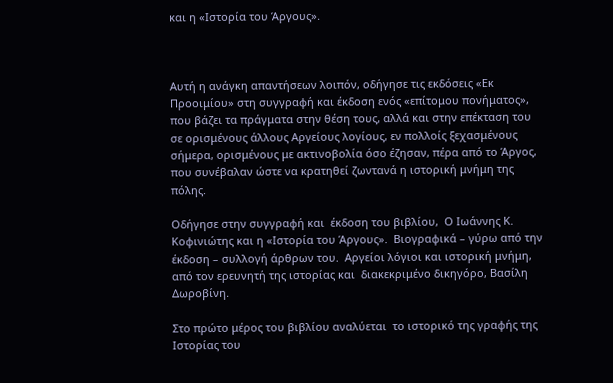και η «Ιστορία του Άργους».



Αυτή η ανάγκη απαντήσεων λοιπόν, οδήγησε τις εκδόσεις «Εκ Προοιμίου» στη συγγραφή και έκδοση ενός «επίτομου πονήματος», που βάζει τα πράγματα στην θέση τους, αλλά και στην επέκταση του σε ορισμένους άλλους Αργείους λογίους, εν πολλοίς ξεχασμένους σήμερα, ορισμένους με ακτινοβολία όσο έζησαν, πέρα από το Άργος, που συνέβαλαν ώστε να κρατηθεί ζωντανά η ιστορική μνήμη της πόλης.

Οδήγησε στην συγγραφή και  έκδοση του βιβλίου,  Ο Ιωάννης Κ. Κοφινιώτης και η «Ιστορία του Άργους».  Βιογραφικά – γύρω από την έκδοση – συλλογή άρθρων του.  Αργείοι λόγιοι και ιστορική μνήμη, από τον ερευνητή της ιστορίας και  διακεκριμένο δικηγόρο, Βασίλη Δωροβίνη.

Στο πρώτο μέρος του βιβλίου αναλύεται  το ιστορικό της γραφής της Ιστορίας του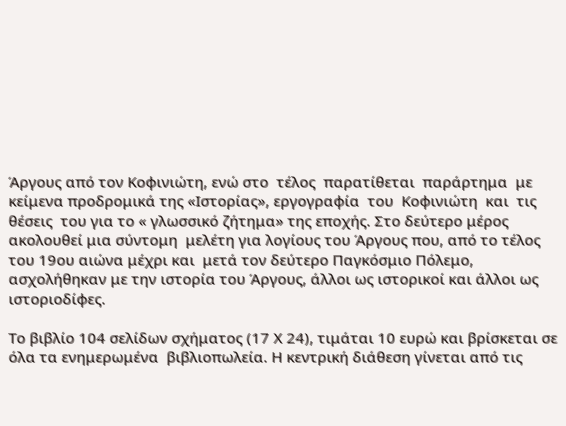Άργους από τον Κοφινιώτη, ενώ στο  τέλος  παρατίθεται  παράρτημα  με κείμενα προδρομικά της «Ιστορίας», εργογραφία  του  Κοφινιώτη  και  τις  θέσεις  του για το « γλωσσικό ζήτημα» της εποχής. Στο δεύτερο μέρος ακολουθεί μια σύντομη  μελέτη για λογίους του Άργους που, από το τέλος του 19ου αιώνα μέχρι και  μετά τον δεύτερο Παγκόσμιο Πόλεμο, ασχολήθηκαν με την ιστορία του Άργους, άλλοι ως ιστορικοί και άλλοι ως ιστοριοδίφες.

Το βιβλίο 104 σελίδων σχήματος (17 Χ 24), τιμάται 10 ευρώ και βρίσκεται σε όλα τα ενημερωμένα  βιβλιοπωλεία. Η κεντρική διάθεση γίνεται από τις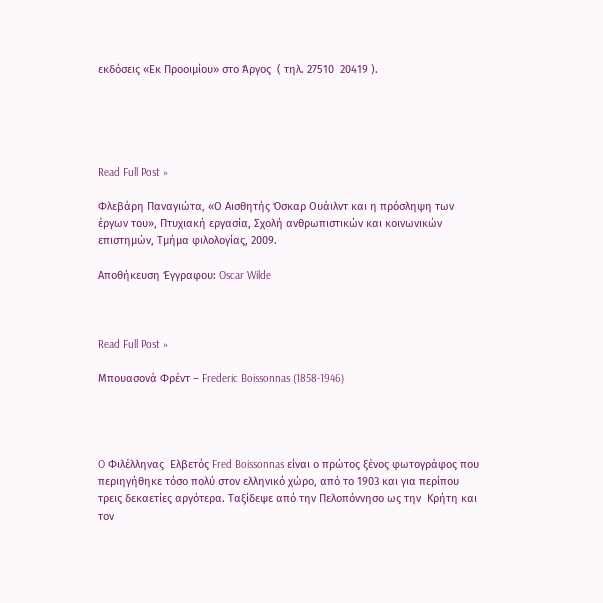εκδόσεις «Εκ Προοιμίου» στο Άργος  ( τηλ. 27510  20419 ).





Read Full Post »

Φλεβάρη Παναγιώτα, «Ο Αισθητής Όσκαρ Ουάιλντ και η πρόσληψη των έργων του», Πτυχιακή εργασία, Σχολή ανθρωπιστικών και κοινωνικών επιστημών, Τμήμα φιλολογίας, 2009.

Αποθήκευση Έγγραφου: Oscar Wilde



Read Full Post »

Μπουασονά Φρέντ – Frederic Boissonnas (1858-1946)




O Φιλέλληνας  Ελβετός Fred Boissonnas είναι ο πρώτος ξένος φωτογράφος που περιηγήθηκε τόσο πολύ στον ελληνικό χώρο, από το 1903 και για περίπου τρεις δεκαετίες αργότερα. Ταξίδεψε από την Πελοπόννησο ως την  Κρήτη και τον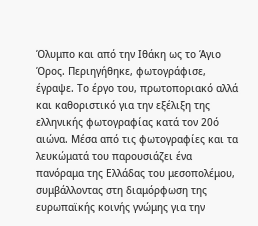Όλυμπο και από την Ιθάκη ως το Άγιο Όρος. Περιηγήθηκε, φωτογράφισε, έγραψε. Το έργο του, πρωτοποριακό αλλά και καθοριστικό για την εξέλιξη της ελληνικής φωτογραφίας κατά τον 20ό αιώνα. Μέσα από τις φωτογραφίες και τα λευκώματά του παρουσιάζει ένα πανόραμα της Ελλάδας του μεσοπολέμου, συμβάλλοντας στη διαμόρφωση της ευρωπαϊκής κοινής γνώμης για την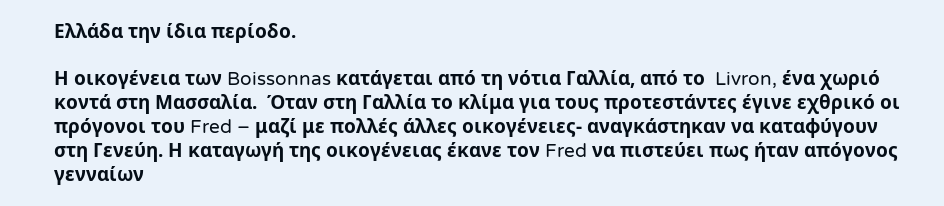Ελλάδα την ίδια περίοδο.

Η οικογένεια των Boissonnas κατάγεται από τη νότια Γαλλία, από το  Livron, ένα χωριό κοντά στη Μασσαλία.  Όταν στη Γαλλία το κλίμα για τους προτεστάντες έγινε εχθρικό οι πρόγονοι του Fred – μαζί με πολλές άλλες οικογένειες- αναγκάστηκαν να καταφύγουν στη Γενεύη. Η καταγωγή της οικογένειας έκανε τον Fred να πιστεύει πως ήταν απόγονος γενναίων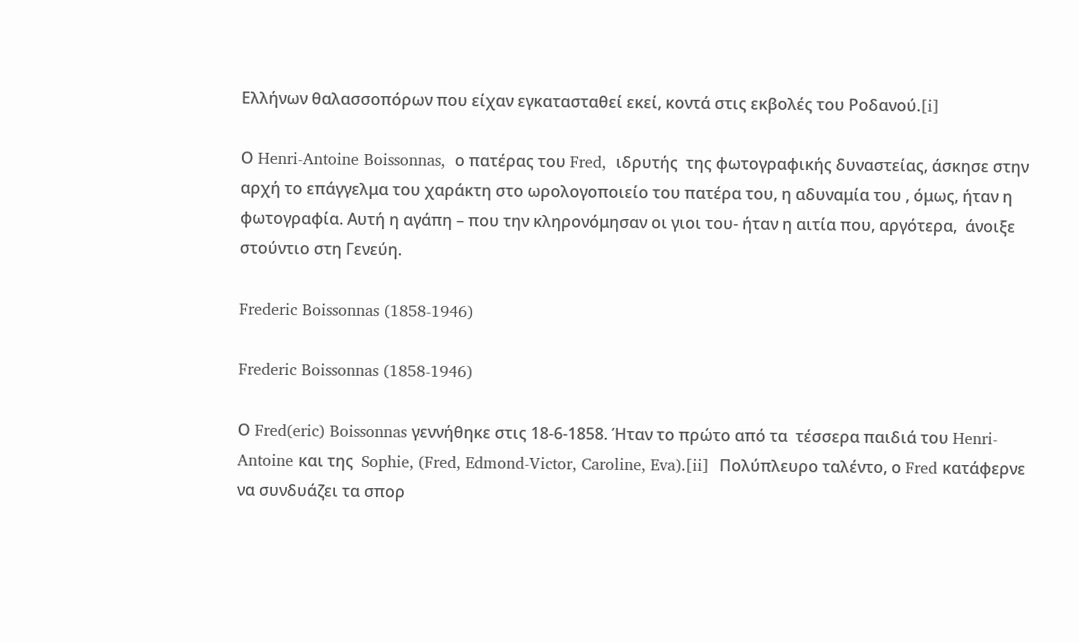Ελλήνων θαλασσοπόρων που είχαν εγκατασταθεί εκεί, κοντά στις εκβολές του Ροδανού.[i]

Ο Henri-Antoine Boissonnas,  ο πατέρας του Fred,  ιδρυτής  της φωτογραφικής δυναστείας, άσκησε στην αρχή το επάγγελμα του χαράκτη στο ωρολογοποιείο του πατέρα του, η αδυναμία του , όμως, ήταν η φωτογραφία. Αυτή η αγάπη – που την κληρονόμησαν οι γιοι του- ήταν η αιτία που, αργότερα,  άνοιξε  στούντιο στη Γενεύη.

Frederic Boissonnas (1858-1946)

Frederic Boissonnas (1858-1946)

Ο Fred(eric) Boissonnas γεννήθηκε στις 18-6-1858. Ήταν το πρώτο από τα  τέσσερα παιδιά του Henri-Antoine και της  Sophie, (Fred, Edmond-Victor, Caroline, Eva).[ii]  Πολύπλευρο ταλέντο, ο Fred κατάφερνε να συνδυάζει τα σπορ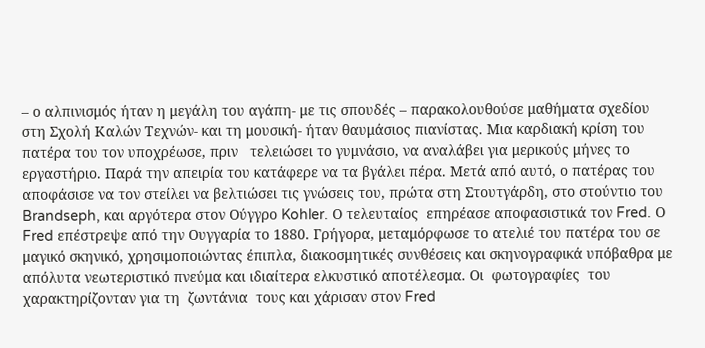– ο αλπινισμός ήταν η μεγάλη του αγάπη- με τις σπουδές – παρακολουθούσε μαθήματα σχεδίου στη Σχολή Καλών Τεχνών- και τη μουσική- ήταν θαυμάσιος πιανίστας. Μια καρδιακή κρίση του πατέρα του τον υποχρέωσε, πριν   τελειώσει το γυμνάσιο, να αναλάβει για μερικούς μήνες το εργαστήριο. Παρά την απειρία του κατάφερε να τα βγάλει πέρα. Μετά από αυτό, ο πατέρας του αποφάσισε να τον στείλει να βελτιώσει τις γνώσεις του, πρώτα στη Στουτγάρδη, στο στούντιο του Brandseph, και αργότερα στον Ούγγρο Kohler. Ο τελευταίος  επηρέασε αποφασιστικά τον Fred. Ο Fred επέστρεψε από την Ουγγαρία το 1880. Γρήγορα, μεταμόρφωσε το ατελιέ του πατέρα του σε μαγικό σκηνικό, χρησιμοποιώντας έπιπλα, διακοσμητικές συνθέσεις και σκηνογραφικά υπόβαθρα με απόλυτα νεωτεριστικό πνεύμα και ιδιαίτερα ελκυστικό αποτέλεσμα. Οι  φωτογραφίες  του χαρακτηρίζονταν για τη  ζωντάνια  τους και χάρισαν στον Fred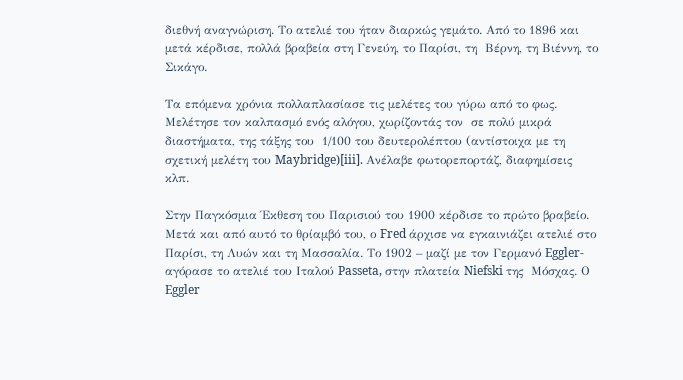διεθνή αναγνώριση. Το ατελιέ του ήταν διαρκώς γεμάτο. Από το 1896 και μετά κέρδισε, πολλά βραβεία στη Γενεύη, το Παρίσι, τη  Βέρνη, τη Βιέννη, το Σικάγο.

Τα επόμενα χρόνια πολλαπλασίασε τις μελέτες του γύρω από το φως.  Μελέτησε τον καλπασμό ενός αλόγου, χωρίζοντάς τον  σε πολύ μικρά  διαστήματα, της τάξης του  1/100 του δευτερολέπτου (αντίστοιχα με τη σχετική μελέτη του Maybridge)[iii]. Ανέλαβε φωτορεπορτάζ, διαφημίσεις  κλπ.

Στην Παγκόσμια Έκθεση του Παρισιού του 1900 κέρδισε το πρώτο βραβείο. Μετά και από αυτό το θρίαμβό του, ο Fred άρχισε να εγκαινιάζει ατελιέ στο Παρίσι, τη Λυών και τη Μασσαλία. Το 1902 – μαζί με τον Γερμανό Eggler- αγόρασε το ατελιέ του Ιταλού Passeta, στην πλατεία Niefski της  Μόσχας. Ο Eggler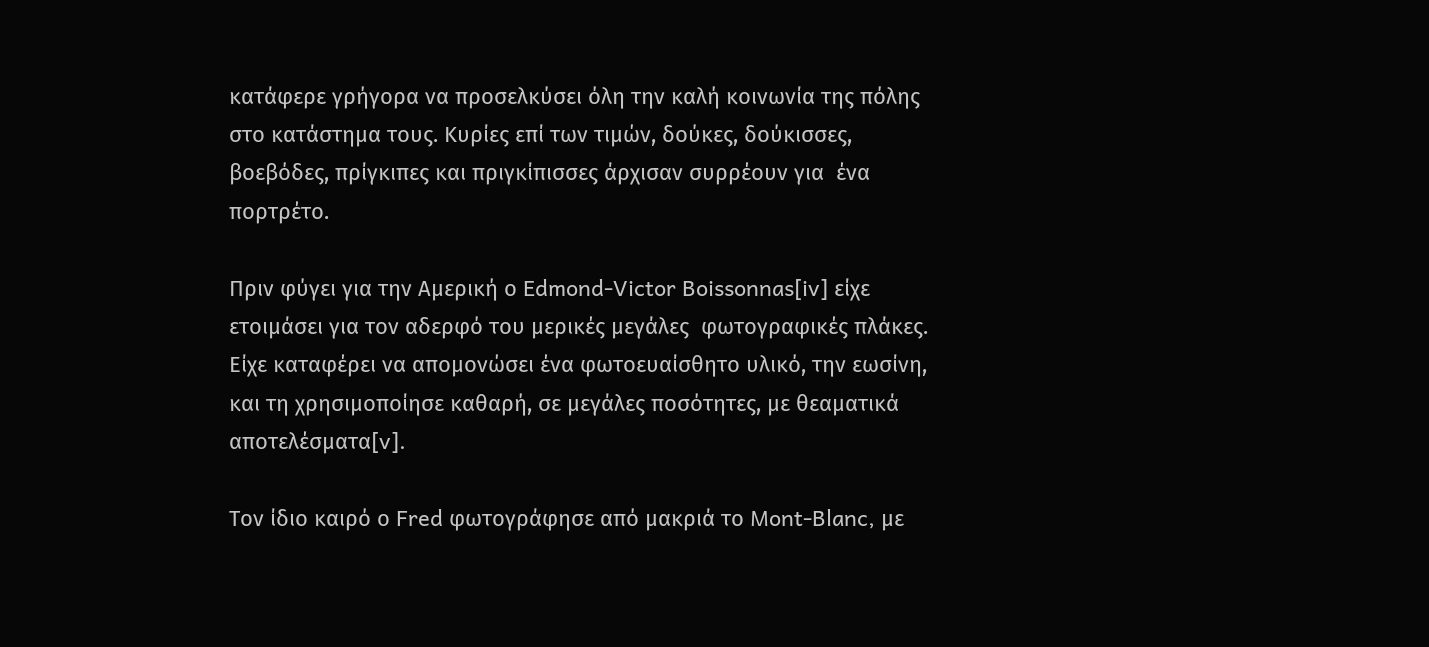κατάφερε γρήγορα να προσελκύσει όλη την καλή κοινωνία της πόλης στο κατάστημα τους. Κυρίες επί των τιμών, δούκες, δούκισσες, βοεβόδες, πρίγκιπες και πριγκίπισσες άρχισαν συρρέουν για  ένα πορτρέτο.

Πριν φύγει για την Αμερική ο Edmond-Victor Boissonnas[iv] είχε ετοιμάσει για τον αδερφό του μερικές μεγάλες  φωτογραφικές πλάκες. Είχε καταφέρει να απομονώσει ένα φωτοευαίσθητο υλικό, την εωσίνη, και τη χρησιμοποίησε καθαρή, σε μεγάλες ποσότητες, με θεαματικά αποτελέσματα[v].

Τον ίδιο καιρό ο Fred φωτογράφησε από μακριά το Mont-Blanc, με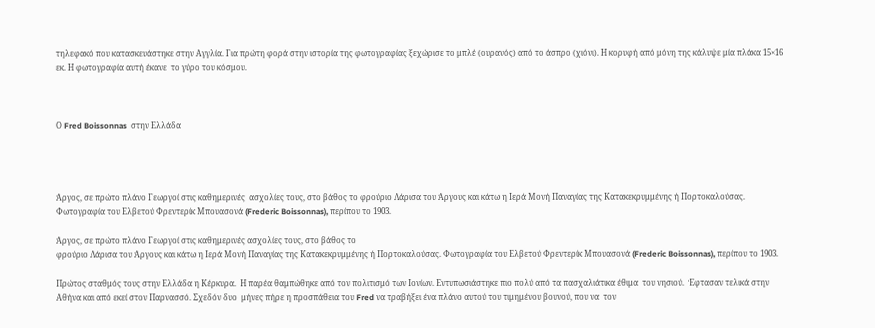τηλεφακό που κατασκευάστηκε στην Αγγλία. Για πρώτη φορά στην ιστορία της φωτογραφίας ξεχώρισε το μπλέ (ουρανός) από το άσπρο (χιόνι). Η κορυφή από μόνη της κάλυψε μία πλάκα 15×16 εκ. Η φωτογραφία αυτή έκανε  το γύρο του κόσμου.



Ο Fred Boissonnas  στην Ελλάδα




Άργος, σε πρώτο πλάνο Γεωργοί στις καθημερινές  ασχολίες τους, στο βάθος το φρούριο Λάρισα του Άργους και κάτω η Ιερά Μονή Παναγίας της Κατακεκρυμμένης ή Πορτοκαλούσας. Φωτογραφία του Ελβετού Φρεντερίκ Μπουασονά (Frederic Boissonnas), περίπου το 1903.

Άργος, σε πρώτο πλάνο Γεωργοί στις καθημερινές ασχολίες τους, στο βάθος το
φρούριο Λάρισα του Άργους και κάτω η Ιερά Μονή Παναγίας της Κατακεκρυμμένης ή Πορτοκαλούσας. Φωτογραφία του Ελβετού Φρεντερίκ Μπουασονά (Frederic Boissonnas), περίπου το 1903.

Πρώτος σταθμός τους στην Ελλάδα η Κέρκυρα.  Η παρέα θαμπώθηκε από τον πολιτισμό των Ιονίων. Εντυπωσιάστηκε πιο πολύ από τα πασχαλιάτικα έθιμα  του νησιού.  Έφτασαν τελικά στην Αθήνα και από εκεί στον Παρνασσό. Σχεδόν δυο  μήνες πήρε η προσπάθεια του Fred να τραβήξει ένα πλάνο αυτού του τιμημένου βουνού, που να  τον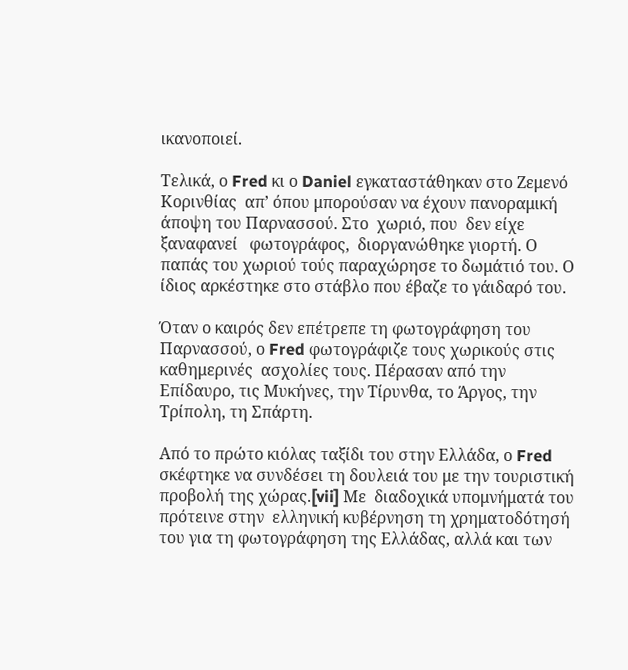ικανοποιεί.

Τελικά, ο Fred κι ο Daniel εγκαταστάθηκαν στο Ζεμενό Κορινθίας  απ’ όπου μπορούσαν να έχουν πανοραμική άποψη του Παρνασσού. Στο  χωριό, που  δεν είχε ξαναφανεί   φωτογράφος,  διοργανώθηκε γιορτή. Ο παπάς του χωριού τούς παραχώρησε το δωμάτιό του. Ο ίδιος αρκέστηκε στο στάβλο που έβαζε το γάιδαρό του.

Όταν ο καιρός δεν επέτρεπε τη φωτογράφηση του Παρνασσού, ο Fred φωτογράφιζε τους χωρικούς στις καθημερινές  ασχολίες τους. Πέρασαν από την Επίδαυρο, τις Μυκήνες, την Τίρυνθα, το Άργος, την Τρίπολη, τη Σπάρτη.

Από το πρώτο κιόλας ταξίδι του στην Ελλάδα, ο Fred  σκέφτηκε να συνδέσει τη δουλειά του με την τουριστική προβολή της χώρας.[vii] Με  διαδοχικά υπομνήματά του πρότεινε στην  ελληνική κυβέρνηση τη χρηματοδότησή του για τη φωτογράφηση της Ελλάδας, αλλά και των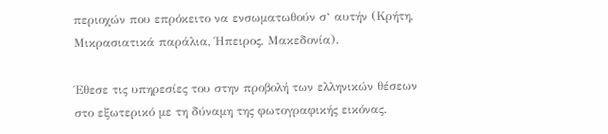περιοχών που επρόκειτο να ενσωματωθούν σ‘ αυτήν (Κρήτη, Μικρασιατικά παράλια, Ήπειρος, Μακεδονία).

Έθεσε τις υπηρεσίες του στην προβολή των ελληνικών θέσεων στο εξωτερικό με τη δύναμη της φωτογραφικής εικόνας.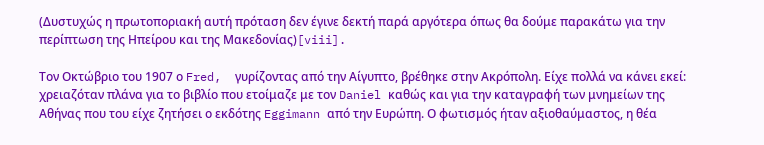(Δυστυχώς η πρωτοποριακή αυτή πρόταση δεν έγινε δεκτή παρά αργότερα όπως θα δούμε παρακάτω για την περίπτωση της Ηπείρου και της Μακεδονίας)[viii].

Τον Οκτώβριο του 1907 ο Fred,  γυρίζοντας από την Αίγυπτο, βρέθηκε στην Ακρόπολη. Είχε πολλά να κάνει εκεί: χρειαζόταν πλάνα για το βιβλίο που ετοίμαζε με τον Daniel καθώς και για την καταγραφή των μνημείων της Αθήνας που του είχε ζητήσει ο εκδότης Eggimann από την Ευρώπη. Ο φωτισμός ήταν αξιοθαύμαστος, η θέα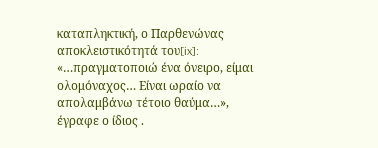καταπληκτική, ο Παρθενώνας αποκλειστικότητά του[ix]: «…πραγματοποιώ ένα όνειρο, είμαι ολομόναχος… Είναι ωραίο να απολαμβάνω τέτοιο θαύμα…», έγραφε ο ίδιος .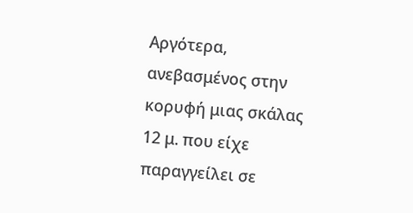Αργότερα, ανεβασμένος στην κορυφή μιας σκάλας 12 μ. που είχε παραγγείλει σε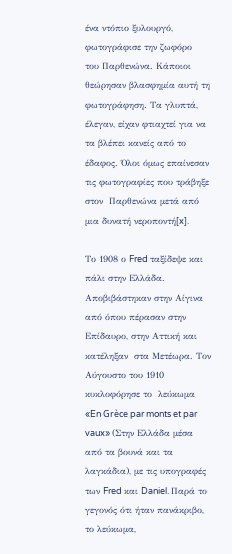ένα ντόπιο ξυλουργό, φωτογράφισε την ζωφόρο  του Παρθενώνα. Κάποιοι θεώρησαν βλασφημία αυτή τη φωτογράφηση. Τα γλυπτά, έλεγαν, είχαν φτιαχτεί για να τα βλέπει κανείς από το έδαφος. Όλοι όμως επαίνεσαν τις φωτογραφίες που τράβηξε στον  Παρθενώνα μετά από μια δυνατή νεροποντή[x].

Το 1908 ο Fred ταξίδεψε και πάλι στην Ελλάδα. Αποβιβάστηκαν στην Αίγινα από όπου πέρασαν στην Επίδαυρο, στην Αττική και  κατέληξαν  στα Μετέωρα. Τον Αύγουστο του 1910 κυκλοφόρησε το  λεύκωμα «En Grèce par monts et par vaux» (Στην Ελλάδα μέσα από τα βουνά και τα λαγκάδια), με τις υπογραφές των Fred και Daniel. Παρά το γεγονός ότι ήταν πανάκριβο, το λεύκωμα,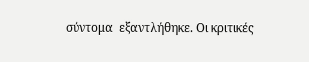σύντομα  εξαντλήθηκε. Οι κριτικές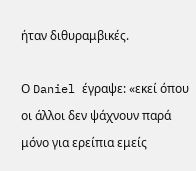ήταν διθυραμβικές.

Ο Daniel έγραψε: «εκεί όπου οι άλλοι δεν ψάχνουν παρά μόνο για ερείπια εμείς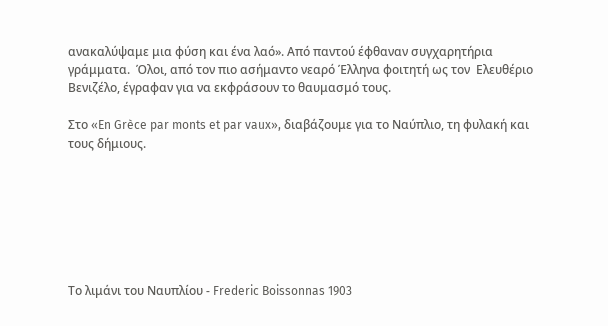ανακαλύψαμε μια φύση και ένα λαό». Από παντού έφθαναν συγχαρητήρια γράμματα.  Όλοι, από τον πιο ασήμαντο νεαρό Έλληνα φοιτητή ως τον  Ελευθέριο Βενιζέλο, έγραφαν για να εκφράσουν το θαυμασμό τους.

Στο «En Grèce par monts et par vaux», διαβάζουμε για το Ναύπλιο, τη φυλακή και τους δήμιους.







Το λιμάνι του Ναυπλίου - Frederic Boissonnas 1903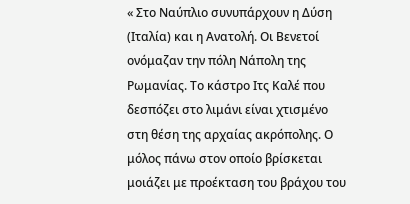« Στο Ναύπλιο συνυπάρχουν η Δύση (Ιταλία) και η Ανατολή. Οι Βενετοί ονόμαζαν την πόλη Νάπολη της Ρωμανίας. Το κάστρο Ιτς Καλέ που δεσπόζει στο λιμάνι είναι χτισμένο στη θέση της αρχαίας ακρόπολης. Ο μόλος πάνω στον οποίο βρίσκεται μοιάζει με προέκταση του βράχου του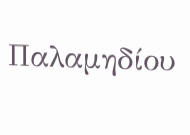Παλαμηδίου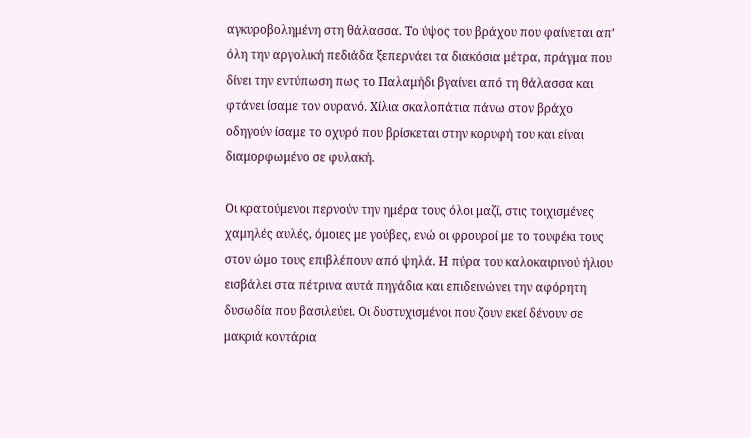αγκυροβολημένη στη θάλασσα. Το ύψος του βράχου που φαίνεται απ’ όλη την αργολική πεδιάδα ξεπερνάει τα διακόσια μέτρα, πράγμα που δίνει την εντύπωση πως το Παλαμήδι βγαίνει από τη θάλασσα και φτάνει ίσαμε τον ουρανό. Χίλια σκαλοπάτια πάνω στον βράχο οδηγούν ίσαμε το οχυρό που βρίσκεται στην κορυφή του και είναι διαμορφωμένο σε φυλακή.

Οι κρατούμενοι περνούν την ημέρα τους όλοι μαζί, στις τοιχισμένες χαμηλές αυλές, όμοιες με γούβες, ενώ οι φρουροί με το τουφέκι τους στον ώμο τους επιβλέπουν από ψηλά. Η πύρα του καλοκαιρινού ήλιου εισβάλει στα πέτρινα αυτά πηγάδια και επιδεινώνει την αφόρητη δυσωδία που βασιλεύει. Οι δυστυχισμένοι που ζουν εκεί δένουν σε μακριά κοντάρια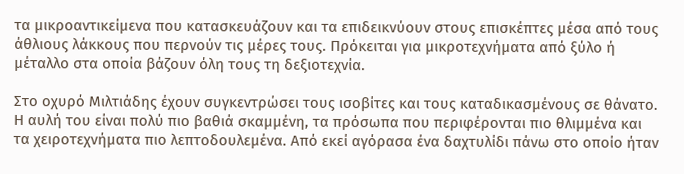τα μικροαντικείμενα που κατασκευάζουν και τα επιδεικνύουν στους επισκέπτες μέσα από τους άθλιους λάκκους που περνούν τις μέρες τους. Πρόκειται για μικροτεχνήματα από ξύλο ή μέταλλο στα οποία βάζουν όλη τους τη δεξιοτεχνία.

Στο οχυρό Μιλτιάδης έχουν συγκεντρώσει τους ισοβίτες και τους καταδικασμένους σε θάνατο. Η αυλή του είναι πολύ πιο βαθιά σκαμμένη, τα πρόσωπα που περιφέρονται πιο θλιμμένα και τα χειροτεχνήματα πιο λεπτοδουλεμένα. Από εκεί αγόρασα ένα δαχτυλίδι πάνω στο οποίο ήταν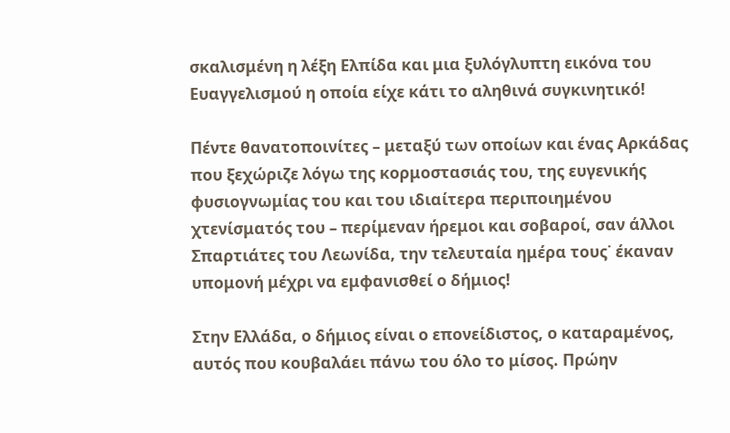σκαλισμένη η λέξη Ελπίδα και μια ξυλόγλυπτη εικόνα του Ευαγγελισμού η οποία είχε κάτι το αληθινά συγκινητικό!

Πέντε θανατοποινίτες – μεταξύ των οποίων και ένας Αρκάδας που ξεχώριζε λόγω της κορμοστασιάς του, της ευγενικής φυσιογνωμίας του και του ιδιαίτερα περιποιημένου χτενίσματός του – περίμεναν ήρεμοι και σοβαροί, σαν άλλοι Σπαρτιάτες του Λεωνίδα, την τελευταία ημέρα τους˙ έκαναν υπομονή μέχρι να εμφανισθεί ο δήμιος!

Στην Ελλάδα, ο δήμιος είναι ο επονείδιστος, ο καταραμένος, αυτός που κουβαλάει πάνω του όλο το μίσος. Πρώην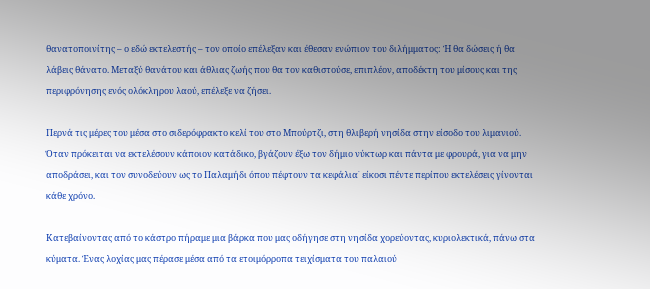θανατοποινίτης – ο εδώ εκτελεστής – τον οποίο επέλεξαν και έθεσαν ενώπιον του διλήμματος: Ή θα δώσεις ή θα λάβεις θάνατο. Μεταξύ θανάτου και άθλιας ζωής που θα τον καθιστούσε, επιπλέον, αποδέκτη του μίσους και της περιφρόνησης ενός ολόκληρου λαού, επέλεξε να ζήσει.

Περνά τις μέρες του μέσα στο σιδερόφρακτο κελί του στο Μπούρτζι, στη θλιβερή νησίδα στην είσοδο του λιμανιού. Όταν πρόκειται να εκτελέσουν κάποιον κατάδικο, βγάζουν έξω τον δήμιο νύκτωρ και πάντα με φρουρά, για να μην αποδράσει, και τον συνοδεύουν ως το Παλαμήδι όπου πέφτουν τα κεφάλια˙ είκοσι πέντε περίπου εκτελέσεις γίνονται κάθε χρόνο.

Κατεβαίνοντας από το κάστρο πήραμε μια βάρκα που μας οδήγησε στη νησίδα χορεύοντας, κυριολεκτικά, πάνω στα κύματα. Ένας λοχίας μας πέρασε μέσα από τα ετοιμόρροπα τειχίσματα του παλαιού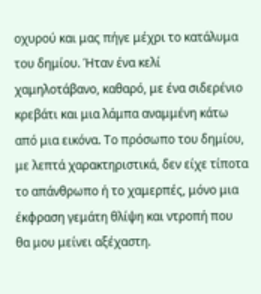οχυρού και μας πήγε μέχρι το κατάλυμα του δημίου. Ήταν ένα κελί χαμηλοτάβανο, καθαρό, με ένα σιδερένιο κρεβάτι και μια λάμπα αναμμένη κάτω από μια εικόνα. Το πρόσωπο του δημίου, με λεπτά χαρακτηριστικά, δεν είχε τίποτα το απάνθρωπο ή το χαμερπές, μόνο μια έκφραση γεμάτη θλίψη και ντροπή που θα μου μείνει αξέχαστη.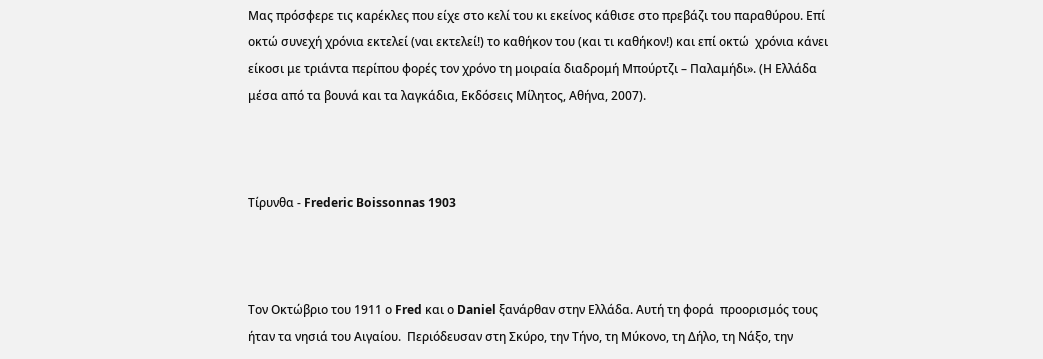Μας πρόσφερε τις καρέκλες που είχε στο κελί του κι εκείνος κάθισε στο πρεβάζι του παραθύρου. Επί οκτώ συνεχή χρόνια εκτελεί (ναι εκτελεί!) το καθήκον του (και τι καθήκον!) και επί οκτώ  χρόνια κάνει είκοσι με τριάντα περίπου φορές τον χρόνο τη μοιραία διαδρομή Μπούρτζι – Παλαμήδι». (Η Ελλάδα μέσα από τα βουνά και τα λαγκάδια, Εκδόσεις Μίλητος, Αθήνα, 2007).



Τίρυνθα - Frederic Boissonnas 1903



Τον Οκτώβριο του 1911 ο Fred και ο Daniel ξανάρθαν στην Ελλάδα. Αυτή τη φορά  προορισμός τους ήταν τα νησιά του Αιγαίου.  Περιόδευσαν στη Σκύρο, την Τήνο, τη Μύκονο, τη Δήλο, τη Νάξο, την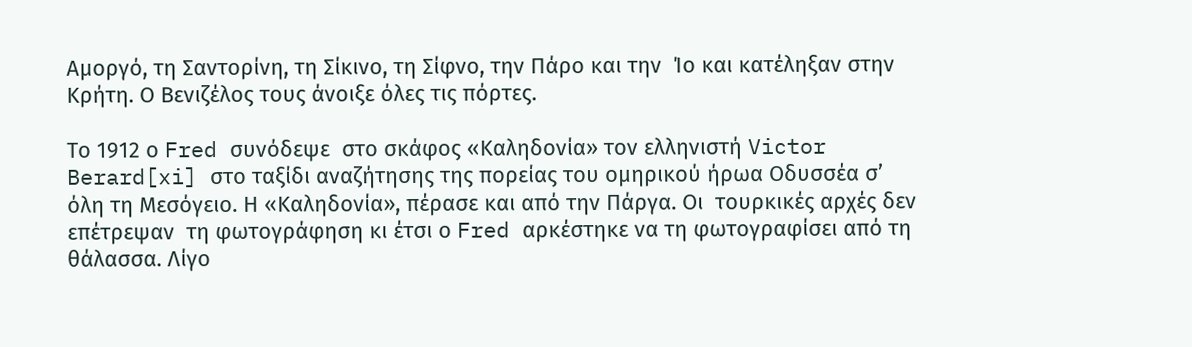Αμοργό, τη Σαντορίνη, τη Σίκινο, τη Σίφνο, την Πάρο και την  Ίο και κατέληξαν στην Κρήτη. Ο Βενιζέλος τους άνοιξε όλες τις πόρτες.

Το 1912 ο Fred συνόδεψε  στο σκάφος «Καληδονία» τον ελληνιστή Victor Berard[xi] στο ταξίδι αναζήτησης της πορείας του ομηρικού ήρωα Οδυσσέα σ’ όλη τη Μεσόγειο. Η «Καληδονία», πέρασε και από την Πάργα. Οι  τουρκικές αρχές δεν επέτρεψαν  τη φωτογράφηση κι έτσι ο Fred αρκέστηκε να τη φωτογραφίσει από τη θάλασσα. Λίγο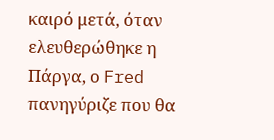καιρό μετά, όταν  ελευθερώθηκε η Πάργα, ο Fred πανηγύριζε που θα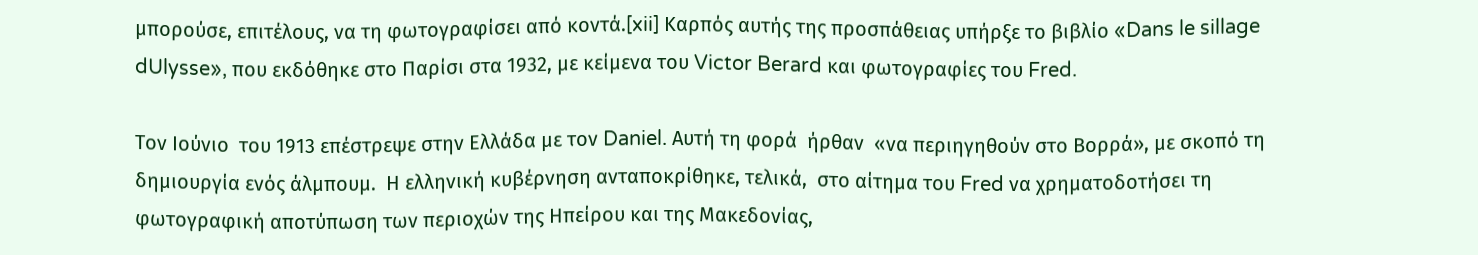μπορούσε, επιτέλους, να τη φωτογραφίσει από κοντά.[xii] Καρπός αυτής της προσπάθειας υπήρξε το βιβλίο «Dans le sillage dUlysse», που εκδόθηκε στο Παρίσι στα 1932, με κείμενα του Victor Berard και φωτογραφίες του Fred.

Τον Ιούνιο  του 1913 επέστρεψε στην Ελλάδα με τον Daniel. Αυτή τη φορά  ήρθαν  «να περιηγηθούν στο Βορρά», με σκοπό τη δημιουργία ενός άλμπουμ.  Η ελληνική κυβέρνηση ανταποκρίθηκε, τελικά,  στο αίτημα του Fred να χρηματοδοτήσει τη φωτογραφική αποτύπωση των περιοχών της Ηπείρου και της Μακεδονίας,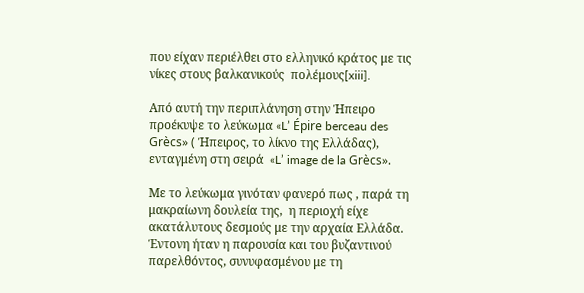που είχαν περιέλθει στο ελληνικό κράτος με τις νίκες στους βαλκανικούς  πολέμους[xiii].

Από αυτή την περιπλάνηση στην Ήπειρο προέκυψε το λεύκωμα «L’ Épire berceau des Grècs» ( Ήπειρος, το λίκνο της Ελλάδας), ενταγμένη στη σειρά  «L’ image de la Grècs».

Με το λεύκωμα γινόταν φανερό πως , παρά τη μακραίωνη δουλεία της,  η περιοχή είχε ακατάλυτους δεσμούς με την αρχαία Ελλάδα. Έντονη ήταν η παρουσία και του βυζαντινού παρελθόντος, συνυφασμένου με τη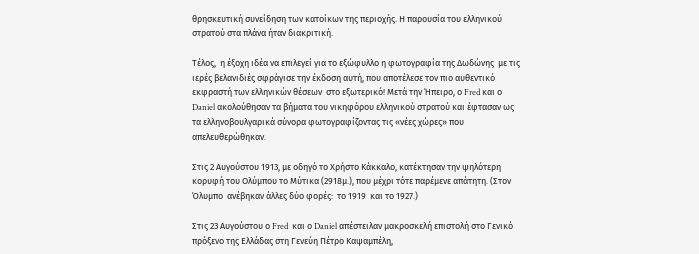θρησκευτική συνείδηση των κατοίκων της περιοχής. Η παρουσία του ελληνικού στρατού στα πλάνα ήταν διακριτική.

Τέλος,  η έξοχη ιδέα να επιλεγεί για το εξώφυλλο η φωτογραφία της Δωδώνης  με τις ιερές βελανιδιές σφράγισε την έκδοση αυτή, που αποτέλεσε τον πιο αυθεντικό εκφραστή των ελληνικών θέσεων  στο εξωτερικό! Μετά την Ήπειρο, ο Fred και ο Daniel ακολούθησαν τα βήματα του νικηφόρου ελληνικού στρατού και έφτασαν ως τα ελληνοβουλγαρικά σύνορα φωτογραφίζοντας τις «νέες χώρες» που απελευθερώθηκαν.

Στις 2 Αυγούστου 1913, με οδηγό το Χρήστο Κάκκαλο, κατέκτησαν την ψηλότερη κορυφή του Ολύμπου το Μύτικα (2918μ.), που μέχρι τότε παρέμενε απάτητη. (Στον Όλυμπο  ανέβηκαν άλλες δύο φορές:  το 1919  και το 1927.)

Στις 23 Αυγούστου ο Fred  και ο Daniel απέστειλαν μακροσκελή επιστολή στο Γενικό πρόξενο της Ελλάδας στη Γενεύη Πέτρο Καψαμπέλη,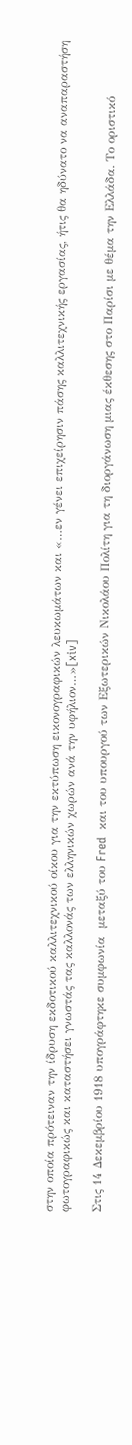στην οποία πρότειναν την ίδρυση εκδοτικού καλλιτεχνικού οίκου για την εκτύπωση εικονογραφικών λευκωμάτων και «…εν γένει επιχείρησιν πάσης καλλιτεχνικής εργασίας, ήτις θα ηδύνατο να αναπαραστήση φωτογραφικώς και καταστήσει γνωστάς τας καλλονάς των ελληνικών χωρών ανά την υφήλιον…»[xiv]

Στις 14 Δεκεμβρίου 1918 υπογράφτηκε συμφωνία  μεταξύ του Fred  και του υπουργού των Εξωτερικών Νικολάου Πολίτη για τη διοργάνωση μιας έκθεσης στο Παρίσι με θέμα την Ελλάδα. Το οριστικό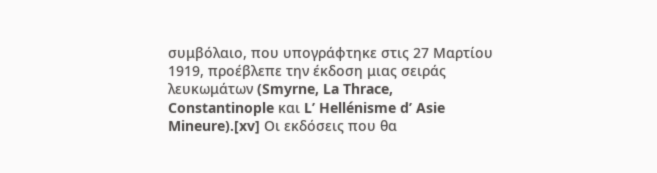συμβόλαιο, που υπογράφτηκε στις 27 Μαρτίου 1919, προέβλεπε την έκδοση μιας σειράς λευκωμάτων (Smyrne, La Thrace, Constantinople και L’ Hellénisme d’ Asie Mineure).[xv] Οι εκδόσεις που θα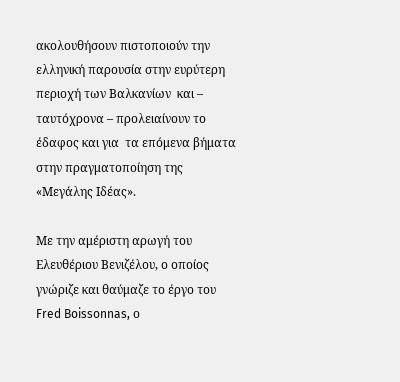ακολουθήσουν πιστοποιούν την ελληνική παρουσία στην ευρύτερη περιοχή των Βαλκανίων  και – ταυτόχρονα – προλειαίνουν το έδαφος και για  τα επόμενα βήματα στην πραγματοποίηση της  «Μεγάλης Ιδέας».

Με την αμέριστη αρωγή του Ελευθέριου Βενιζέλου, ο οποίος γνώριζε και θαύμαζε το έργο του Fred Boissonnas, ο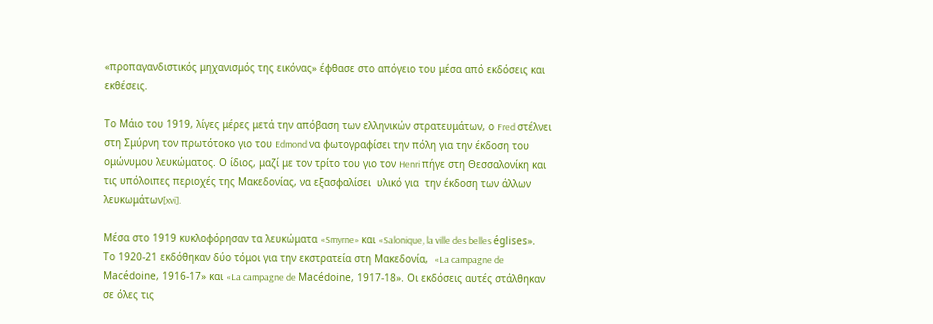«προπαγανδιστικός μηχανισμός της εικόνας» έφθασε στο απόγειο του μέσα από εκδόσεις και εκθέσεις.

Το Μάιο του 1919, λίγες μέρες μετά την απόβαση των ελληνικών στρατευμάτων, ο Fred στέλνει στη Σμύρνη τον πρωτότοκο γιο του Edmond να φωτογραφίσει την πόλη για την έκδοση του ομώνυμου λευκώματος. Ο ίδιος, μαζί με τον τρίτο του γιο τον Henri πήγε στη Θεσσαλονίκη και τις υπόλοιπες περιοχές της Μακεδονίας, να εξασφαλίσει  υλικό για  την έκδοση των άλλων λευκωμάτων[xvi].

Μέσα στο 1919 κυκλοφόρησαν τα λευκώματα «Smyrne» και «Salonique, la ville des belles églises». Το 1920-21 εκδόθηκαν δύο τόμοι για την εκστρατεία στη Μακεδονία,  «La campagne de Macédoine, 1916-17» και «La campagne de Macédoine, 1917-18». Οι εκδόσεις αυτές στάλθηκαν σε όλες τις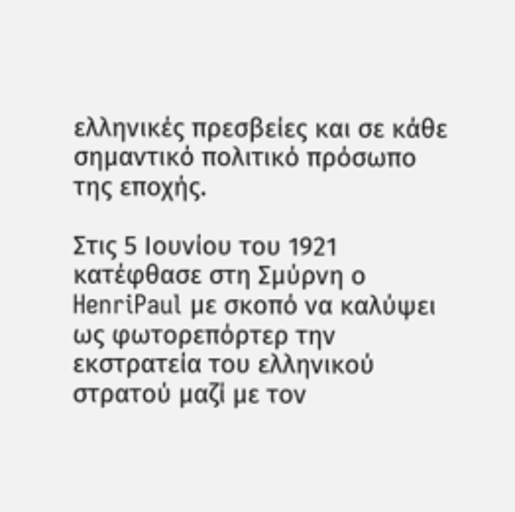ελληνικές πρεσβείες και σε κάθε σημαντικό πολιτικό πρόσωπο της εποχής.

Στις 5 Ιουνίου του 1921 κατέφθασε στη Σμύρνη ο HenriPaul με σκοπό να καλύψει ως φωτορεπόρτερ την εκστρατεία του ελληνικού στρατού μαζί με τον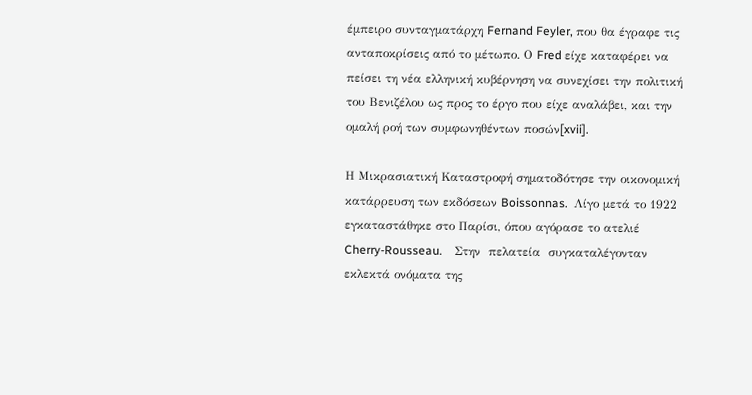έμπειρο συνταγματάρχη Fernand Feyler, που θα έγραφε τις ανταποκρίσεις από το μέτωπο. Ο Fred είχε καταφέρει να πείσει τη νέα ελληνική κυβέρνηση να συνεχίσει την πολιτική του Βενιζέλου ως προς το έργο που είχε αναλάβει, και την ομαλή ροή των συμφωνηθέντων ποσών[xvii].

Η Μικρασιατική Καταστροφή σηματοδότησε την οικονομική κατάρρευση των εκδόσεων Boissonnas.  Λίγο μετά το 1922  εγκαταστάθηκε στο Παρίσι, όπου αγόρασε το ατελιέ Cherry-Rousseau.    Στην  πελατεία  συγκαταλέγονταν εκλεκτά ονόματα της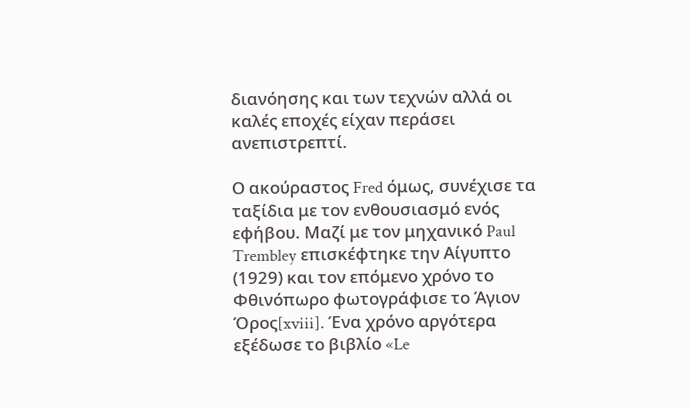διανόησης και των τεχνών αλλά οι καλές εποχές είχαν περάσει ανεπιστρεπτί.

Ο ακούραστος Fred όμως, συνέχισε τα ταξίδια με τον ενθουσιασμό ενός εφήβου. Μαζί με τον μηχανικό Paul Trembley επισκέφτηκε την Αίγυπτο (1929) και τον επόμενο χρόνο το Φθινόπωρο φωτογράφισε το Άγιον Όρος[xviii]. Ένα χρόνο αργότερα εξέδωσε το βιβλίο «Le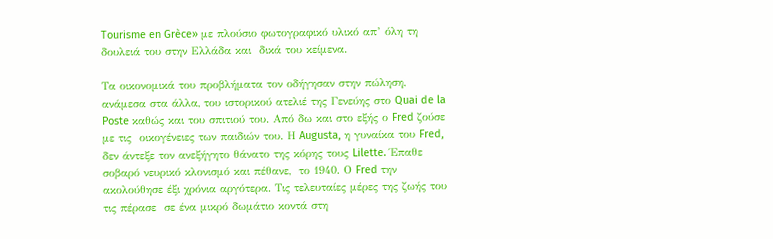Tourisme en Grèce» με πλούσιο φωτογραφικό υλικό απ’ όλη τη δουλειά του στην Ελλάδα και  δικά του κείμενα.

Τα οικονομικά του προβλήματα τον οδήγησαν στην πώληση, ανάμεσα στα άλλα, του ιστορικού ατελιέ της Γενεύης στο Quai de la Poste καθώς και του σπιτιού του. Από δω και στο εξής ο Fred ζούσε με τις  οικογένειες των παιδιών του. Η Augusta, η γυναίκα του Fred, δεν άντεξε τον ανεξήγητο θάνατο της κόρης τους Lilette. Έπαθε σοβαρό νευρικό κλονισμό και πέθανε,  το 1940. Ο Fred την ακολούθησε έξι χρόνια αργότερα. Τις τελευταίες μέρες της ζωής του τις πέρασε  σε ένα μικρό δωμάτιο κοντά στη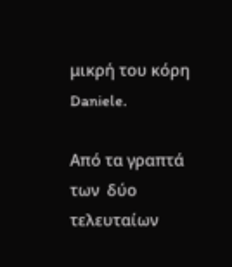μικρή του κόρη Daniele.

Από τα γραπτά των  δύο τελευταίων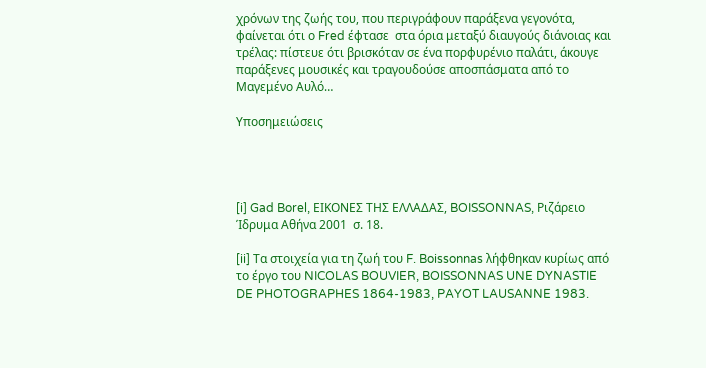χρόνων της ζωής του, που περιγράφουν παράξενα γεγονότα, φαίνεται ότι ο Fred έφτασε  στα όρια μεταξύ διαυγούς διάνοιας και τρέλας: πίστευε ότι βρισκόταν σε ένα πορφυρένιο παλάτι, άκουγε παράξενες μουσικές και τραγουδούσε αποσπάσματα από το Μαγεμένο Αυλό…

Υποσημειώσεις




[i] Gad Borel, ΕΙΚΟΝΕΣ ΤΗΣ ΕΛΛΑΔΑΣ, BOISSONNAS, Ριζάρειο Ίδρυμα Αθήνα 2001  σ. 18.

[ii] Τα στοιχεία για τη ζωή του F. Boissonnas λήφθηκαν κυρίως από το έργο του NICOLAS BOUVIER, BOISSONNAS UNE DYNASTIE DE PHOTOGRAPHES 1864-1983, PAYOT LAUSANNE 1983.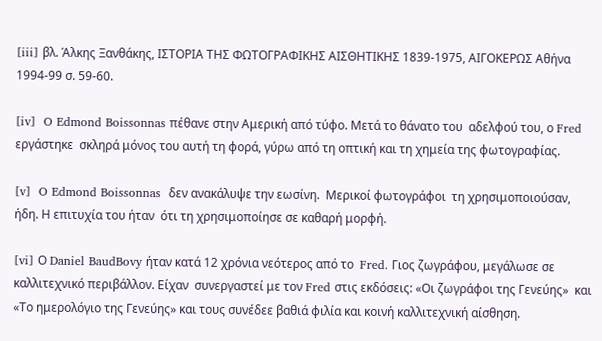[iii] βλ. Άλκης Ξανθάκης, ΙΣΤΟΡΙΑ ΤΗΣ ΦΩΤΟΓΡΑΦΙΚΗΣ ΑΙΣΘΗΤΙΚΗΣ 1839-1975, ΑΙΓΟΚΕΡΩΣ Αθήνα 1994-99 σ. 59-60.

[iv]  O Edmond Boissonnas πέθανε στην Αμερική από τύφο. Μετά το θάνατο του  αδελφού του, ο Fred εργάστηκε  σκληρά μόνος του αυτή τη φορά, γύρω από τη οπτική και τη χημεία της φωτογραφίας.

[v]  O Edmond Boissonnas  δεν ανακάλυψε την εωσίνη.  Μερικοί φωτογράφοι  τη χρησιμοποιούσαν, ήδη. Η επιτυχία του ήταν  ότι τη χρησιμοποίησε σε καθαρή μορφή.

[vi] Ο Daniel BaudBovy ήταν κατά 12 χρόνια νεότερος από το  Fred. Γιος ζωγράφου, μεγάλωσε σε καλλιτεχνικό περιβάλλον. Είχαν  συνεργαστεί με τον Fred στις εκδόσεις: «Οι ζωγράφοι της Γενεύης»  και «Το ημερολόγιο της Γενεύης» και τους συνέδεε βαθιά φιλία και κοινή καλλιτεχνική αίσθηση.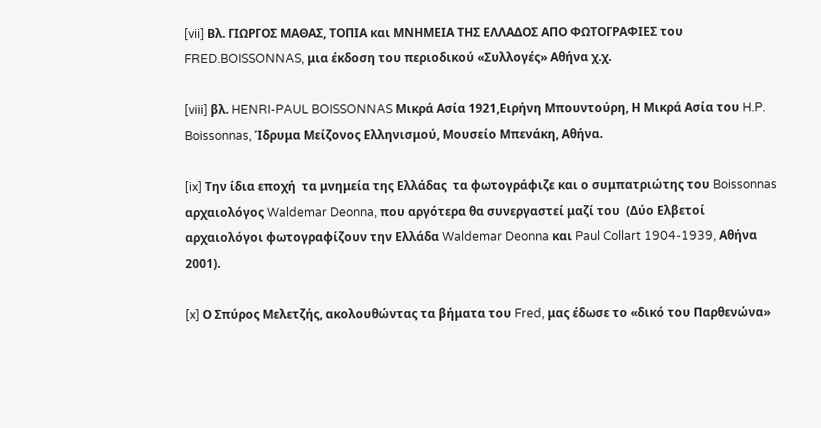[vii] Βλ. ΓΙΩΡΓΟΣ ΜΑΘΑΣ, ΤΟΠΙΑ και ΜΝΗΜΕΙΑ ΤΗΣ ΕΛΛΑΔΟΣ ΑΠΟ ΦΩΤΟΓΡΑΦΙΕΣ του FRED.BOISSONNAS, μια έκδοση του περιοδικού «Συλλογές» Αθήνα χ.χ.

[viii] βλ. HENRI-PAUL BOISSONNAS Μικρά Ασία 1921,Ειρήνη Μπουντούρη, Η Μικρά Ασία του H.P. Boissonnas, Ίδρυμα Μείζονος Ελληνισμού, Μουσείο Μπενάκη, Αθήνα.

[ix] Την ίδια εποχή  τα μνημεία της Ελλάδας  τα φωτογράφιζε και ο συμπατριώτης του Boissonnas αρχαιολόγος Waldemar Deonna, που αργότερα θα συνεργαστεί μαζί του  (Δύο Ελβετοί αρχαιολόγοι φωτογραφίζουν την Ελλάδα Waldemar Deonna και Paul Collart 1904-1939, Αθήνα 2001).

[x] Ο Σπύρος Μελετζής, ακολουθώντας τα βήματα του Fred, μας έδωσε το «δικό του Παρθενώνα»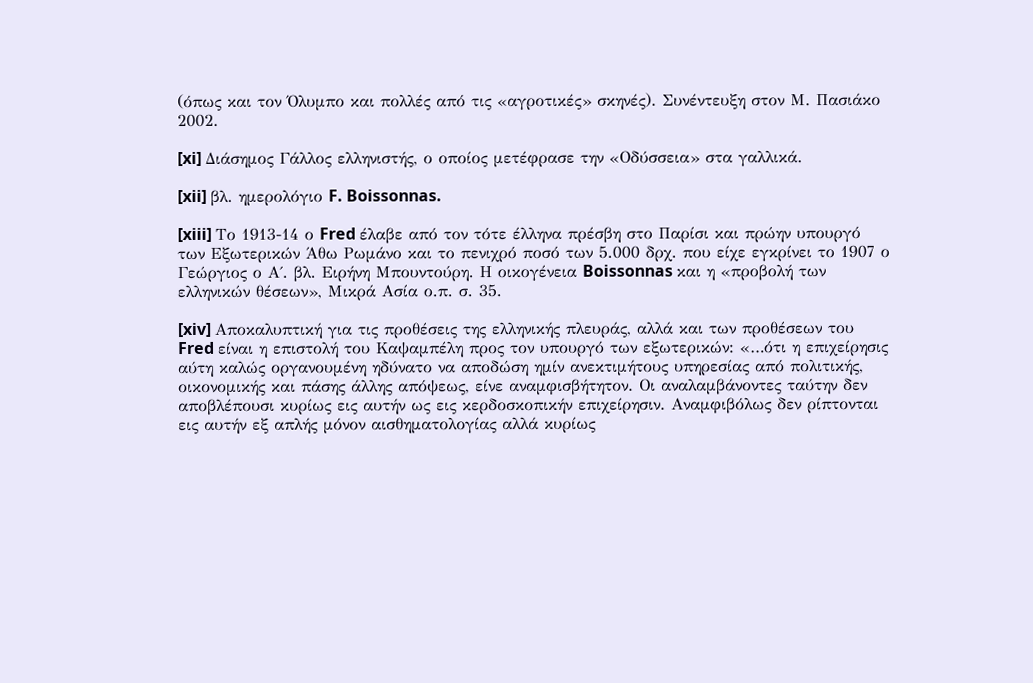(όπως και τον Όλυμπο και πολλές από τις «αγροτικές» σκηνές). Συνέντευξη στον Μ. Πασιάκο 2002.

[xi] Διάσημος Γάλλος ελληνιστής, ο οποίος μετέφρασε την «Οδύσσεια» στα γαλλικά.

[xii] βλ. ημερολόγιο F. Boissonnas.

[xiii] Το 1913-14 ο Fred έλαβε από τον τότε έλληνα πρέσβη στο Παρίσι και πρώην υπουργό των Εξωτερικών Άθω Ρωμάνο και το πενιχρό ποσό των 5.000 δρχ. που είχε εγκρίνει το 1907 ο Γεώργιος ο Α΄. βλ. Ειρήνη Μπουντούρη. Η οικογένεια Boissonnas και η «προβολή των ελληνικών θέσεων», Μικρά Ασία ο.π. σ. 35.

[xiv] Αποκαλυπτική για τις προθέσεις της ελληνικής πλευράς, αλλά και των προθέσεων του Fred είναι η επιστολή του Καψαμπέλη προς τον υπουργό των εξωτερικών: «…ότι η επιχείρησις αύτη καλώς οργανουμένη ηδύνατο να αποδώση ημίν ανεκτιμήτους υπηρεσίας από πολιτικής, οικονομικής και πάσης άλλης απόψεως, είνε αναμφισβήτητον. Οι αναλαμβάνοντες ταύτην δεν αποβλέπουσι κυρίως εις αυτήν ως εις κερδοσκοπικήν επιχείρησιν. Αναμφιβόλως δεν ρίπτονται εις αυτήν εξ απλής μόνον αισθηματολογίας αλλά κυρίως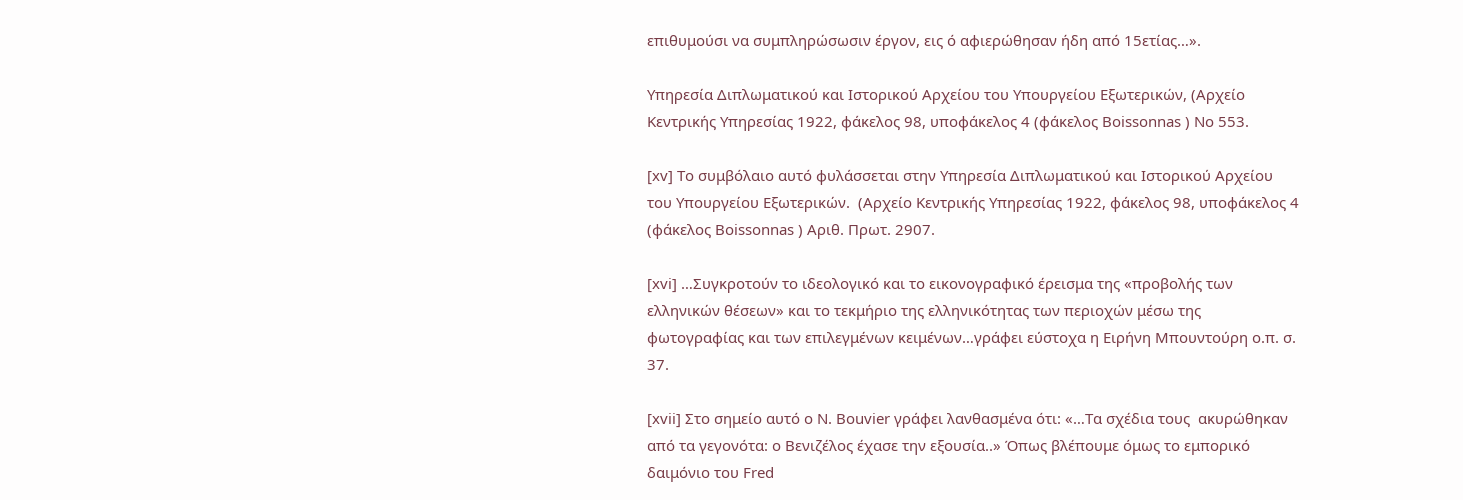επιθυμούσι να συμπληρώσωσιν έργον, εις ό αφιερώθησαν ήδη από 15ετίας…».

Υπηρεσία Διπλωματικού και Ιστορικού Αρχείου του Υπουργείου Εξωτερικών, (Αρχείο Κεντρικής Υπηρεσίας 1922, φάκελος 98, υποφάκελος 4 (φάκελος Boissonnas ) Νο 553.

[xv] Το συμβόλαιο αυτό φυλάσσεται στην Υπηρεσία Διπλωματικού και Ιστορικού Αρχείου του Υπουργείου Εξωτερικών.  (Αρχείο Κεντρικής Υπηρεσίας 1922, φάκελος 98, υποφάκελος 4 (φάκελος Boissonnas ) Αριθ. Πρωτ. 2907.

[xvi] …Συγκροτούν το ιδεολογικό και το εικονογραφικό έρεισμα της «προβολής των ελληνικών θέσεων» και το τεκμήριο της ελληνικότητας των περιοχών μέσω της φωτογραφίας και των επιλεγμένων κειμένων…γράφει εύστοχα η Ειρήνη Μπουντούρη ο.π. σ. 37.

[xvii] Στο σημείο αυτό ο N. Bouvier γράφει λανθασμένα ότι: «…Τα σχέδια τους  ακυρώθηκαν από τα γεγονότα: ο Βενιζέλος έχασε την εξουσία..» Όπως βλέπoυμε όμως το εμπορικό δαιμόνιο του Fred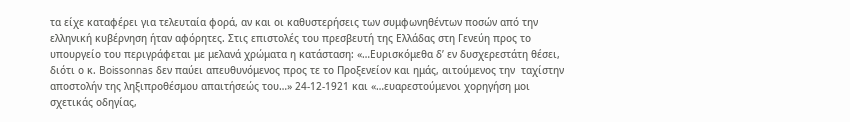τα είχε καταφέρει για τελευταία φορά, αν και οι καθυστερήσεις των συμφωνηθέντων ποσών από την ελληνική κυβέρνηση ήταν αφόρητες. Στις επιστολές του πρεσβευτή της Ελλάδας στη Γενεύη προς το υπουργείο του περιγράφεται με μελανά χρώματα η κατάσταση: «…Ευρισκόμεθα δ’ εν δυσχερεστάτη θέσει, διότι ο κ. Boissonnas δεν παύει απευθυνόμενος προς τε το Προξενείον και ημάς, αιτούμενος την  ταχίστην αποστολήν της ληξιπροθέσμου απαιτήσεώς του…» 24-12-1921 και «…ευαρεστούμενοι χορηγήση μοι σχετικάς οδηγίας,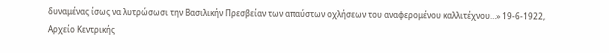δυναμένας ίσως να λυτρώσωσι την Βασιλικήν Πρεσβείαν των απαύστων οχλήσεων του αναφερομένου καλλιτέχνου…» 19-6-1922,  Αρχείο Κεντρικής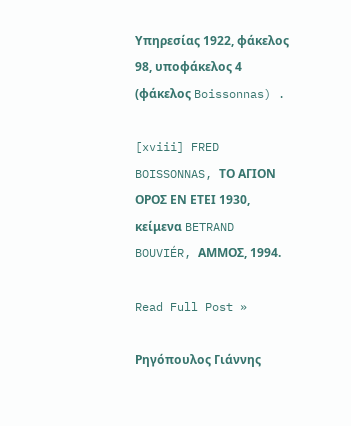Υπηρεσίας 1922, φάκελος 98, υποφάκελος 4 (φάκελος Boissonnas) .

[xviii] FRED BOISSONNAS, ΤΟ ΑΓΙΟΝ ΟΡΟΣ ΕΝ ΕΤΕΙ 1930, κείμενα BETRAND BOUVIÉR, ΑΜΜΟΣ, 1994.

Read Full Post »

Ρηγόπουλος Γιάννης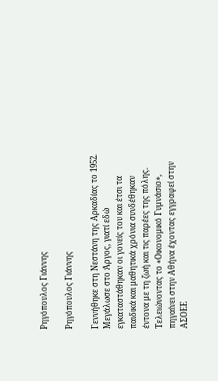Ρηγόπουλος Γιάννης

Ρηγόπουλος Γιάννης

Γεννήθηκε στη Νεστάνη της Αρκαδίας το 1952. Μεγάλωσε στο Άργος, γιατί εδώ εγκαταστάθηκαν οι γονείς του και έτσι τα παιδικά και μαθητικά χρόνια συνδέθηκαν έντονα με τη ζωή και τις παρέες της πόλης. Τελειώνοντας το «Οικονομικό Γυμνάσιο», πηγαίνει στην Αθήνα έχοντας εγγραφεί στην ΑΣΟΕΕ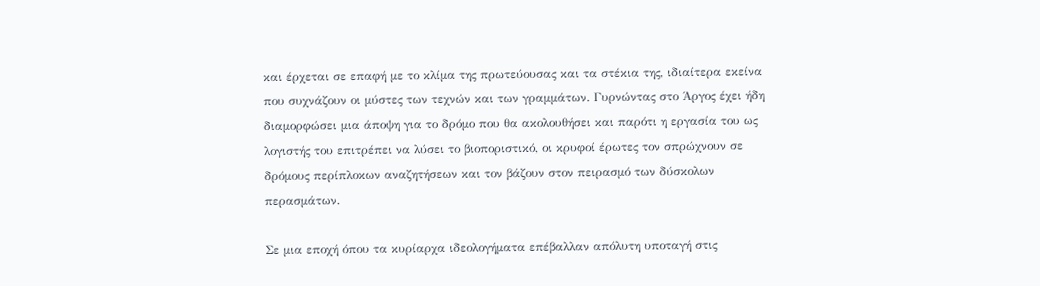και έρχεται σε επαφή με το κλίμα της πρωτεύουσας και τα στέκια της, ιδιαίτερα εκείνα που συχνάζουν οι μύστες των τεχνών και των γραμμάτων. Γυρνώντας στο Άργος έχει ήδη διαμορφώσει μια άποψη για το δρόμο που θα ακολουθήσει και παρότι η εργασία του ως λογιστής του επιτρέπει να λύσει το βιοποριστικό, οι κρυφοί έρωτες τον σπρώχνουν σε δρόμους περίπλοκων αναζητήσεων και τον βάζουν στον πειρασμό των δύσκολων περασμάτων.

Σε μια εποχή όπου τα κυρίαρχα ιδεολογήματα επέβαλλαν απόλυτη υποταγή στις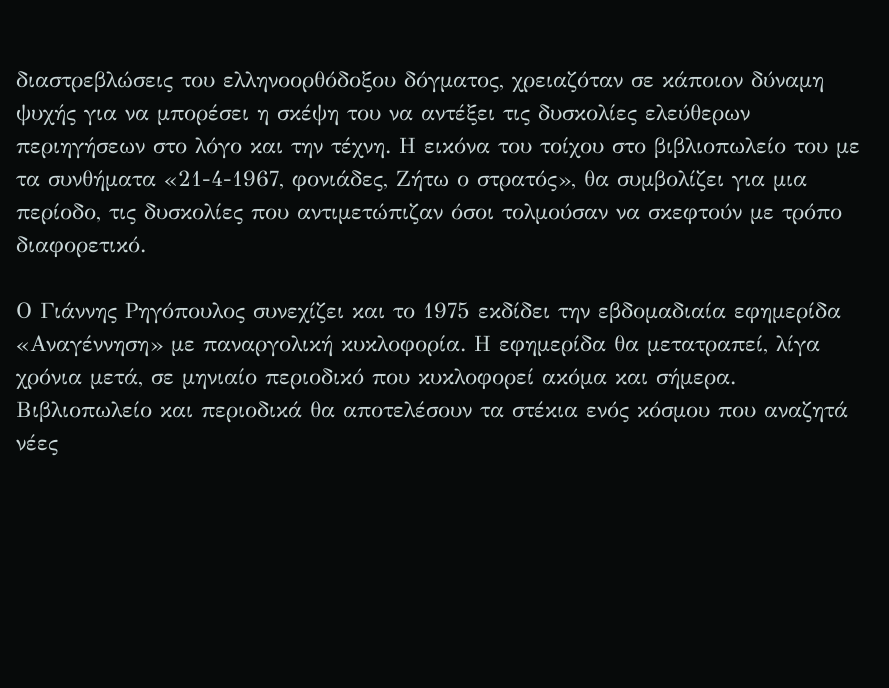διαστρεβλώσεις του ελληνοορθόδοξου δόγματος, χρειαζόταν σε κάποιον δύναμη ψυχής για να μπορέσει η σκέψη του να αντέξει τις δυσκολίες ελεύθερων περιηγήσεων στο λόγο και την τέχνη. Η εικόνα του τοίχου στο βιβλιοπωλείο του με τα συνθήματα «21-4-1967, φονιάδες, Ζήτω ο στρατός», θα συμβολίζει για μια περίοδο, τις δυσκολίες που αντιμετώπιζαν όσοι τολμούσαν να σκεφτούν με τρόπο διαφορετικό.

Ο Γιάννης Ρηγόπουλος συνεχίζει και το 1975 εκδίδει την εβδομαδιαία εφημερίδα «Αναγέννηση» με παναργολική κυκλοφορία. Η εφημερίδα θα μετατραπεί, λίγα χρόνια μετά, σε μηνιαίο περιοδικό που κυκλοφορεί ακόμα και σήμερα. Βιβλιοπωλείο και περιοδικά θα αποτελέσουν τα στέκια ενός κόσμου που αναζητά νέες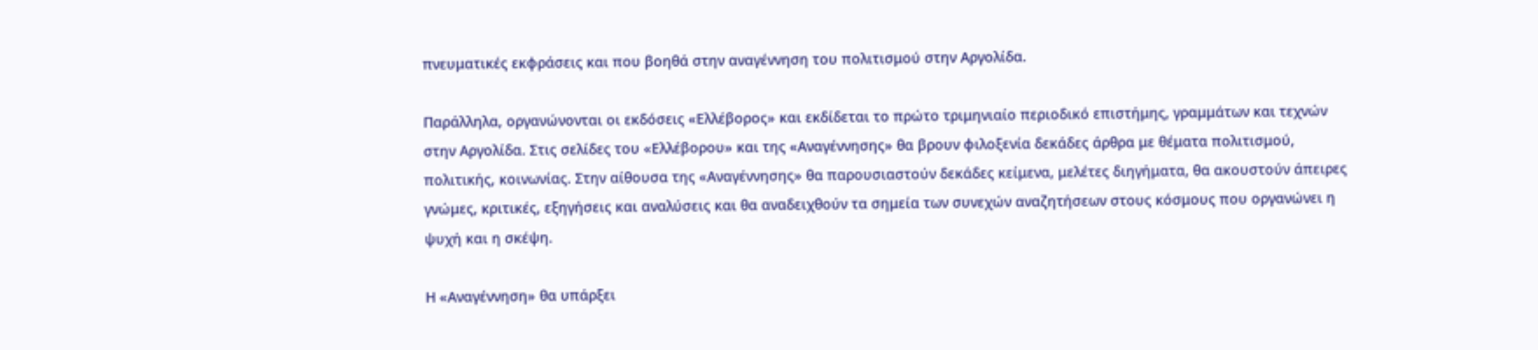πνευματικές εκφράσεις και που βοηθά στην αναγέννηση του πολιτισμού στην Αργολίδα.

Παράλληλα, οργανώνονται οι εκδόσεις «Ελλέβορος» και εκδίδεται το πρώτο τριμηνιαίο περιοδικό επιστήμης, γραμμάτων και τεχνών στην Αργολίδα. Στις σελίδες του «Ελλέβορου» και της «Αναγέννησης» θα βρουν φιλοξενία δεκάδες άρθρα με θέματα πολιτισμού, πολιτικής, κοινωνίας. Στην αίθουσα της «Αναγέννησης» θα παρουσιαστούν δεκάδες κείμενα, μελέτες διηγήματα, θα ακουστούν άπειρες γνώμες, κριτικές, εξηγήσεις και αναλύσεις και θα αναδειχθούν τα σημεία των συνεχών αναζητήσεων στους κόσμους που οργανώνει η ψυχή και η σκέψη.

Η «Αναγέννηση» θα υπάρξει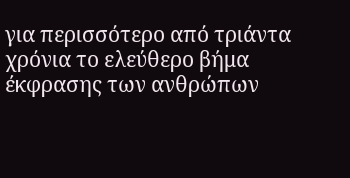για περισσότερο από τριάντα χρόνια το ελεύθερο βήμα έκφρασης των ανθρώπων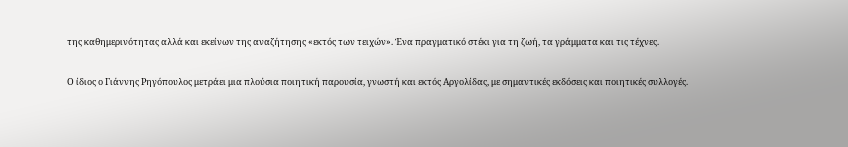της καθημερινότητας αλλά και εκείνων της αναζήτησης «εκτός των τειχών». Ένα πραγματικό στέκι για τη ζωή, τα γράμματα και τις τέχνες.

Ο ίδιος ο Γιάννης Ρηγόπουλος μετράει μια πλούσια ποιητική παρουσία, γνωστή και εκτός Αργολίδας, με σημαντικές εκδόσεις και ποιητικές συλλογές.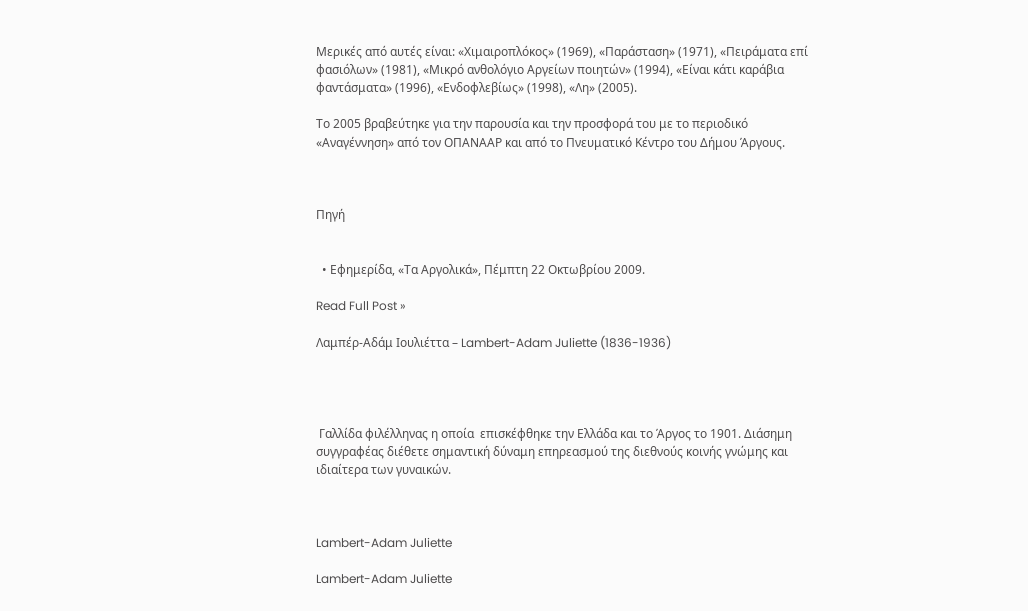Μερικές από αυτές είναι: «Χιμαιροπλόκος» (1969), «Παράσταση» (1971), «Πειράματα επί φασιόλων» (1981), «Μικρό ανθολόγιο Αργείων ποιητών» (1994), «Είναι κάτι καράβια φαντάσματα» (1996), «Ενδοφλεβίως» (1998), «Λη» (2005).

Το 2005 βραβεύτηκε για την παρουσία και την προσφορά του με το περιοδικό «Αναγέννηση» από τον ΟΠΑΝΑΑΡ και από το Πνευματικό Κέντρο του Δήμου Άργους.



Πηγή


  • Εφημερίδα, «Τα Αργολικά», Πέμπτη 22 Οκτωβρίου 2009.

Read Full Post »

Λαμπέρ-Αδάμ Ιουλιέττα – Lambert-Adam Juliette (1836-1936)




 Γαλλίδα φιλέλληνας η οποία  επισκέφθηκε την Ελλάδα και το Άργος το 1901. Διάσημη συγγραφέας διέθετε σημαντική δύναμη επηρεασμού της διεθνούς κοινής γνώμης και ιδιαίτερα των γυναικών.



Lambert-Adam Juliette

Lambert-Adam Juliette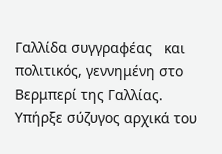Γαλλίδα συγγραφέας   και πολιτικός, γεννημένη στο Βερμπερί της Γαλλίας. Υπήρξε σύζυγος αρχικά του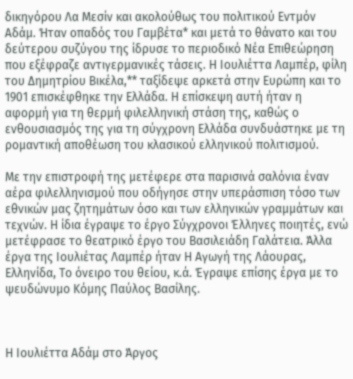δικηγόρου Λα Μεσίν και ακολούθως του πολιτικού Εντμόν Αδάμ. Ήταν οπαδός του Γαμβέτα* και μετά το θάνατο και του δεύτερου συζύγου της ίδρυσε το περιοδικό Νέα Επιθεώρηση που εξέφραζε αντιγερμανικές τάσεις. Η Ιουλιέττα Λαμπέρ, φίλη του Δημητρίου Βικέλα,** ταξίδεψε αρκετά στην Ευρώπη και το 1901 επισκέφθηκε την Ελλάδα. Η επίσκεψη αυτή ήταν η αφορμή για τη θερμή φιλελληνική στάση της, καθώς ο ενθουσιασμός της για τη σύγχρονη Ελλάδα συνδυάστηκε με τη ρομαντική αποθέωση του κλασικού ελληνικού πολιτισμού.

Με την επιστροφή της μετέφερε στα παρισινά σαλόνια έναν αέρα φιλελληνισμού που οδήγησε στην υπεράσπιση τόσο των εθνικών μας ζητημάτων όσο και των ελληνικών γραμμάτων και τεχνών. Η ίδια έγραψε το έργο Σύγχρονοι Έλληνες ποιητές, ενώ μετέφρασε το θεατρικό έργο του Βασιλειάδη Γαλάτεια. Άλλα έργα της Ιουλιέτας Λαμπέρ ήταν Η Αγωγή της Λάουρας, Ελληνίδα, Το όνειρο του θείου, κ.ά. Έγραψε επίσης έργα με το ψευδώνυμο Κόμης Παύλος Βασίλης.



Η Ιουλιέττα Αδάμ στο Άργος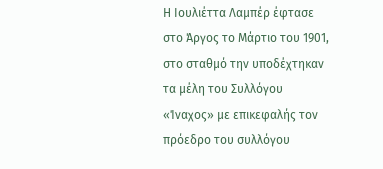Η Ιουλιέττα Λαμπέρ έφτασε στο Άργος το Μάρτιο του 1901, στο σταθμό την υποδέχτηκαν τα μέλη του Συλλόγου «Ίναχος» με επικεφαλής τον πρόεδρο του συλλόγου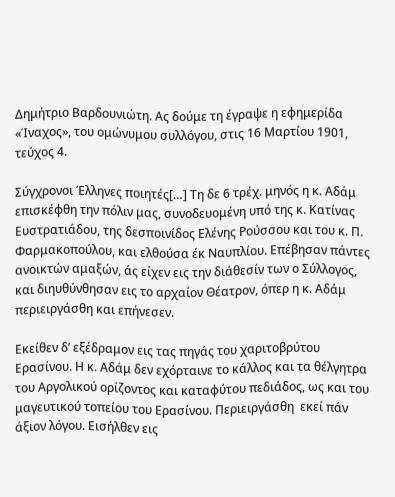Δημήτριο Βαρδουνιώτη. Ας δούμε τη έγραψε η εφημερίδα «Ίναχος», του ομώνυμου συλλόγου, στις 16 Μαρτίου 1901, τεύχος 4.

Σύγχρονοι Έλληνες ποιητές[…] Τη δε 6 τρέχ. μηνός η κ. Αδάμ επισκέφθη την πόλιν μας, συνοδευομένη υπό της κ. Κατίνας Ευστρατιάδου, της δεσποινίδος Ελένης Ρούσσου και του κ. Π. Φαρμακοπούλου, και ελθούσα έκ Ναυπλίου. Επέβησαν πάντες ανοικτών αμαξών, άς είχεν εις την διάθεσίν των ο Σύλλογος, και διηυθύνθησαν εις το αρχαίον Θέατρον, όπερ η κ. Αδάμ περιειργάσθη και επήνεσεν.

Εκείθεν δ’ εξέδραμον εις τας πηγάς του χαριτοβρύτου Ερασίνου. Η κ. Αδάμ δεν εχόρταινε το κάλλος και τα θέλγητρα του Αργολικού ορίζοντος και καταφύτου πεδιάδος, ως και του μαγευτικού τοπείου του Ερασίνου. Περιειργάσθη  εκεί πάν άξιον λόγου. Εισήλθεν εις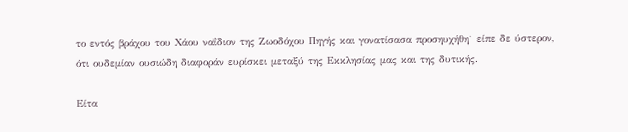το εντός βράχου του Χάου ναΐδιον της Ζωοδόχου Πηγής και γονατίσασα προσηυχήθη˙ είπε δε ύστερον, ότι ουδεμίαν ουσιώδη διαφοράν ευρίσκει μεταξύ της Εκκλησίας μας και της δυτικής.

Είτα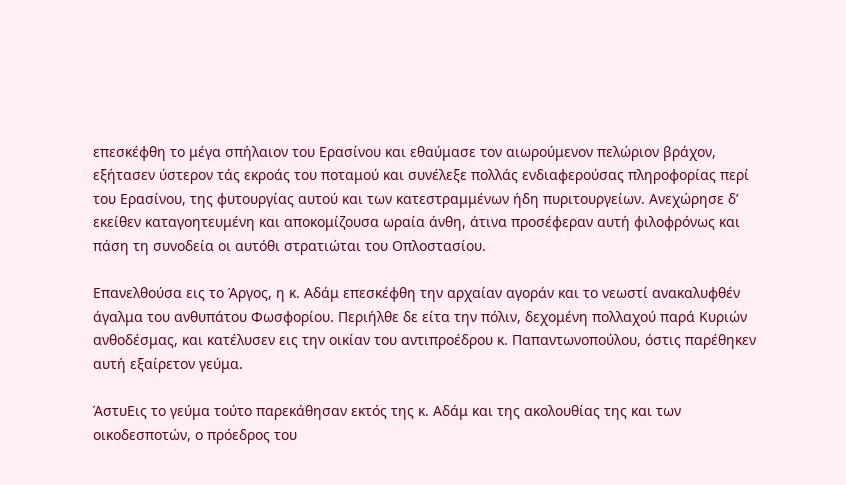επεσκέφθη το μέγα σπήλαιον του Ερασίνου και εθαύμασε τον αιωρούμενον πελώριον βράχον, εξήτασεν ύστερον τάς εκροάς του ποταμού και συνέλεξε πολλάς ενδιαφερούσας πληροφορίας περί του Ερασίνου, της φυτουργίας αυτού και των κατεστραμμένων ήδη πυριτουργείων. Ανεχώρησε δ’ εκείθεν καταγοητευμένη και αποκομίζουσα ωραία άνθη, άτινα προσέφεραν αυτή φιλοφρόνως και πάση τη συνοδεία οι αυτόθι στρατιώται του Οπλοστασίου.

Επανελθούσα εις το Άργος, η κ. Αδάμ επεσκέφθη την αρχαίαν αγοράν και το νεωστί ανακαλυφθέν άγαλμα του ανθυπάτου Φωσφορίου. Περιήλθε δε είτα την πόλιν, δεχομένη πολλαχού παρά Κυριών ανθοδέσμας, και κατέλυσεν εις την οικίαν του αντιπροέδρου κ. Παπαντωνοπούλου, όστις παρέθηκεν αυτή εξαίρετον γεύμα.

ΆστυΕις το γεύμα τούτο παρεκάθησαν εκτός της κ. Αδάμ και της ακολουθίας της και των οικοδεσποτών, ο πρόεδρος του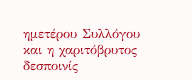ημετέρου Συλλόγου και η χαριτόβρυτος δεσποινίς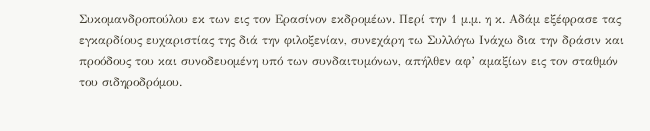Συκομανδροπούλου εκ των εις τον Ερασίνον εκδρομέων. Περί την 1 μ.μ. η κ. Αδάμ εξέφρασε τας εγκαρδίους ευχαριστίας της διά την φιλοξενίαν, συνεχάρη τω Συλλόγω Ινάχω δια την δράσιν και προόδους του και συνοδευομένη υπό των συνδαιτυμόνων, απήλθεν αφ’ αμαξίων εις τον σταθμόν του σιδηροδρόμου.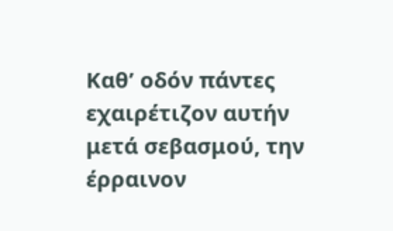Καθ’ οδόν πάντες εχαιρέτιζον αυτήν μετά σεβασμού, την έρραινον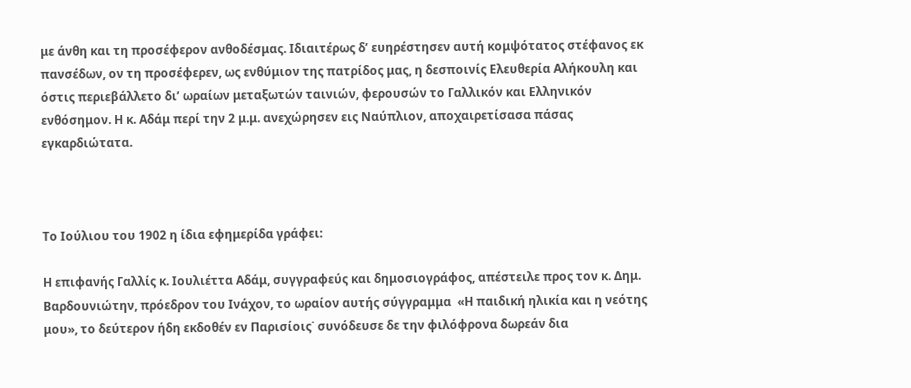με άνθη και τη προσέφερον ανθοδέσμας. Ιδιαιτέρως δ’ ευηρέστησεν αυτή κομψότατος στέφανος εκ πανσέδων, ον τη προσέφερεν, ως ενθύμιον της πατρίδος μας, η δεσποινίς Ελευθερία Αλήκουλη και όστις περιεβάλλετο δι’ ωραίων μεταξωτών ταινιών, φερουσών το Γαλλικόν και Ελληνικόν ενθόσημον. Η κ. Αδάμ περί την 2 μ.μ. ανεχώρησεν εις Ναύπλιον, αποχαιρετίσασα πάσας εγκαρδιώτατα.



Το Ιούλιου του 1902 η ίδια εφημερίδα γράφει:

Η επιφανής Γαλλίς κ. Ιουλιέττα Αδάμ, συγγραφεύς και δημοσιογράφος, απέστειλε προς τον κ. Δημ. Βαρδουνιώτην, πρόεδρον του Ινάχον, το ωραίον αυτής σύγγραμμα  «Η παιδική ηλικία και η νεότης μου», το δεύτερον ήδη εκδοθέν εν Παρισίοις˙ συνόδευσε δε την φιλόφρονα δωρεάν δια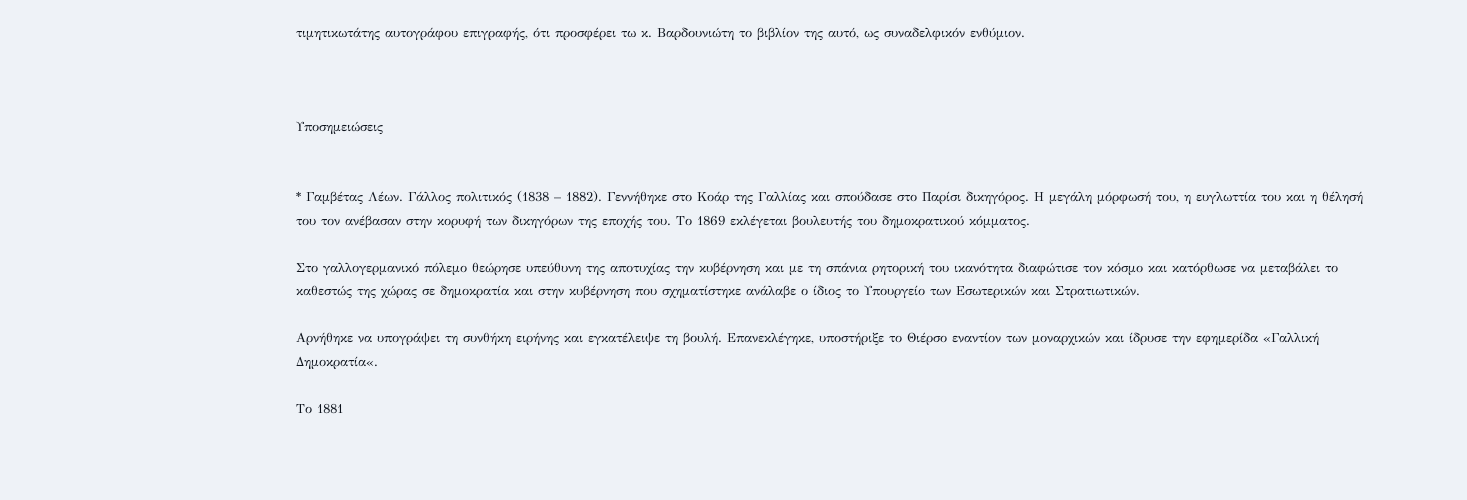τιμητικωτάτης αυτογράφου επιγραφής, ότι προσφέρει τω κ. Βαρδουνιώτη το βιβλίον της αυτό, ως συναδελφικόν ενθύμιον.



Υποσημειώσεις


* Γαμβέτας Λέων. Γάλλος πολιτικός (1838 – 1882). Γεννήθηκε στο Κοάρ της Γαλλίας και σπούδασε στο Παρίσι δικηγόρος. Η μεγάλη μόρφωσή του, η ευγλωττία του και η θέλησή του τον ανέβασαν στην κορυφή των δικηγόρων της εποχής του. Το 1869 εκλέγεται βουλευτής του δημοκρατικού κόμματος.

Στο γαλλογερμανικό πόλεμο θεώρησε υπεύθυνη της αποτυχίας την κυβέρνηση και με τη σπάνια ρητορική του ικανότητα διαφώτισε τον κόσμο και κατόρθωσε να μεταβάλει το καθεστώς της χώρας σε δημοκρατία και στην κυβέρνηση που σχηματίστηκε ανάλαβε ο ίδιος το Υπουργείο των Εσωτερικών και Στρατιωτικών.

Αρνήθηκε να υπογράψει τη συνθήκη ειρήνης και εγκατέλειψε τη βουλή. Επανεκλέγηκε, υποστήριξε το Θιέρσο εναντίον των μοναρχικών και ίδρυσε την εφημερίδα «Γαλλική Δημοκρατία«.

Το 1881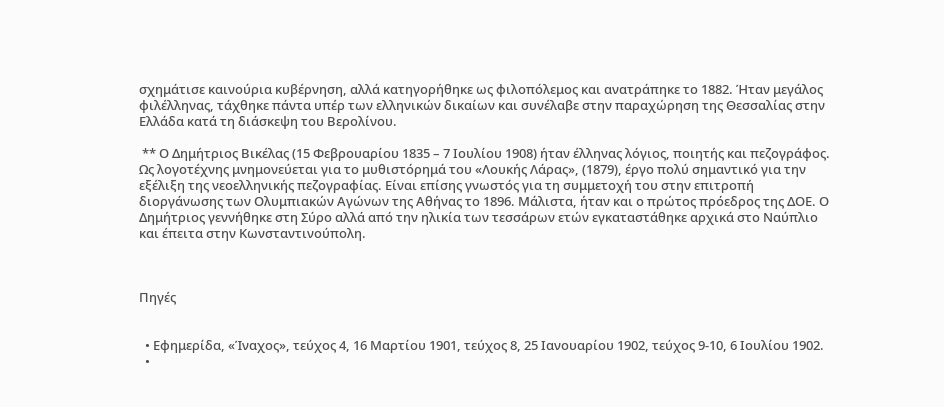σχημάτισε καινούρια κυβέρνηση, αλλά κατηγορήθηκε ως φιλοπόλεμος και ανατράπηκε το 1882. Ήταν μεγάλος φιλέλληνας, τάχθηκε πάντα υπέρ των ελληνικών δικαίων και συνέλαβε στην παραχώρηση της Θεσσαλίας στην Ελλάδα κατά τη διάσκεψη του Βερολίνου.

 ** Ο Δημήτριος Βικέλας (15 Φεβρουαρίου 1835 – 7 Ιουλίου 1908) ήταν έλληνας λόγιος, ποιητής και πεζογράφος. Ως λογοτέχνης μνημονεύεται για το μυθιστόρημά του «Λουκής Λάρας», (1879), έργο πολύ σημαντικό για την εξέλιξη της νεοελληνικής πεζογραφίας. Είναι επίσης γνωστός για τη συμμετοχή του στην επιτροπή διοργάνωσης των Ολυμπιακών Αγώνων της Αθήνας το 1896. Μάλιστα, ήταν και ο πρώτος πρόεδρος της ΔΟΕ. Ο Δημήτριος γεννήθηκε στη Σύρο αλλά από την ηλικία των τεσσάρων ετών εγκαταστάθηκε αρχικά στο Ναύπλιο και έπειτα στην Κωνσταντινούπολη.



Πηγές


  • Εφημερίδα, «Ίναχος», τεύχος 4, 16 Μαρτίου 1901, τεύχος 8, 25 Ιανουαρίου 1902, τεύχος 9-10, 6 Ιουλίου 1902.
  •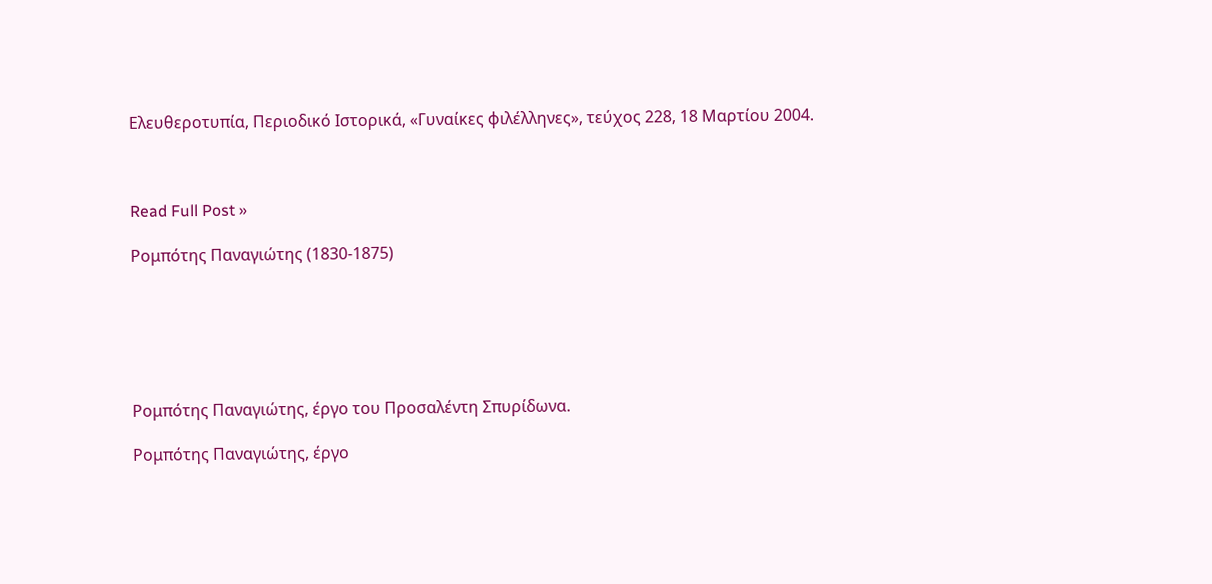Ελευθεροτυπία, Περιοδικό Ιστορικά, «Γυναίκες φιλέλληνες», τεύχος 228, 18 Μαρτίου 2004.



Read Full Post »

Ρομπότης Παναγιώτης (1830-1875)






Ρομπότης Παναγιώτης, έργο του Προσαλέντη Σπυρίδωνα.

Ρομπότης Παναγιώτης, έργο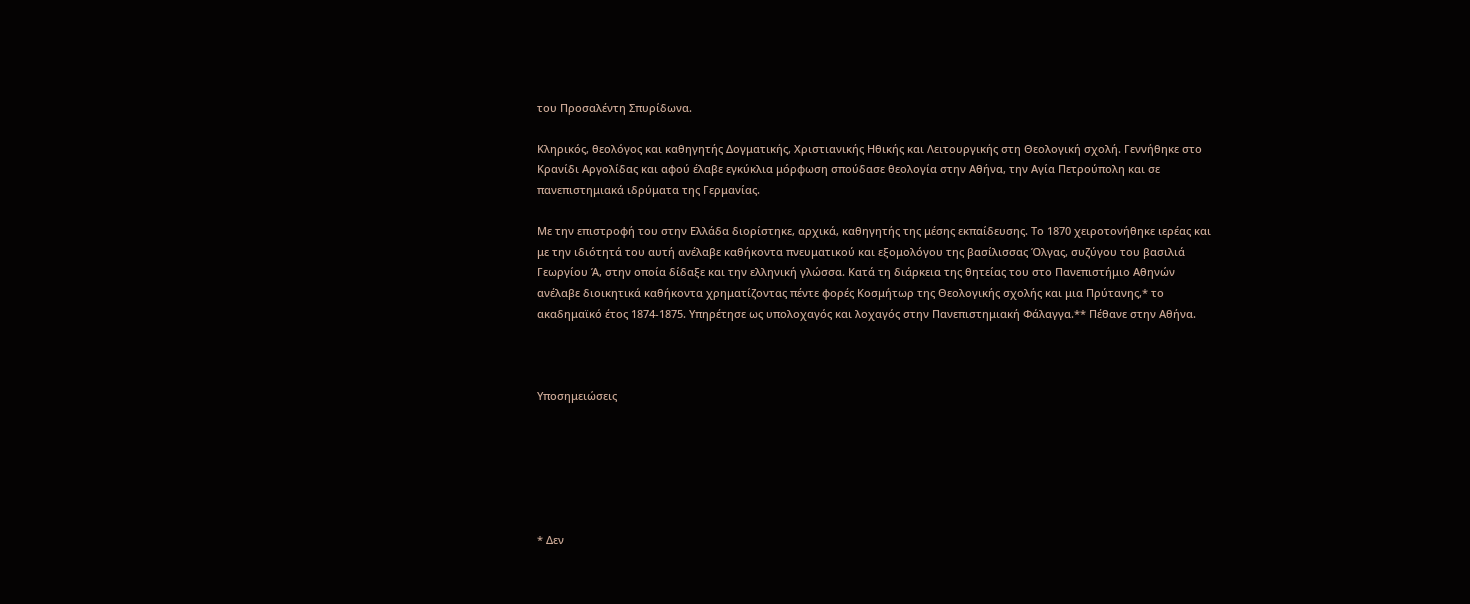του Προσαλέντη Σπυρίδωνα.

Κληρικός, θεολόγος και καθηγητής Δογματικής, Χριστιανικής Ηθικής και Λειτουργικής στη Θεολογική σχολή. Γεννήθηκε στο Κρανίδι Αργολίδας και αφού έλαβε εγκύκλια μόρφωση σπούδασε θεολογία στην Αθήνα, την Αγία Πετρούπολη και σε πανεπιστημιακά ιδρύματα της Γερμανίας.

Με την επιστροφή του στην Ελλάδα διορίστηκε, αρχικά, καθηγητής της μέσης εκπαίδευσης. Το 1870 χειροτονήθηκε ιερέας και με την ιδιότητά του αυτή ανέλαβε καθήκοντα πνευματικού και εξομολόγου της βασίλισσας Όλγας, συζύγου του βασιλιά Γεωργίου Ά, στην οποία δίδαξε και την ελληνική γλώσσα. Κατά τη διάρκεια της θητείας του στο Πανεπιστήμιο Αθηνών ανέλαβε διοικητικά καθήκοντα χρηματίζοντας πέντε φορές Κοσμήτωρ της Θεολογικής σχολής και μια Πρύτανης,* το ακαδημαϊκό έτος 1874-1875. Υπηρέτησε ως υπολοχαγός και λοχαγός στην Πανεπιστημιακή Φάλαγγα.** Πέθανε στην Αθήνα.



Υποσημειώσεις






* Δεν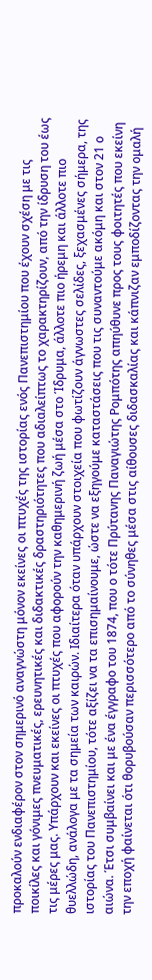προκαλούν ενδιαφέρον στον σημερινό αναγνώστη μόνον εκείνες οι πτυχές της ιστορίας ενός Πανεπιστημίου που έχουν σχέση με τις ποικίλες και γόνιμες πνευματικές, ερευνητικές και διδακτικές δραστηριότητες που αδιαλείπτως το χαρακτηρίζουν, από την ίδρυση του έως τις μέρες μας. Υπάρχουν και εκείνες οι πτυχές που αφορούν την καθημερινή ζωή μέσα στο Ίδρυμα, άλλοτε πιο ήρεμη και άλλοτε πιο θυελλώδη, ανάλογα με τα σημεία των καιρών. Ιδιαίτερα όταν υπάρχουν στοιχεία που φωτίζουν άγνωστες σελίδες, ξεχασμένες σήμερα, της ιστορίας του Πανεπιστημίου, τότε αξίζει να τα επισημαίνουμε, ώστε να εξηγούμε καταστάσεις που τις συναντούμε ακόμη και στον 21 ο αιώνα. Έτσι συμβαίνει και με ένα έγγραφο του 1874, που ο τότε Πρύτανης Παναγιώτης Ρομπότης απηύθυνε προς τους φοιτητές που εκείνη την εποχή φαίνεται ότι θορυβούσαν περισσότερο από το σύνηθες μέσα στις αίθουσες διδασκαλίας και κάπνιζαν εμποδίζοντας την ομαλή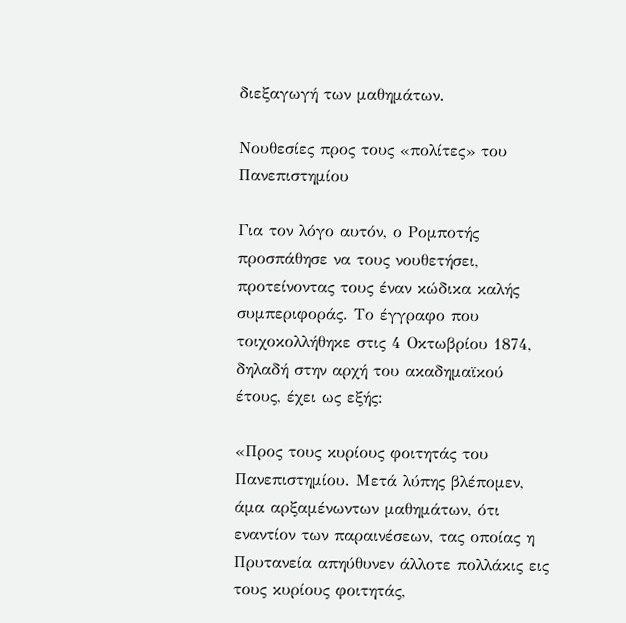διεξαγωγή των μαθημάτων.

Νουθεσίες προς τους «πολίτες» του Πανεπιστημίου

Για τον λόγο αυτόν, ο Ρομποτής προσπάθησε να τους νουθετήσει, προτείνοντας τους έναν κώδικα καλής συμπεριφοράς. Το έγγραφο που τοιχοκολλήθηκε στις 4 Οκτωβρίου 1874, δηλαδή στην αρχή του ακαδημαϊκού έτους, έχει ως εξής:

«Προς τους κυρίους φοιτητάς του Πανεπιστημίου. Μετά λύπης βλέπομεν, άμα αρξαμένωντων μαθημάτων, ότι εναντίον των παραινέσεων, τας οποίας η Πρυτανεία απηύθυνεν άλλοτε πολλάκις εις τους κυρίους φοιτητάς,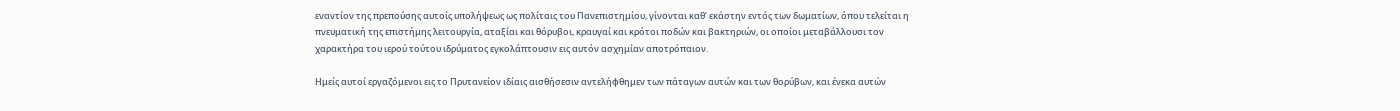εναντίον της πρεπούσης αυτοίς υπολήψεως ως πολίταις του Πανεπιστημίου, γίνονται καθ’ εκάστην εντός των δωματίων, όπου τελείται η πνευματική της επιστήμης λειτουργία, αταξίαι και θόρυβοι, κραυγαί και κρότοι ποδών και βακτηριών, οι οποίοι μεταβάλλουσι τον χαρακτήρα του ιερού τούτου ιδρύματος εγκολάπτουσιν εις αυτόν ασχημίαν αποτρόπαιον.

Ημείς αυτοί εργαζόμενοι εις το Πρυτανείον ιδίαις αισθήσεσιν αντελήφθημεν των πάταγων αυτών και των θορύβων, και ένεκα αυτών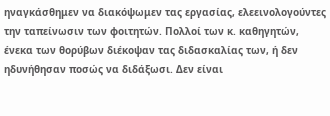ηναγκάσθημεν να διακόψωμεν τας εργασίας, ελεεινολογούντες την ταπείνωσιν των φοιτητών. Πολλοί των κ. καθηγητών, ένεκα των θορύβων διέκοψαν τας διδασκαλίας των, ή δεν ηδυνήθησαν ποσώς να διδάξωσι. Δεν είναι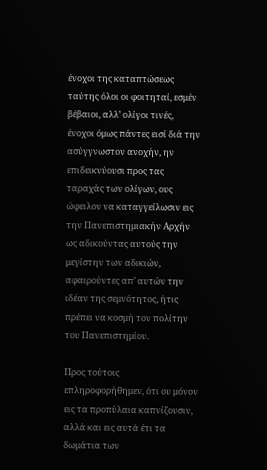ένοχοι της καταπτώσεως ταύτης όλοι οι φοιτηταί, εσμέν βέβαιοι, αλλ’ ολίγοι τινές, ένοχοι όμως πάντες εισί διά την ασύγγνωστον ανοχήν, ην επιδεικνύουσι προς τας ταραχάς των ολίγων, ους ώφειλον να καταγγείλωσιν εις την Πανεπιστημιακήν Αρχήν ως αδικούντας αυτούς την μεγίστην των αδικιών, αφαιρούντες απ’ αυτών την ιδέαν της σεμνότητος, ήτις πρέπει να κοσμή τον πολίτην του Πανεπιστημίου.

Προς τούτοις επληροφορήθημεν, ότι ου μόνον εις τα προπύλαια καπνίζουσιν, αλλά και εις αυτά έτι τα δωμάτια των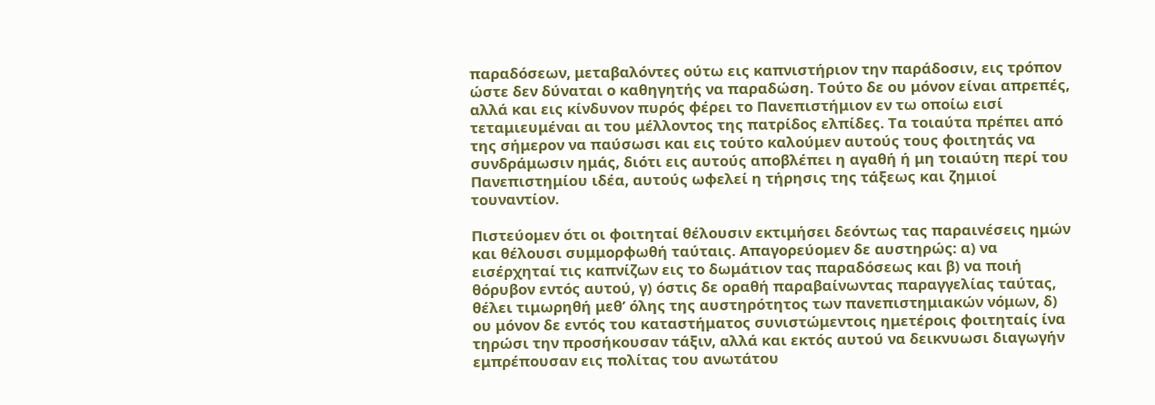παραδόσεων, μεταβαλόντες ούτω εις καπνιστήριον την παράδοσιν, εις τρόπον ώστε δεν δύναται ο καθηγητής να παραδώση. Τούτο δε ου μόνον είναι απρεπές, αλλά και εις κίνδυνον πυρός φέρει το Πανεπιστήμιον εν τω οποίω εισί τεταμιευμέναι αι του μέλλοντος της πατρίδος ελπίδες. Τα τοιαύτα πρέπει από της σήμερον να παύσωσι και εις τούτο καλούμεν αυτούς τους φοιτητάς να συνδράμωσιν ημάς, διότι εις αυτούς αποβλέπει η αγαθή ή μη τοιαύτη περί του Πανεπιστημίου ιδέα, αυτούς ωφελεί η τήρησις της τάξεως και ζημιοί τουναντίον.

Πιστεύομεν ότι οι φοιτηταί θέλουσιν εκτιμήσει δεόντως τας παραινέσεις ημών και θέλουσι συμμορφωθή ταύταις. Απαγορεύομεν δε αυστηρώς: α) να εισέρχηταί τις καπνίζων εις το δωμάτιον τας παραδόσεως και β) να ποιή θόρυβον εντός αυτού, γ) όστις δε οραθή παραβαίνωντας παραγγελίας ταύτας, θέλει τιμωρηθή μεθ’ όλης της αυστηρότητος των πανεπιστημιακών νόμων, δ) ου μόνον δε εντός του καταστήματος συνιστώμεντοις ημετέροις φοιτηταίς ίνα τηρώσι την προσήκουσαν τάξιν, αλλά και εκτός αυτού να δεικνυωσι διαγωγήν εμπρέπουσαν εις πολίτας του ανωτάτου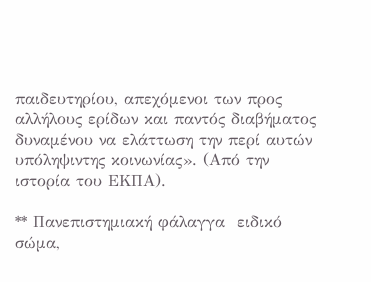παιδευτηρίου, απεχόμενοι των προς αλλήλους ερίδων και παντός διαβήματος δυναμένου να ελάττωση την περί αυτών υπόληψιντης κοινωνίας». (Από την ιστορία του ΕΚΠΑ).

** Πανεπιστημιακή φάλαγγα  ειδικό σώμα,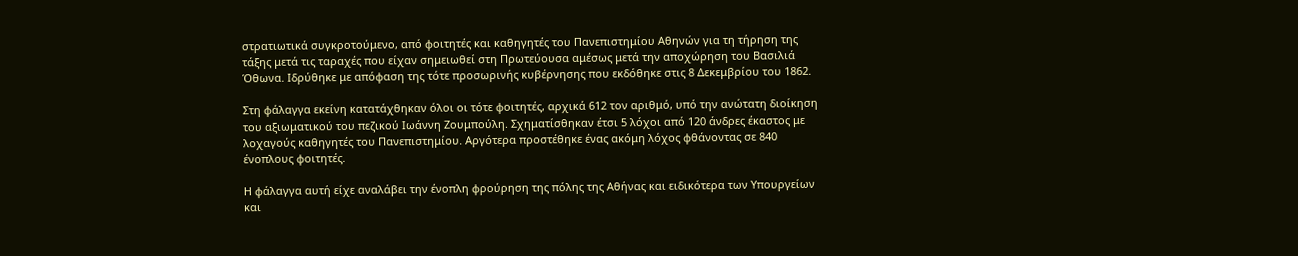στρατιωτικά συγκροτούμενο, από φοιτητές και καθηγητές του Πανεπιστημίου Αθηνών για τη τήρηση της τάξης μετά τις ταραχές που είχαν σημειωθεί στη Πρωτεύουσα αμέσως μετά την αποχώρηση του Βασιλιά Όθωνα. Ιδρύθηκε με απόφαση της τότε προσωρινής κυβέρνησης που εκδόθηκε στις 8 Δεκεμβρίου του 1862.

Στη φάλαγγα εκείνη κατατάχθηκαν όλοι οι τότε φοιτητές, αρχικά 612 τον αριθμό, υπό την ανώτατη διοίκηση του αξιωματικού του πεζικού Ιωάννη Ζουμπούλη. Σχηματίσθηκαν έτσι 5 λόχοι από 120 άνδρες έκαστος με λοχαγούς καθηγητές του Πανεπιστημίου. Αργότερα προστέθηκε ένας ακόμη λόχος φθάνοντας σε 840 ένοπλους φοιτητές.

Η φάλαγγα αυτή είχε αναλάβει την ένοπλη φρούρηση της πόλης της Αθήνας και ειδικότερα των Υπουργείων και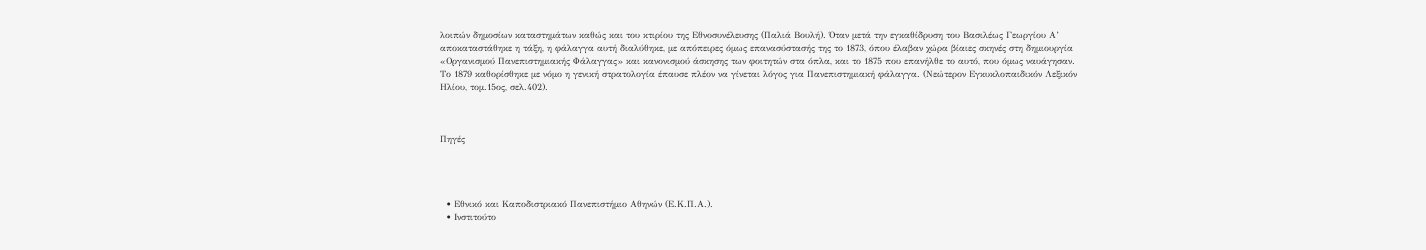λοιπών δημοσίων καταστημάτων καθώς και του κτιρίου της Εθνοσυνέλευσης (Παλιά Βουλή). Όταν μετά την εγκαθίδρυση του Βασιλέως Γεωργίου Α’ αποκαταστάθηκε η τάξη, η φάλαγγα αυτή διαλύθηκε, με απόπειρες όμως επανασύστασής της το 1873, όπου έλαβαν χώρα βίαιες σκηνές στη δημιουργία «Οργανισμού Πανεπιστημιακής Φάλαγγας» και κανονισμού άσκησης των φοιτητών στα όπλα, και το 1875 που επανήλθε το αυτό, που όμως ναυάγησαν. Το 1879 καθορίσθηκε με νόμο η γενική στρατολογία έπαυσε πλέον να γίνεται λόγος για Πανεπιστημιακή φάλαγγα. (Νεώτερον Εγκυκλοπαιδικόν Λεξικόν Ηλίου, τομ.15ος, σελ.402).



Πηγές




  • Εθνικό και Καποδιστριακό Πανεπιστήμιο Αθηνών (Ε.Κ.Π.Α.).
  • Ινστιτούτο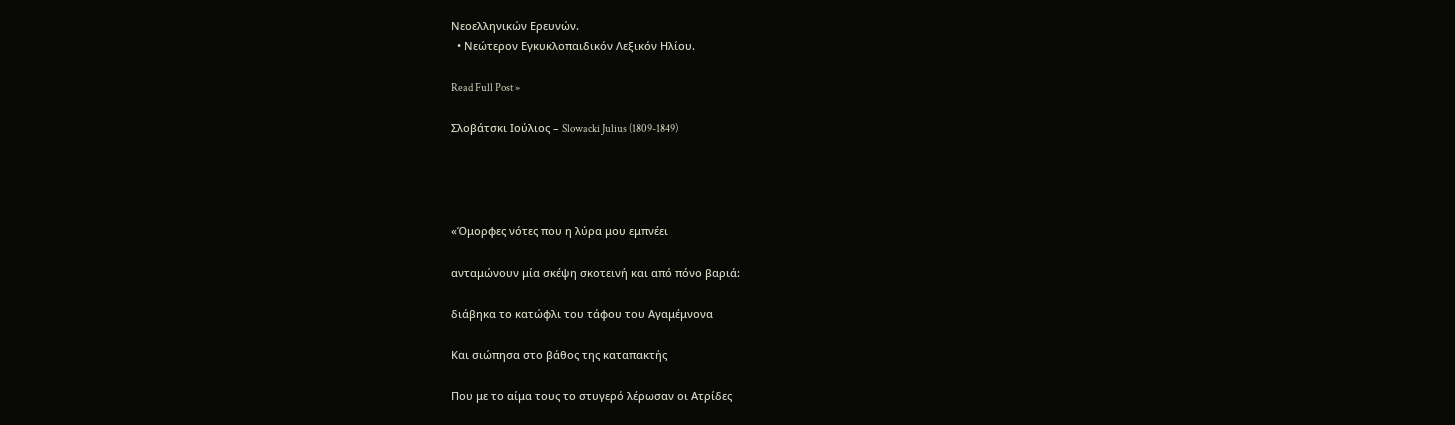Νεοελληνικών Ερευνών.
  • Νεώτερον Εγκυκλοπαιδικόν Λεξικόν Ηλίου.

Read Full Post »

Σλοβάτσκι Ιούλιος – Slowacki Julius (1809-1849)




«Όμορφες νότες που η λύρα μου εμπνέει

ανταμώνουν μία σκέψη σκοτεινή και από πόνο βαριά:

διάβηκα το κατώφλι του τάφου του Αγαμέμνονα

Και σιώπησα στο βάθος της καταπακτής

Που με το αίμα τους το στυγερό λέρωσαν οι Ατρίδες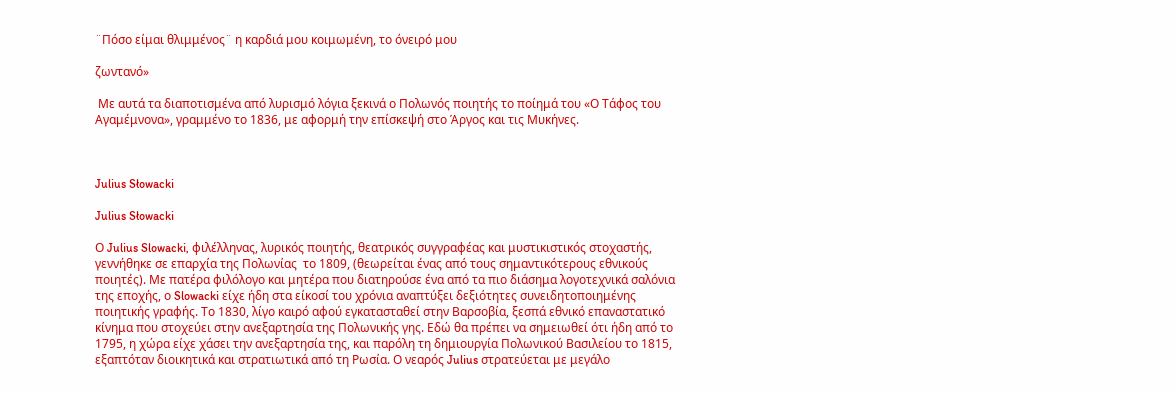¨Πόσο είμαι θλιμμένος¨ η καρδιά μου κοιμωμένη, το όνειρό μου

ζωντανό»

 Με αυτά τα διαποτισμένα από λυρισμό λόγια ξεκινά ο Πολωνός ποιητής το ποίημά του «Ο Τάφος του Αγαμέμνονα», γραμμένο το 1836, με αφορμή την επίσκεψή στο Άργος και τις Μυκήνες.



Julius Słowacki

Julius Słowacki

Ο Julius Slowacki, φιλέλληνας, λυρικός ποιητής, θεατρικός συγγραφέας και μυστικιστικός στοχαστής, γεννήθηκε σε επαρχία της Πολωνίας  το 1809, (θεωρείται ένας από τους σημαντικότερους εθνικούς ποιητές). Με πατέρα φιλόλογο και μητέρα που διατηρούσε ένα από τα πιο διάσημα λογοτεχνικά σαλόνια της εποχής, ο Slowacki είχε ήδη στα είκοσί του χρόνια αναπτύξει δεξιότητες συνειδητοποιημένης ποιητικής γραφής. Το 1830, λίγο καιρό αφού εγκατασταθεί στην Βαρσοβία, ξεσπά εθνικό επαναστατικό κίνημα που στοχεύει στην ανεξαρτησία της Πολωνικής γης. Εδώ θα πρέπει να σημειωθεί ότι ήδη από το 1795, η χώρα είχε χάσει την ανεξαρτησία της, και παρόλη τη δημιουργία Πολωνικού Βασιλείου το 1815, εξαπτόταν διοικητικά και στρατιωτικά από τη Ρωσία. Ο νεαρός Julius στρατεύεται με μεγάλο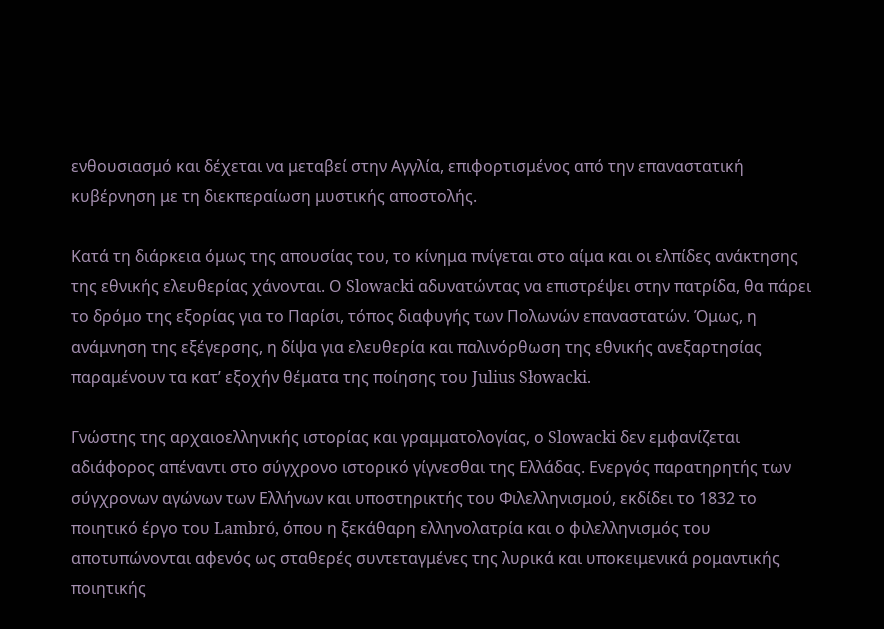ενθουσιασμό και δέχεται να μεταβεί στην Αγγλία, επιφορτισμένος από την επαναστατική κυβέρνηση με τη διεκπεραίωση μυστικής αποστολής.

Κατά τη διάρκεια όμως της απουσίας του, το κίνημα πνίγεται στο αίμα και οι ελπίδες ανάκτησης της εθνικής ελευθερίας χάνονται. Ο Slowacki αδυνατώντας να επιστρέψει στην πατρίδα, θα πάρει το δρόμο της εξορίας για το Παρίσι, τόπος διαφυγής των Πολωνών επαναστατών. Όμως, η ανάμνηση της εξέγερσης, η δίψα για ελευθερία και παλινόρθωση της εθνικής ανεξαρτησίας παραμένουν τα κατ’ εξοχήν θέματα της ποίησης του Julius Słowacki.

Γνώστης της αρχαιοελληνικής ιστορίας και γραμματολογίας, ο Slowacki δεν εμφανίζεται αδιάφορος απέναντι στο σύγχρονο ιστορικό γίγνεσθαι της Ελλάδας. Ενεργός παρατηρητής των σύγχρονων αγώνων των Ελλήνων και υποστηρικτής του Φιλελληνισμού, εκδίδει το 1832 το ποιητικό έργο του Lambró, όπου η ξεκάθαρη ελληνολατρία και ο φιλελληνισμός του αποτυπώνονται αφενός ως σταθερές συντεταγμένες της λυρικά και υποκειμενικά ρομαντικής ποιητικής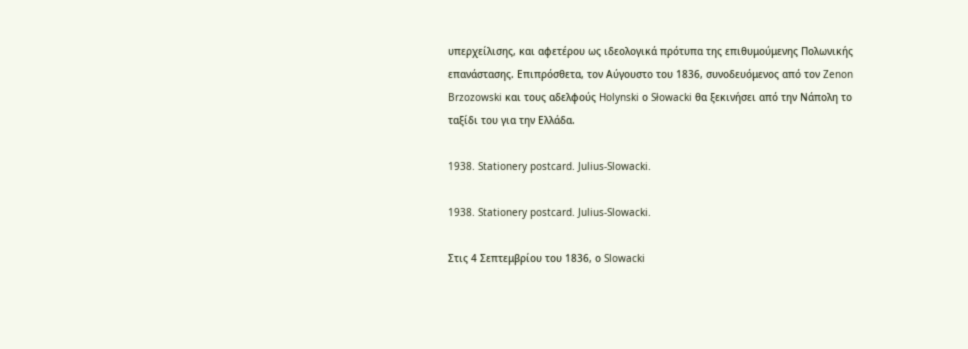υπερχείλισης, και αφετέρου ως ιδεολογικά πρότυπα της επιθυμούμενης Πολωνικής επανάστασης. Επιπρόσθετα, τον Αύγουστο του 1836, συνοδευόμενος από τον Zenon Brzozowski και τους αδελφούς Holynski ο Słowacki θα ξεκινήσει από την Νάπολη το ταξίδι του για την Ελλάδα.

1938. Stationery postcard. Julius-Slowacki.

1938. Stationery postcard. Julius-Slowacki.

Στις 4 Σεπτεμβρίου του 1836, ο Slowacki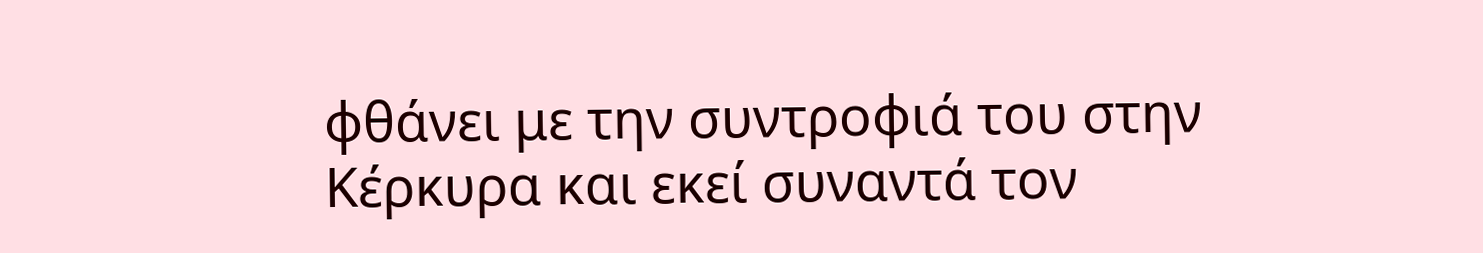φθάνει με την συντροφιά του στην Κέρκυρα και εκεί συναντά τον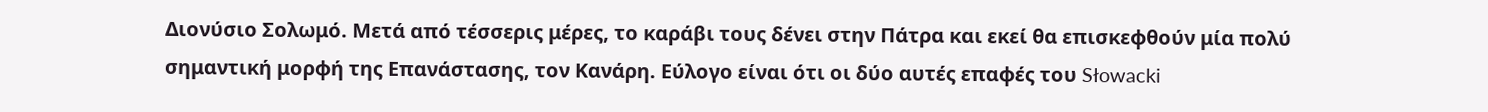Διονύσιο Σολωμό. Μετά από τέσσερις μέρες, το καράβι τους δένει στην Πάτρα και εκεί θα επισκεφθούν μία πολύ σημαντική μορφή της Επανάστασης, τον Κανάρη. Εύλογο είναι ότι οι δύο αυτές επαφές του Słowacki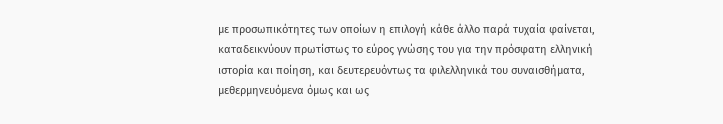με προσωπικότητες των οποίων η επιλογή κάθε άλλο παρά τυχαία φαίνεται, καταδεικνύουν πρωτίστως το εύρος γνώσης του για την πρόσφατη ελληνική ιστορία και ποίηση, και δευτερευόντως τα φιλελληνικά του συναισθήματα, μεθερμηνευόμενα όμως και ως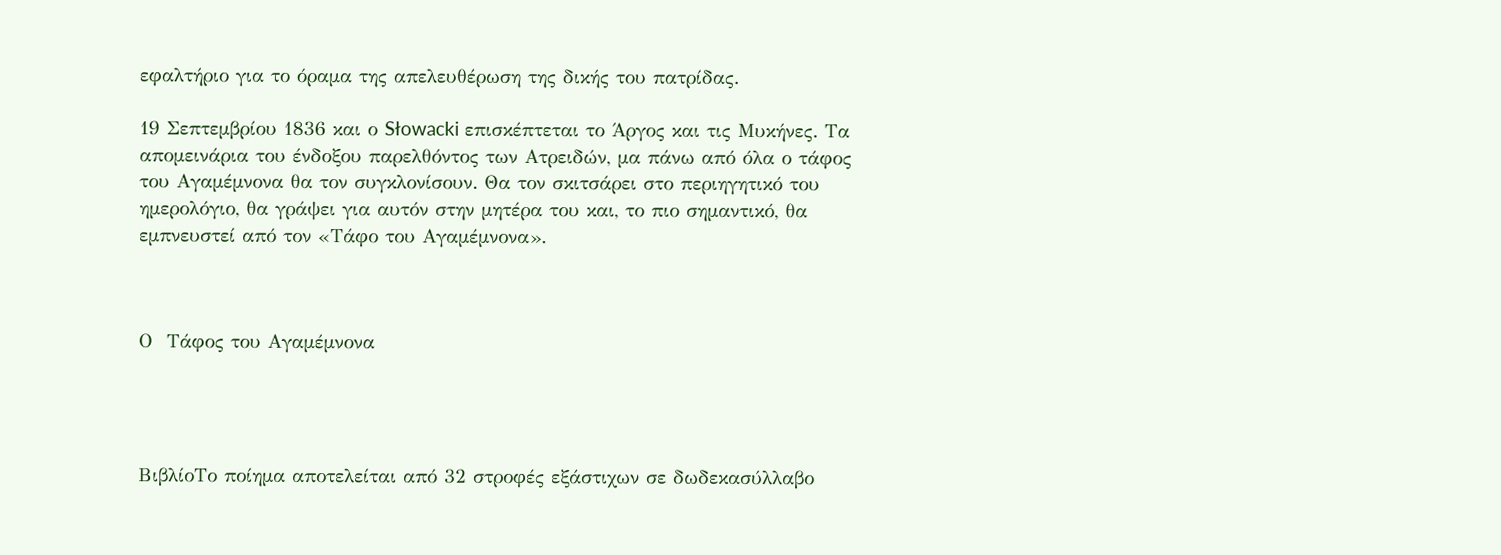εφαλτήριο για το όραμα της απελευθέρωση της δικής του πατρίδας.

19 Σεπτεμβρίου 1836 και ο Słowacki επισκέπτεται το Άργος και τις Μυκήνες. Τα απομεινάρια του ένδοξου παρελθόντος των Ατρειδών, μα πάνω από όλα ο τάφος του Αγαμέμνονα θα τον συγκλονίσουν. Θα τον σκιτσάρει στο περιηγητικό του ημερολόγιο, θα γράψει για αυτόν στην μητέρα του και, το πιο σημαντικό, θα εμπνευστεί από τον «Τάφο του Αγαμέμνονα».



Ο  Τάφος του Αγαμέμνονα




ΒιβλίοΤο ποίημα αποτελείται από 32 στροφές εξάστιχων σε δωδεκασύλλαβο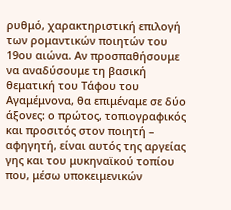ρυθμό, χαρακτηριστική επιλογή των ρομαντικών ποιητών του 19ου αιώνα. Αν προσπαθήσουμε να αναδύσουμε τη βασική θεματική του Τάφου του Αγαμέμνονα, θα επιμέναμε σε δύο άξονες: ο πρώτος, τοπιογραφικός και προσιτός στον ποιητή – αφηγητή, είναι αυτός της αργείας γης και του μυκηναϊκού τοπίου που, μέσω υποκειμενικών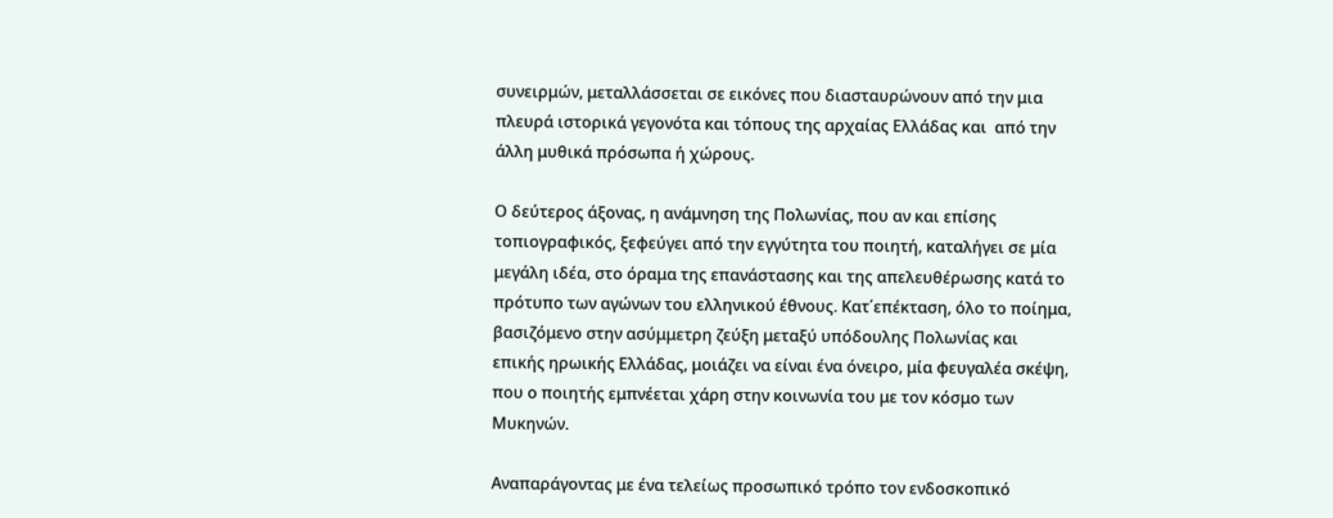συνειρμών, μεταλλάσσεται σε εικόνες που διασταυρώνουν από την μια πλευρά ιστορικά γεγονότα και τόπους της αρχαίας Ελλάδας και  από την άλλη μυθικά πρόσωπα ή χώρους.

Ο δεύτερος άξονας, η ανάμνηση της Πολωνίας, που αν και επίσης τοπιογραφικός, ξεφεύγει από την εγγύτητα του ποιητή, καταλήγει σε μία μεγάλη ιδέα, στο όραμα της επανάστασης και της απελευθέρωσης κατά το πρότυπο των αγώνων του ελληνικού έθνους. Κατ΄επέκταση, όλο το ποίημα, βασιζόμενο στην ασύμμετρη ζεύξη μεταξύ υπόδουλης Πολωνίας και επικής ηρωικής Ελλάδας, μοιάζει να είναι ένα όνειρο, μία φευγαλέα σκέψη, που ο ποιητής εμπνέεται χάρη στην κοινωνία του με τον κόσμο των Μυκηνών.

Αναπαράγοντας με ένα τελείως προσωπικό τρόπο τον ενδοσκοπικό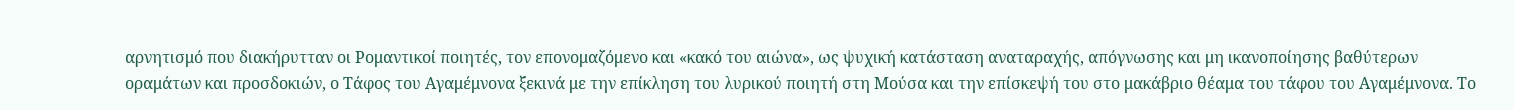αρνητισμό που διακήρυτταν οι Ρομαντικοί ποιητές, τον επονομαζόμενο και «κακό του αιώνα», ως ψυχική κατάσταση αναταραχής, απόγνωσης και μη ικανοποίησης βαθύτερων οραμάτων και προσδοκιών, ο Τάφος του Αγαμέμνονα ξεκινά με την επίκληση του λυρικού ποιητή στη Μούσα και την επίσκεψή του στο μακάβριο θέαμα του τάφου του Αγαμέμνονα. Το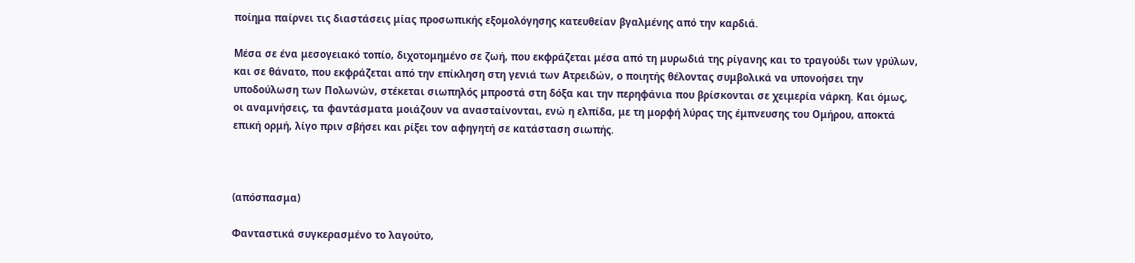ποίημα παίρνει τις διαστάσεις μίας προσωπικής εξομολόγησης κατευθείαν βγαλμένης από την καρδιά.

Μέσα σε ένα μεσογειακό τοπίο, διχοτομημένο σε ζωή, που εκφράζεται μέσα από τη μυρωδιά της ρίγανης και το τραγούδι των γρύλων, και σε θάνατο, που εκφράζεται από την επίκληση στη γενιά των Ατρειδών, ο ποιητής θέλοντας συμβολικά να υπονοήσει την υποδούλωση των Πολωνών, στέκεται σιωπηλός μπροστά στη δόξα και την περηφάνια που βρίσκονται σε χειμερία νάρκη. Και όμως, οι αναμνήσεις, τα φαντάσματα μοιάζουν να ανασταίνονται, ενώ η ελπίδα, με τη μορφή λύρας της έμπνευσης του Ομήρου, αποκτά επική ορμή, λίγο πριν σβήσει και ρίξει τον αφηγητή σε κατάσταση σιωπής.



(απόσπασμα)

Φανταστικά συγκερασμένο το λαγούτο,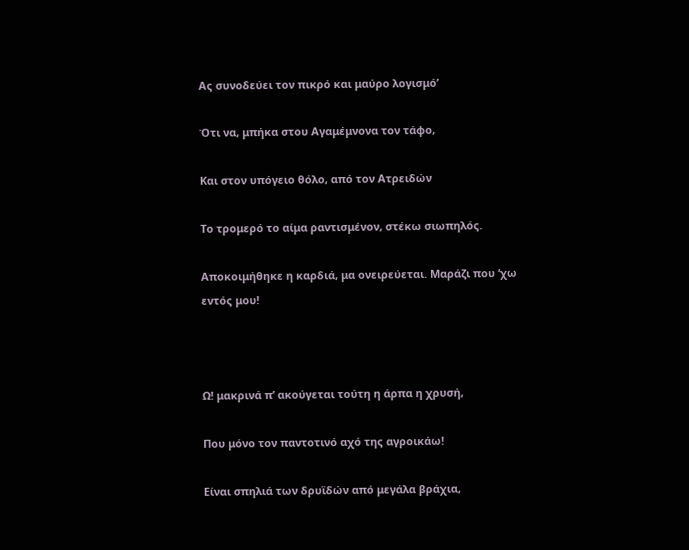Ας συνοδεύει τον πικρό και μαύρο λογισμό’

Ότι να, μπήκα στου Αγαμέμνονα τον τάφο,

Και στον υπόγειο θόλο, από τον Ατρειδών

Το τρομερό το αίμα ραντισμένον, στέκω σιωπηλός.

Αποκοιμήθηκε η καρδιά, μα ονειρεύεται. Μαράζι που ‘χω εντός μου!



Ω! μακρινά π’ ακούγεται τούτη η άρπα η χρυσή,

Που μόνο τον παντοτινό αχό της αγροικάω!

Είναι σπηλιά των δρυϊδών από μεγάλα βράχια,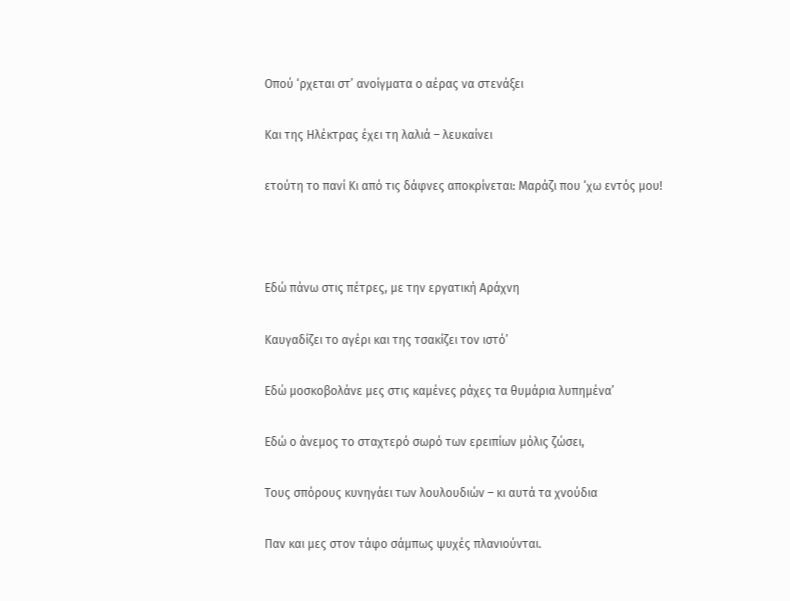Οπού ‘ρχεται στ’ ανοίγματα ο αέρας να στενάξει

Και της Ηλέκτρας έχει τη λαλιά – λευκαίνει

ετούτη το πανί Κι από τις δάφνες αποκρίνεται: Μαράζι που ‘χω εντός μου!



Εδώ πάνω στις πέτρες, με την εργατική Αράχνη

Καυγαδίζει το αγέρι και της τσακίζει τον ιστό’

Εδώ μοσκοβολάνε μες στις καμένες ράχες τα θυμάρια λυπημένα’

Εδώ ο άνεμος το σταχτερό σωρό των ερειπίων μόλις ζώσει,

Τους σπόρους κυνηγάει των λουλουδιών – κι αυτά τα χνούδια

Παν και μες στον τάφο σάμπως ψυχές πλανιούνται.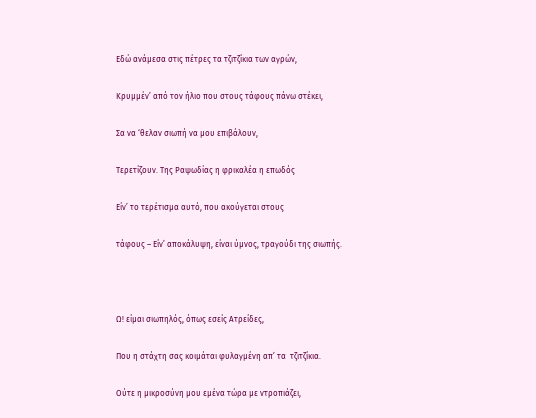Εδώ ανάμεσα στις πέτρες τα τζιτζίκια των αγρών,

Κρυμμέν’ από τον ήλιο που στους τάφους πάνω στέκει,

Σα να ‘θελαν σιωπή να μου επιβάλουν,

Τερετίζουν. Της Ραψωδίας η φρικαλέα η επωδός

Είν’ το τερέτισμα αυτό, που ακούγεται στους

τάφους – Είν’ αποκάλυψη, είναι ύμνος, τραγούδι της σιωπής.



Ω! είμαι σιωπηλός, όπως εσείς Ατρείδες,

Που η στάχτη σας κοιμάται φυλαγμένη απ’ τα  τζιτζίκια.

Ούτε η μικροσύνη μου εμένα τώρα με ντροπιάζει,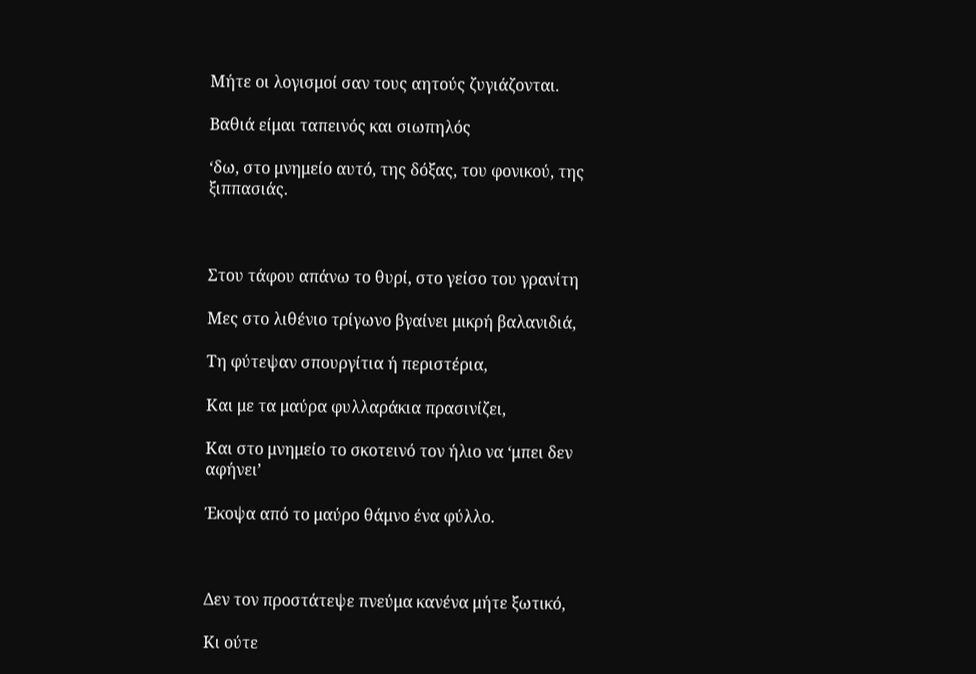Μήτε οι λογισμοί σαν τους αητούς ζυγιάζονται.

Βαθιά είμαι ταπεινός και σιωπηλός

‘δω, στο μνημείο αυτό, της δόξας, του φονικού, της ξιππασιάς.



Στου τάφου απάνω το θυρί, στο γείσο του γρανίτη

Μες στο λιθένιο τρίγωνο βγαίνει μικρή βαλανιδιά,

Τη φύτεψαν σπουργίτια ή περιστέρια,

Και με τα μαύρα φυλλαράκια πρασινίζει,

Και στο μνημείο το σκοτεινό τον ήλιο να ‘μπει δεν αφήνει’

Έκοψα από το μαύρο θάμνο ένα φύλλο.



Δεν τον προστάτεψε πνεύμα κανένα μήτε ξωτικό,

Κι ούτε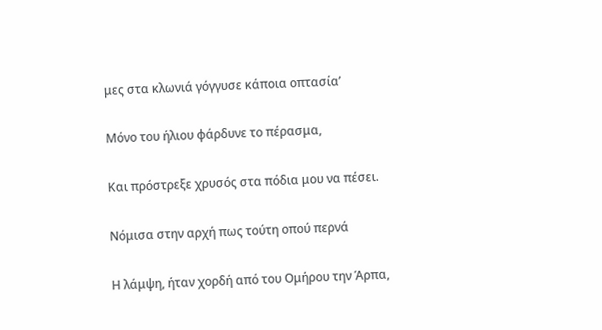μες στα κλωνιά γόγγυσε κάποια οπτασία’

Μόνο του ήλιου φάρδυνε το πέρασμα,

Και πρόστρεξε χρυσός στα πόδια μου να πέσει.

Νόμισα στην αρχή πως τούτη οπού περνά

Η λάμψη, ήταν χορδή από του Ομήρου την Άρπα,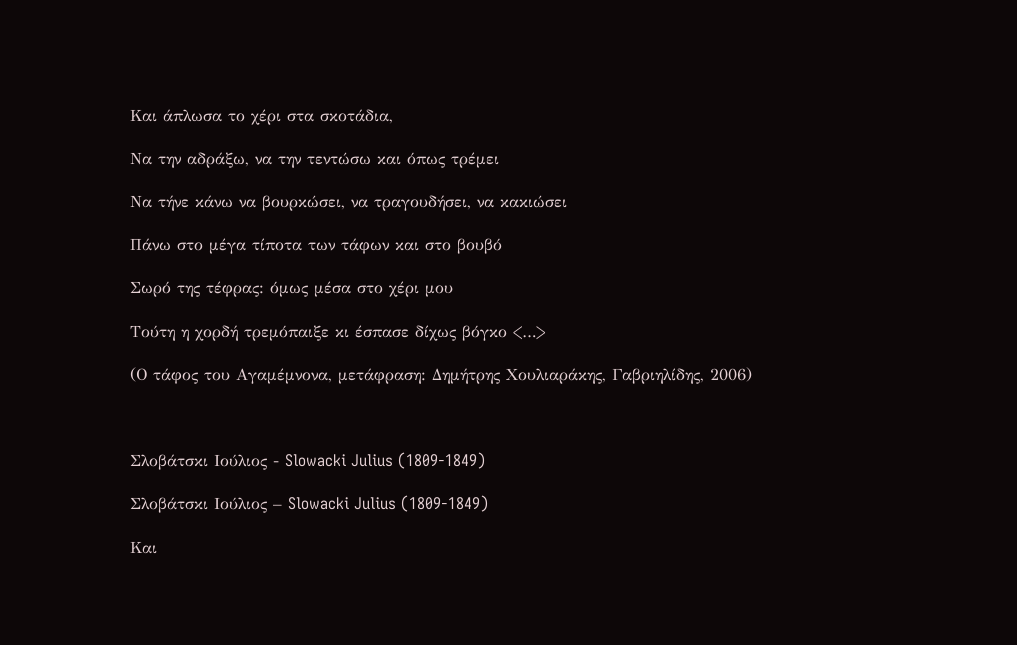Και άπλωσα το χέρι στα σκοτάδια,

Να την αδράξω, να την τεντώσω και όπως τρέμει

Να τήνε κάνω να βουρκώσει, να τραγουδήσει, να κακιώσει

Πάνω στο μέγα τίποτα των τάφων και στο βουβό

Σωρό της τέφρας: όμως μέσα στο χέρι μου

Τούτη η χορδή τρεμόπαιξε κι έσπασε δίχως βόγκο <…>

(Ο τάφος του Αγαμέμνονα, μετάφραση: Δημήτρης Χουλιαράκης, Γαβριηλίδης, 2006)



Σλοβάτσκι Ιούλιος - Slowacki Julius (1809-1849)

Σλοβάτσκι Ιούλιος – Slowacki Julius (1809-1849)

Και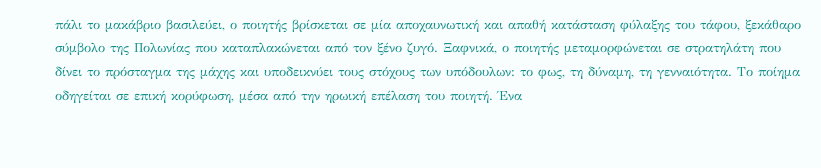πάλι το μακάβριο βασιλεύει, ο ποιητής βρίσκεται σε μία αποχαυνωτική και απαθή κατάσταση φύλαξης του τάφου, ξεκάθαρο σύμβολο της Πολωνίας που καταπλακώνεται από τον ξένο ζυγό. Ξαφνικά, ο ποιητής μεταμορφώνεται σε στρατηλάτη που δίνει το πρόσταγμα της μάχης και υποδεικνύει τους στόχους των υπόδουλων: το φως, τη δύναμη, τη γενναιότητα. Το ποίημα οδηγείται σε επική κορύφωση, μέσα από την ηρωική επέλαση του ποιητή. Ένα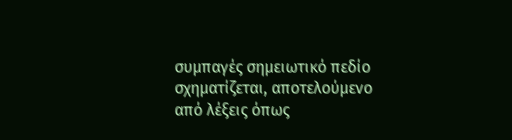συμπαγές σημειωτικό πεδίο σχηματίζεται, αποτελούμενο από λέξεις όπως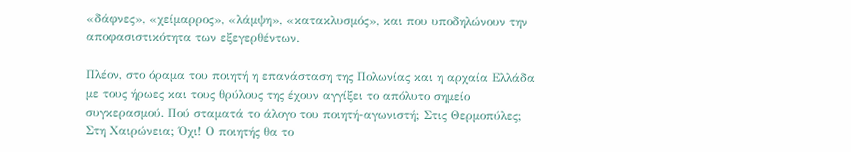«δάφνες», «χείμαρρος», «λάμψη», «κατακλυσμός», και που υποδηλώνουν την αποφασιστικότητα των εξεγερθέντων.

Πλέον, στο όραμα του ποιητή η επανάσταση της Πολωνίας και η αρχαία Ελλάδα με τους ήρωες και τους θρύλους της έχουν αγγίξει το απόλυτο σημείο συγκερασμού. Πού σταματά το άλογο του ποιητή-αγωνιστή; Στις Θερμοπύλες; Στη Χαιρώνεια; Όχι! Ο ποιητής θα το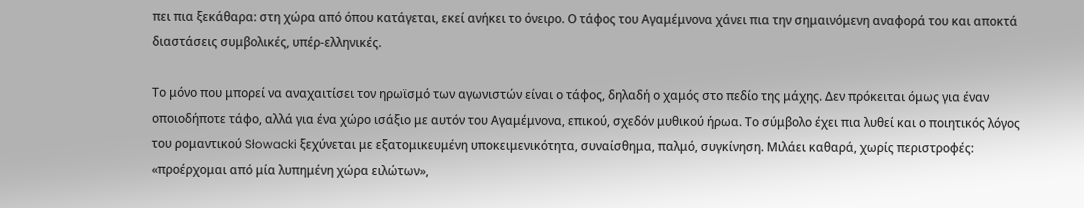πει πια ξεκάθαρα: στη χώρα από όπου κατάγεται, εκεί ανήκει το όνειρο. Ο τάφος του Αγαμέμνονα χάνει πια την σημαινόμενη αναφορά του και αποκτά διαστάσεις συμβολικές, υπέρ-ελληνικές.

Το μόνο που μπορεί να αναχαιτίσει τον ηρωϊσμό των αγωνιστών είναι ο τάφος, δηλαδή ο χαμός στο πεδίο της μάχης. Δεν πρόκειται όμως για έναν οποιοδήποτε τάφο, αλλά για ένα χώρο ισάξιο με αυτόν του Αγαμέμνονα, επικού, σχεδόν μυθικού ήρωα. Το σύμβολο έχει πια λυθεί και ο ποιητικός λόγος του ρομαντικού Słowacki ξεχύνεται με εξατομικευμένη υποκειμενικότητα, συναίσθημα, παλμό, συγκίνηση. Μιλάει καθαρά, χωρίς περιστροφές: «προέρχομαι από μία λυπημένη χώρα ειλώτων»,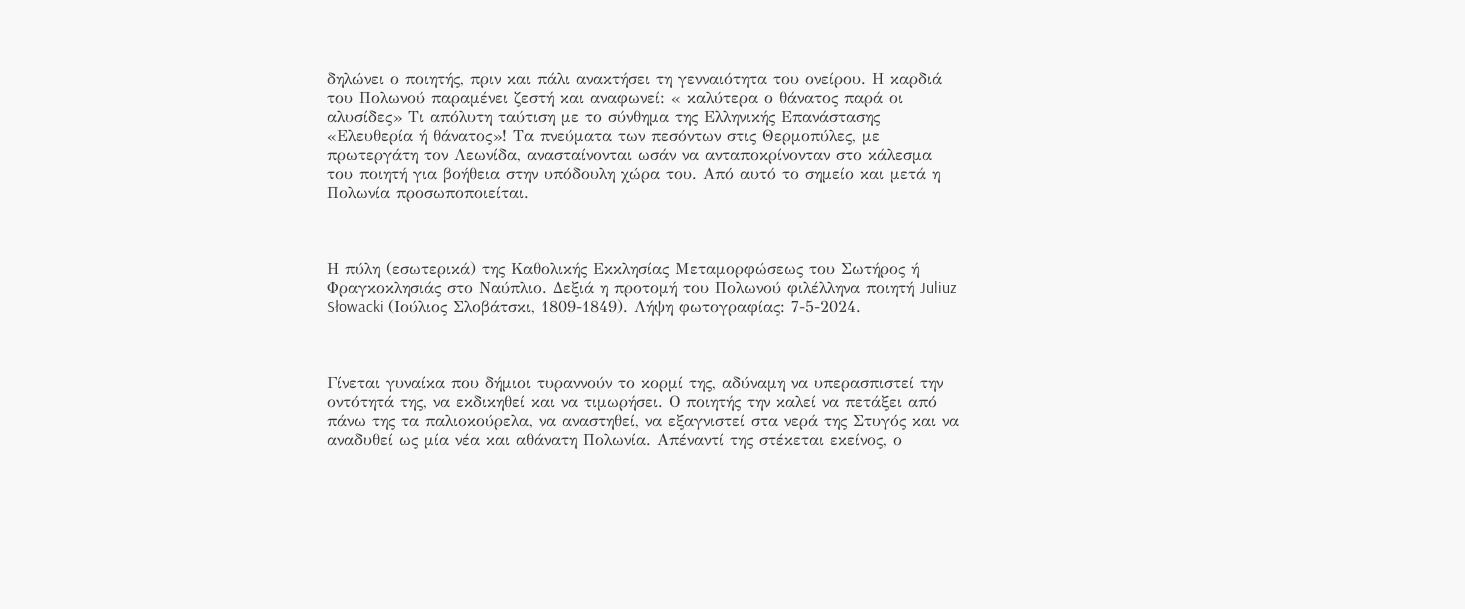δηλώνει ο ποιητής, πριν και πάλι ανακτήσει τη γενναιότητα του ονείρου. Η καρδιά του Πολωνού παραμένει ζεστή και αναφωνεί: « καλύτερα ο θάνατος παρά οι αλυσίδες» Τι απόλυτη ταύτιση με το σύνθημα της Ελληνικής Επανάστασης «Ελευθερία ή θάνατος»! Τα πνεύματα των πεσόντων στις Θερμοπύλες, με πρωτεργάτη τον Λεωνίδα, ανασταίνονται ωσάν να ανταποκρίνονταν στο κάλεσμα του ποιητή για βοήθεια στην υπόδουλη χώρα του. Από αυτό το σημείο και μετά η Πολωνία προσωποποιείται.



Η πύλη (εσωτερικά) της Καθολικής Εκκλησίας Μεταμορφώσεως του Σωτήρος ή Φραγκοκλησιάς στο Ναύπλιο. Δεξιά η προτομή του Πολωνού φιλέλληνα ποιητή Juliuz Słowacki (Ιούλιος Σλοβάτσκι, 1809-1849). Λήψη φωτογραφίας: 7-5-2024.



Γίνεται γυναίκα που δήμιοι τυραννούν το κορμί της, αδύναμη να υπερασπιστεί την οντότητά της, να εκδικηθεί και να τιμωρήσει. Ο ποιητής την καλεί να πετάξει από πάνω της τα παλιοκούρελα, να αναστηθεί, να εξαγνιστεί στα νερά της Στυγός και να αναδυθεί ως μία νέα και αθάνατη Πολωνία. Απέναντί της στέκεται εκείνος, ο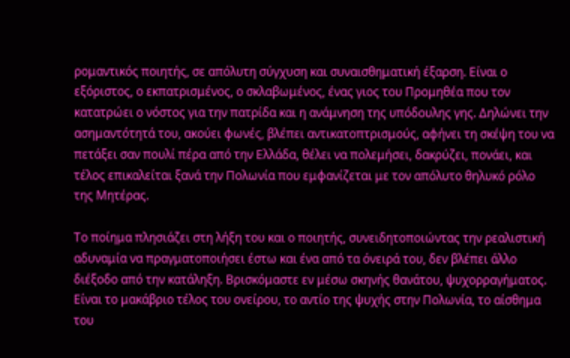ρομαντικός ποιητής, σε απόλυτη σύγχυση και συναισθηματική έξαρση. Είναι ο εξόριστος, ο εκπατρισμένος, ο σκλαβωμένος, ένας γιος του Προμηθέα που τον κατατρώει ο νόστος για την πατρίδα και η ανάμνηση της υπόδουλης γης. Δηλώνει την ασημαντότητά του, ακούει φωνές, βλέπει αντικατοπτρισμούς, αφήνει τη σκέψη του να πετάξει σαν πουλί πέρα από την Ελλάδα, θέλει να πολεμήσει, δακρύζει, πονάει, και τέλος επικαλείται ξανά την Πολωνία που εμφανίζεται με τον απόλυτο θηλυκό ρόλο της Μητέρας.

Το ποίημα πλησιάζει στη λήξη του και ο ποιητής, συνειδητοποιώντας την ρεαλιστική αδυναμία να πραγματοποιήσει έστω και ένα από τα όνειρά του, δεν βλέπει άλλο διέξοδο από την κατάληξη. Βρισκόμαστε εν μέσω σκηνής θανάτου, ψυχορραγήματος. Είναι το μακάβριο τέλος του ονείρου, το αντίο της ψυχής στην Πολωνία, το αίσθημα του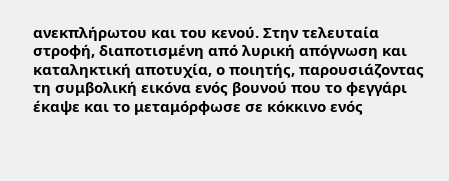ανεκπλήρωτου και του κενού. Στην τελευταία στροφή, διαποτισμένη από λυρική απόγνωση και καταληκτική αποτυχία, ο ποιητής, παρουσιάζοντας τη συμβολική εικόνα ενός βουνού που το φεγγάρι έκαψε και το μεταμόρφωσε σε κόκκινο ενός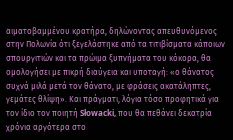αιματοβαμμένου κρατήρα, δηλώνοντας απευθυνόμενος στην Πολωνία ότι ξεγελάστηκε από τα τιτιβίσματα κάποιων σπουργιτιών και τα πρώιμα ξυπνήματα του κόκορα, θα ομολογήσει με πικρή διαύγεια και υποταγή: «ο θάνατος συχνά μιλά μετά τον θάνατο, με φράσεις ακατάληπτες, γεμάτες θλίψη». Και πράγματι, λόγια τόσο προφητικά για τον ίδιο τον ποιητή Słowacki, που θα πεθάνει δεκατρία χρόνια αργότερα στο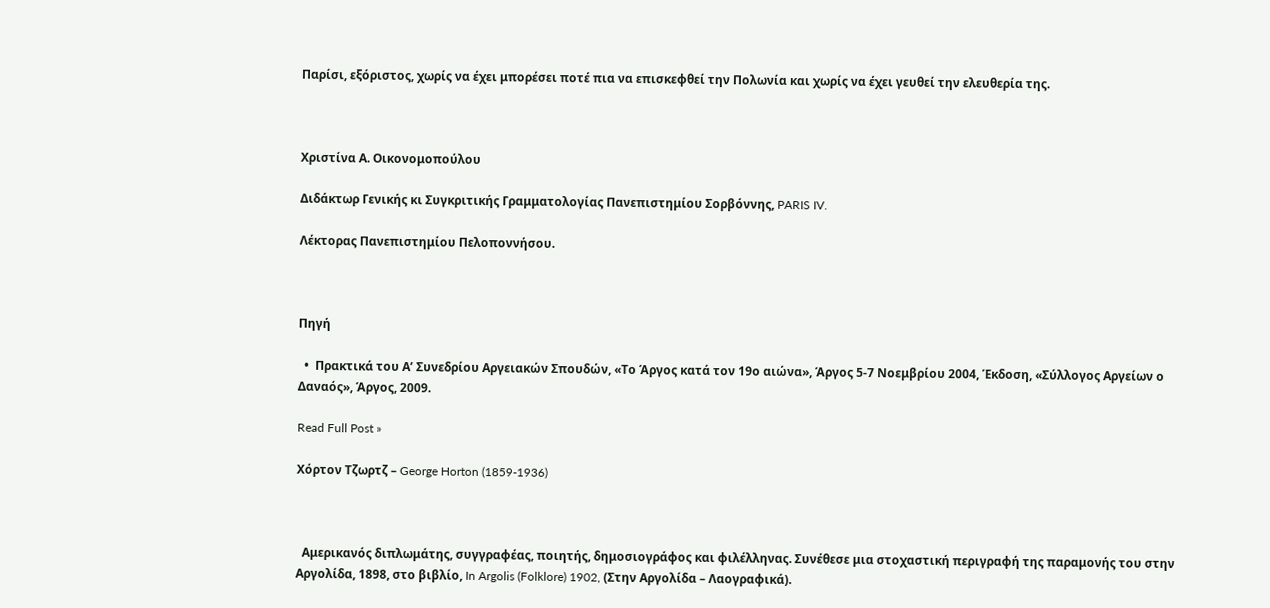Παρίσι, εξόριστος, χωρίς να έχει μπορέσει ποτέ πια να επισκεφθεί την Πολωνία και χωρίς να έχει γευθεί την ελευθερία της.



Χριστίνα Α. Οικονομοπούλου

Διδάκτωρ Γενικής κι Συγκριτικής Γραμματολογίας Πανεπιστημίου Σορβόννης, PARIS IV.

Λέκτορας Πανεπιστημίου Πελοποννήσου.



Πηγή

  •  Πρακτικά του Α’ Συνεδρίου Αργειακών Σπουδών, «Το Άργος κατά τον 19ο αιώνα», Άργος 5-7 Νοεμβρίου 2004, Έκδοση, «Σύλλογος Αργείων ο Δαναός», Άργος, 2009.

Read Full Post »

Χόρτον Τζωρτζ – George Horton (1859-1936)



  Αμερικανός διπλωμάτης, συγγραφέας, ποιητής, δημοσιογράφος και φιλέλληνας. Συνέθεσε μια στοχαστική περιγραφή της παραμονής του στην Αργολίδα, 1898, στο βιβλίο, In Argolis (Folklore) 1902, (Στην Αργολίδα – Λαογραφικά).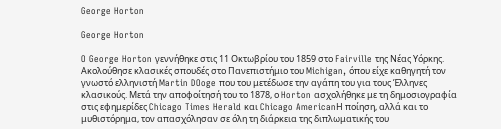George Horton

George Horton

O George Horton γεννήθηκε στις 11 Οκτωβρίου του 1859 στο Fairville της Νέας Υόρκης. Ακολούθησε κλασικές σπουδές στο Πανεπιστήμιο του Michigan, όπου είχε καθηγητή τον γνωστό ελληνιστή Martin DOoge που του μετέδωσε την αγάπη του για τους Έλληνες κλασικούς. Μετά την αποφοίτησή του το 1878, ο Horton ασχολήθηκε με τη δημοσιογραφία στις εφημερίδες Chicago Times Herald και Chicago AmericanΗ ποίηση, αλλά και το μυθιστόρημα, τον απασχόλησαν σε όλη τη διάρκεια της διπλωματικής του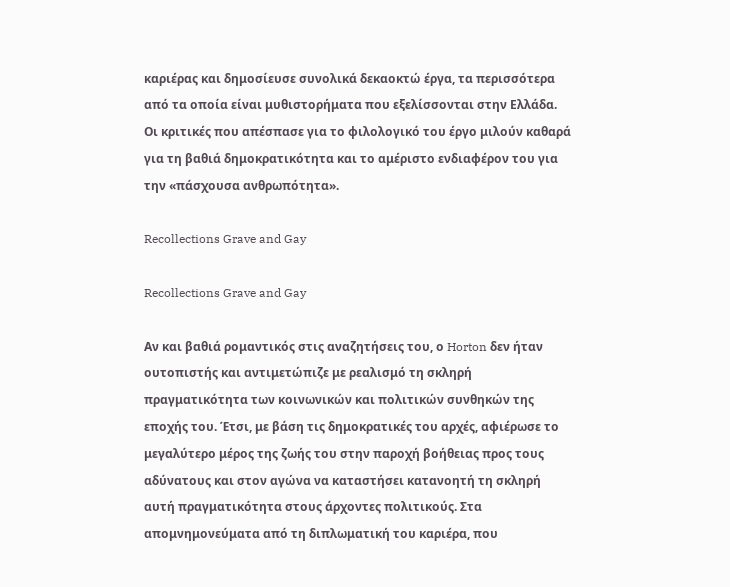καριέρας και δημοσίευσε συνολικά δεκαοκτώ έργα, τα περισσότερα από τα οποία είναι μυθιστορήματα που εξελίσσονται στην Ελλάδα. Οι κριτικές που απέσπασε για το φιλολογικό του έργο μιλούν καθαρά για τη βαθιά δημοκρατικότητα και το αμέριστο ενδιαφέρον του για την «πάσχουσα ανθρωπότητα».

Recollections Grave and Gay

Recollections Grave and Gay

Αν και βαθιά ρομαντικός στις αναζητήσεις του, ο Horton δεν ήταν ουτοπιστής και αντιμετώπιζε με ρεαλισμό τη σκληρή πραγματικότητα των κοινωνικών και πολιτικών συνθηκών της εποχής του. Έτσι, με βάση τις δημοκρατικές του αρχές, αφιέρωσε το μεγαλύτερο μέρος της ζωής του στην παροχή βοήθειας προς τους αδύνατους και στον αγώνα να καταστήσει κατανοητή τη σκληρή αυτή πραγματικότητα στους άρχοντες πολιτικούς. Στα απομνημονεύματα από τη διπλωματική του καριέρα, που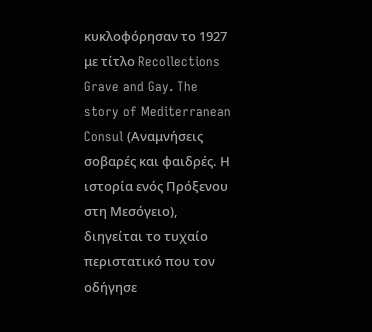κυκλοφόρησαν το 1927 με τίτλο Recollections Grave and Gay. The story of Mediterranean Consul (Αναμνήσεις σοβαρές και φαιδρές. Η ιστορία ενός Πρόξενου στη Μεσόγειο), διηγείται το τυχαίο περιστατικό που τον οδήγησε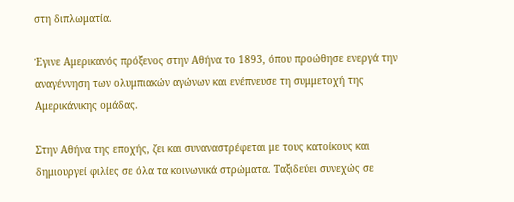στη διπλωματία.

Έγινε Αμερικανός πρόξενος στην Αθήνα το 1893, όπου προώθησε ενεργά την αναγέννηση των ολυμπιακών αγώνων και ενέπνευσε τη συμμετοχή της Αμερικάνικης ομάδας.

Στην Αθήνα της εποχής, ζει και συναναστρέφεται με τους κατοίκους και δημιουργεί φιλίες σε όλα τα κοινωνικά στρώματα. Ταξιδεύει συνεχώς σε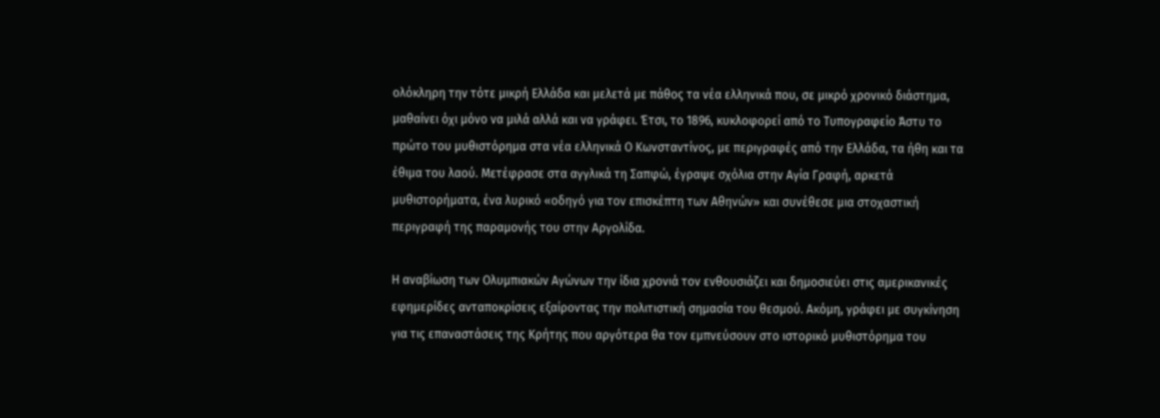ολόκληρη την τότε μικρή Ελλάδα και μελετά με πάθος τα νέα ελληνικά που, σε μικρό χρονικό διάστημα, μαθαίνει όχι μόνο να μιλά αλλά και να γράφει. Έτσι, το 1896, κυκλοφορεί από το Τυπογραφείο Άστυ το πρώτο του μυθιστόρημα στα νέα ελληνικά Ο Κωνσταντίνος, με περιγραφές από την Ελλάδα, τα ήθη και τα έθιμα του λαού. Μετέφρασε στα αγγλικά τη Σαπφώ, έγραψε σχόλια στην Αγία Γραφή, αρκετά μυθιστορήματα, ένα λυρικό «οδηγό για τον επισκέπτη των Αθηνών» και συνέθεσε μια στοχαστική περιγραφή της παραμονής του στην Αργολίδα.

Η αναβίωση των Ολυμπιακών Αγώνων την ίδια χρονιά τον ενθουσιάζει και δημοσιεύει στις αμερικανικές εφημερίδες ανταποκρίσεις εξαίροντας την πολιτιστική σημασία του θεσμού. Ακόμη, γράφει με συγκίνηση για τις επαναστάσεις της Κρήτης που αργότερα θα τον εμπνεύσουν στο ιστορικό μυθιστόρημα του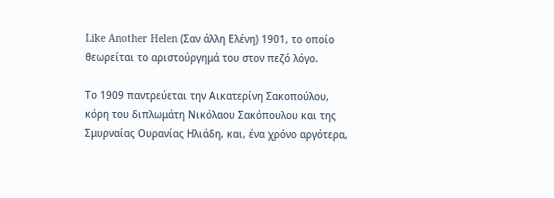Like Another Helen (Σαν άλλη Ελένη) 1901, το οποίο θεωρείται το αριστούργημά του στον πεζό λόγο.

Το 1909 παντρεύεται την Αικατερίνη Σακοπούλου, κόρη του διπλωμάτη Νικόλαου Σακόπουλου και της Σμυρναίας Ουρανίας Ηλιάδη, και, ένα χρόνο αργότερα,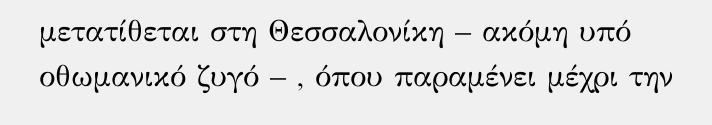μετατίθεται στη Θεσσαλονίκη – ακόμη υπό οθωμανικό ζυγό – , όπου παραμένει μέχρι την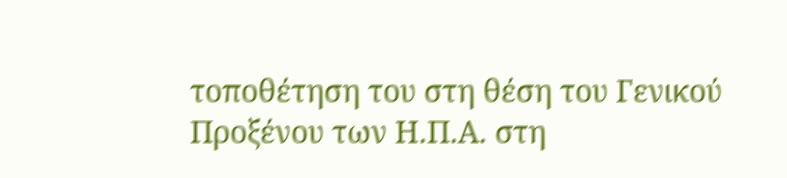τοποθέτηση του στη θέση του Γενικού Προξένου των Η.Π.Α. στη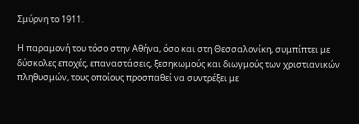Σμύρνη το 1911.

Η παραμονή του τόσο στην Αθήνα, όσο και στη Θεσσαλονίκη, συμπίπτει με δύσκολες εποχές, επαναστάσεις, ξεσηκωμούς και διωγμούς των χριστιανικών πληθυσμών, τους οποίους προσπαθεί να συντρέξει με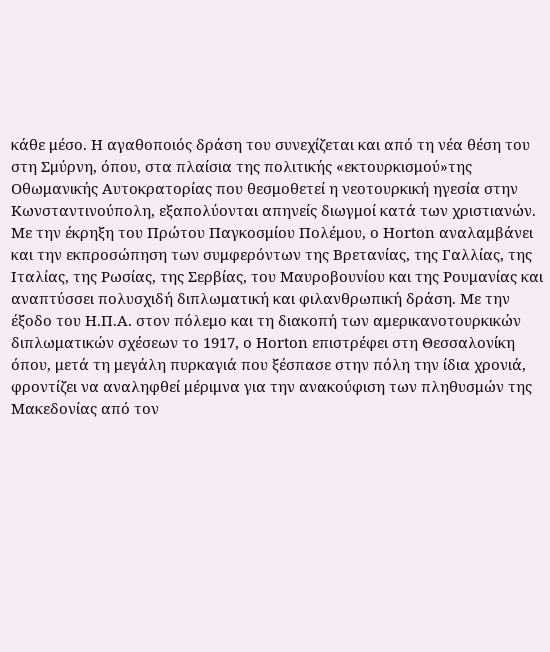κάθε μέσο. Η αγαθοποιός δράση του συνεχίζεται και από τη νέα θέση του στη Σμύρνη, όπου, στα πλαίσια της πολιτικής «εκτουρκισμού»της Οθωμανικής Αυτοκρατορίας που θεσμοθετεί η νεοτουρκική ηγεσία στην Κωνσταντινούπολη, εξαπολύονται απηνείς διωγμοί κατά των χριστιανών. Με την έκρηξη του Πρώτου Παγκοσμίου Πολέμου, ο Horton αναλαμβάνει και την εκπροσώπηση των συμφερόντων της Βρετανίας, της Γαλλίας, της Ιταλίας, της Ρωσίας, της Σερβίας, του Μαυροβουνίου και της Ρουμανίας και αναπτύσσει πολυσχιδή διπλωματική και φιλανθρωπική δράση. Με την έξοδο του Η.Π.Α. στον πόλεμο και τη διακοπή των αμερικανοτουρκικών διπλωματικών σχέσεων το 1917, ο Horton επιστρέφει στη Θεσσαλονίκη όπου, μετά τη μεγάλη πυρκαγιά που ξέσπασε στην πόλη την ίδια χρονιά, φροντίζει να αναληφθεί μέριμνα για την ανακούφιση των πληθυσμών της Μακεδονίας από τον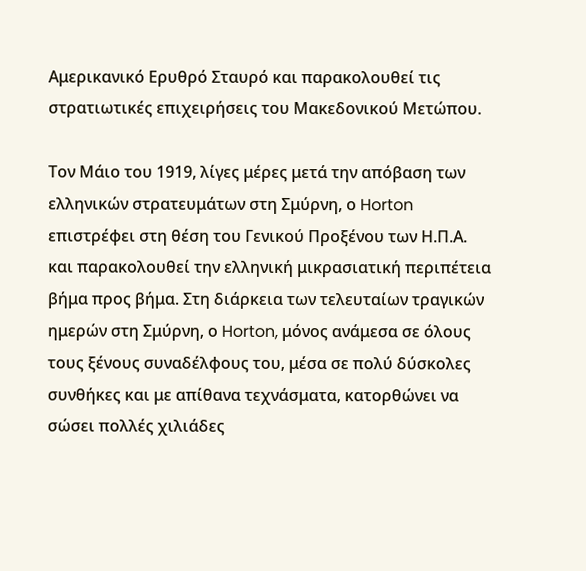Αμερικανικό Ερυθρό Σταυρό και παρακολουθεί τις στρατιωτικές επιχειρήσεις του Μακεδονικού Μετώπου.

Τον Μάιο του 1919, λίγες μέρες μετά την απόβαση των ελληνικών στρατευμάτων στη Σμύρνη, ο Horton επιστρέφει στη θέση του Γενικού Προξένου των Η.Π.Α. και παρακολουθεί την ελληνική μικρασιατική περιπέτεια βήμα προς βήμα. Στη διάρκεια των τελευταίων τραγικών ημερών στη Σμύρνη, ο Horton, μόνος ανάμεσα σε όλους τους ξένους συναδέλφους του, μέσα σε πολύ δύσκολες συνθήκες και με απίθανα τεχνάσματα, κατορθώνει να σώσει πολλές χιλιάδες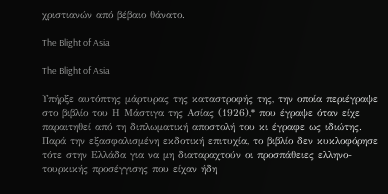χριστιανών από βέβαιο θάνατο.

The Blight of Asia

The Blight of Asia

Υπήρξε αυτόπτης μάρτυρας της καταστροφής της, την οποία περιέγραψε στο βιβλίο του Η Μάστιγα της Ασίας (1926),* που έγραψε όταν είχε παραιτηθεί από τη διπλωματική αποστολή του κι έγραφε ως ιδιώτης. Παρά την εξασφαλισμένη εκδοτική επιτυχία, το βιβλίο δεν κυκλοφόρησε τότε στην Ελλάδα για να μη διαταραχτούν οι προσπάθειες ελληνο-τουρκικής προσέγγισης που είχαν ήδη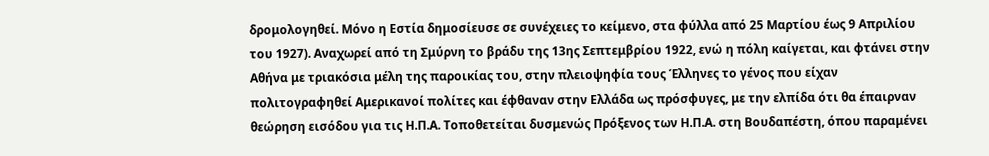δρομολογηθεί. Μόνο η Εστία δημοσίευσε σε συνέχειες το κείμενο, στα φύλλα από 25 Μαρτίου έως 9 Απριλίου του 1927). Αναχωρεί από τη Σμύρνη το βράδυ της 13ης Σεπτεμβρίου 1922, ενώ η πόλη καίγεται, και φτάνει στην Αθήνα με τριακόσια μέλη της παροικίας του, στην πλειοψηφία τους Έλληνες το γένος που είχαν πολιτογραφηθεί Αμερικανοί πολίτες και έφθαναν στην Ελλάδα ως πρόσφυγες, με την ελπίδα ότι θα έπαιρναν θεώρηση εισόδου για τις Η.Π.Α. Τοποθετείται δυσμενώς Πρόξενος των Η.Π.Α. στη Βουδαπέστη, όπου παραμένει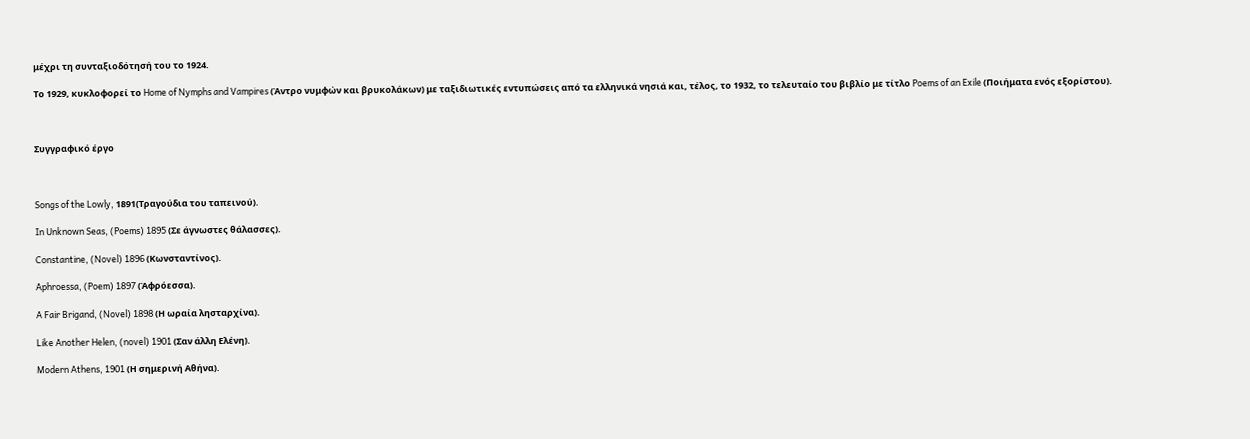μέχρι τη συνταξιοδότησή του το 1924.

Το 1929, κυκλοφορεί το Home of Nymphs and Vampires (Άντρο νυμφών και βρυκολάκων) με ταξιδιωτικές εντυπώσεις από τα ελληνικά νησιά και, τέλος, το 1932, το τελευταίο του βιβλίο με τίτλο Poems of an Exile (Ποιήματα ενός εξορίστου).



Συγγραφικό έργο



Songs of the Lowly, 1891(Τραγούδια του ταπεινού).

In Unknown Seas, (Poems) 1895 (Σε άγνωστες θάλασσες).

Constantine, (Novel) 1896 (Κωνσταντίνος).

Aphroessa, (Poem) 1897 (Άφρόεσσα).

A Fair Brigand, (Novel) 1898 (Η ωραία λησταρχίνα).

Like Another Helen, (novel) 1901 (Σαν άλλη Ελένη).

Modern Athens, 1901 (Η σημερινή Αθήνα).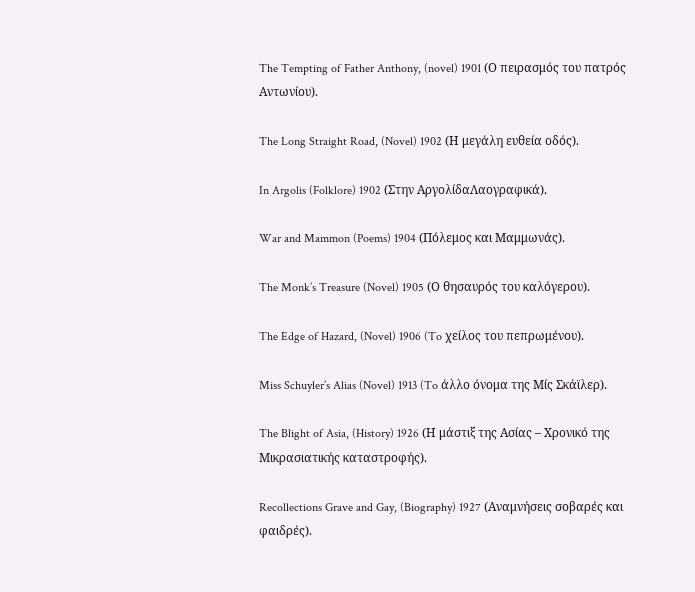The Tempting of Father Anthony, (novel) 1901 (Ο πειρασμός του πατρός Αντωνίου).

The Long Straight Road, (Novel) 1902 (Η μεγάλη ευθεία οδός).

In Argolis (Folklore) 1902 (Στην ΑργολίδαΛαογραφικά).

War and Mammon (Poems) 1904 (Πόλεμος και Μαμμωνάς).

The Monk’s Treasure (Novel) 1905 (Ο θησαυρός του καλόγερου).

The Edge of Hazard, (Novel) 1906 (To χείλος του πεπρωμένου).

Miss Schuyler’s Alias (Novel) 1913 (To άλλο όνομα της Μίς Σκάϊλερ).

The Blight of Asia, (History) 1926 (Η μάστιξ της Ασίας – Χρονικό της Μικρασιατικής καταστροφής).

Recollections Grave and Gay, (Biography) 1927 (Αναμνήσεις σοβαρές και φαιδρές).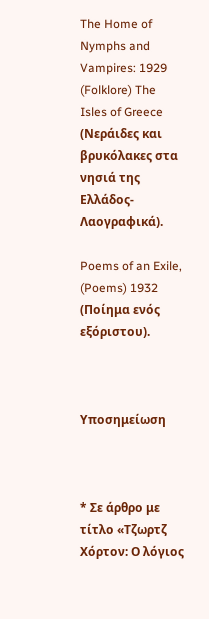The Home of Nymphs and Vampires: 1929 (Folklore) The Isles of Greece (Νεράιδες και βρυκόλακες στα νησιά της Ελλάδος-Λαογραφικά).

Poems of an Exile, (Poems) 1932 (Ποίημα ενός εξόριστου).



Υποσημείωση



* Σε άρθρο με τίτλο «Τζωρτζ Χόρτον: Ο λόγιος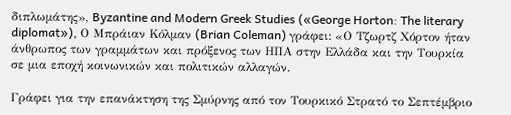διπλωμάτης», Byzantine and Modern Greek Studies («George Horton: The literary diplomat»), Ο Μπράιαν Κόλμαν (Brian Coleman) γράφει: «Ο Τζωρτζ Χόρτον ήταν άνθρωπος των γραμμάτων και πρόξενος των ΗΠΑ στην Ελλάδα και την Τουρκία σε μια εποχή κοινωνικών και πολιτικών αλλαγών.

Γράφει για την επανάκτηση της Σμύρνης από τον Τουρκικό Στρατό το Σεπτέμβριο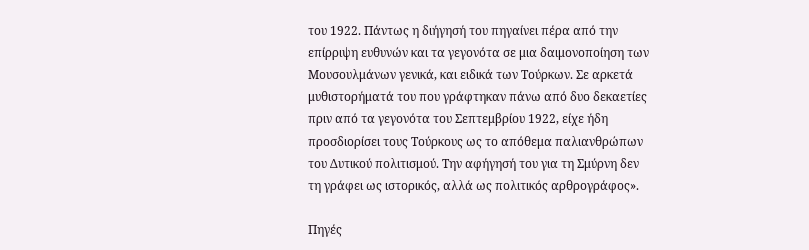του 1922. Πάντως η διήγησή του πηγαίνει πέρα από την επίρριψη ευθυνών και τα γεγονότα σε μια δαιμονοποίηση των Μουσουλμάνων γενικά, και ειδικά των Τούρκων. Σε αρκετά μυθιστορήματά του που γράφτηκαν πάνω από δυο δεκαετίες πριν από τα γεγονότα του Σεπτεμβρίου 1922, είχε ήδη προσδιορίσει τους Τούρκους ως το απόθεμα παλιανθρώπων του Δυτικού πολιτισμού. Την αφήγησή του για τη Σμύρνη δεν τη γράφει ως ιστορικός, αλλά ως πολιτικός αρθρογράφος».

Πηγές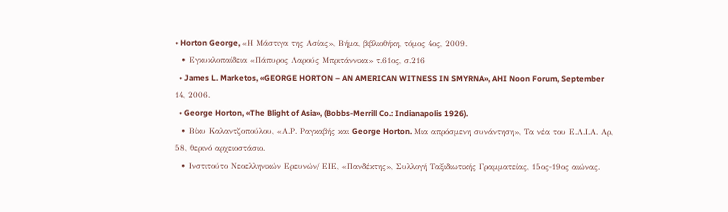• Horton George, «Η Μάστιγα της Ασίας», Βήμα, βιβλιοθήκη, τόμος 4ος, 2009.
  • Εγκυκλοπαίδεια «Πάπυρος Λαρούς Μπριτάννικα» τ.61ος, σ.216
  • James L. Marketos, «GEORGE HORTON – AN AMERICAN WITNESS IN SMYRNA», AHI Noon Forum, September 14, 2006.
  • George Horton, «The Blight of Asia», (Bobbs-Merrill Co.: Indianapolis 1926).
  • Βίκυ Καλαντζοπούλου, «Α.Ρ. Ραγκαβής και George Horton. Μια απρόσμενη συνάντηση», Τα νέα του Ε.Λ.Ι.Α. Αρ, 58, θερινό αρχειοστάσιο.
  • Ινστιτούτο Νεοελληνικών Ερευνών/ ΕΙΕ, «Πανδέκτης», Συλλογή Ταξιδιωτικής Γραμματείας, 15ος-19ος αιώνας.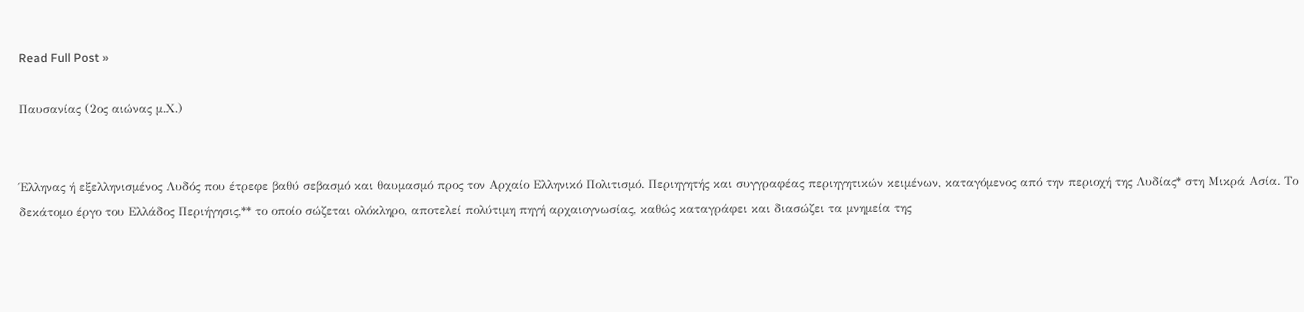Read Full Post »

Παυσανίας (2ος αιώνας μ.Χ.)


Έλληνας ή εξελληνισμένος Λυδός που έτρεφε βαθύ σεβασμό και θαυμασμό προς τον Αρχαίο Ελληνικό Πολιτισμό. Περιηγητής και συγγραφέας περιηγητικών κειμένων, καταγόμενος από την περιοχή της Λυδίας* στη Μικρά Ασία. Το δεκάτομο έργο του Ελλάδος Περιήγησις,** το οποίο σώζεται ολόκληρο, αποτελεί πολύτιμη πηγή αρχαιογνωσίας, καθώς καταγράφει και διασώζει τα μνημεία της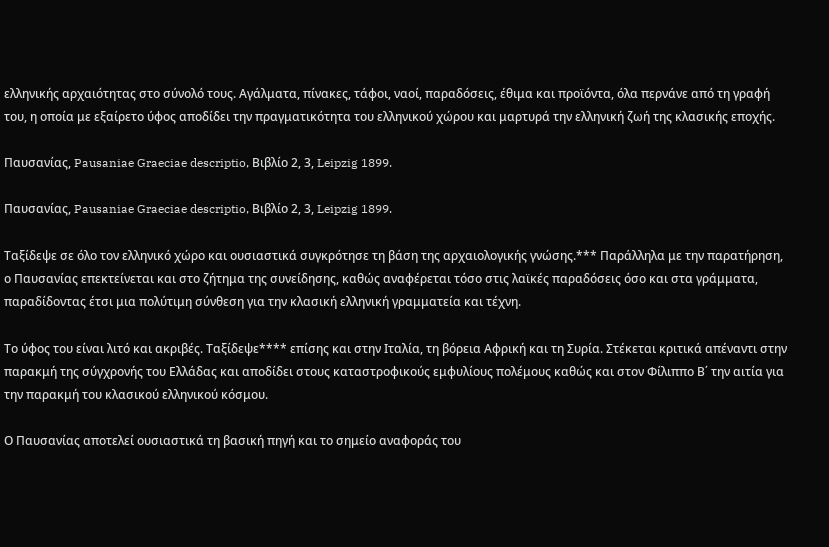ελληνικής αρχαιότητας στο σύνολό τους. Αγάλματα, πίνακες, τάφοι, ναοί, παραδόσεις, έθιμα και προϊόντα, όλα περνάνε από τη γραφή του, η οποία με εξαίρετο ύφος αποδίδει την πραγματικότητα του ελληνικού χώρου και μαρτυρά την ελληνική ζωή της κλασικής εποχής.

Παυσανίας, Pausaniae Graeciae descriptio, Βιβλίο 2, 3, Leipzig 1899.

Παυσανίας, Pausaniae Graeciae descriptio, Βιβλίο 2, 3, Leipzig 1899.

Ταξίδεψε σε όλο τον ελληνικό χώρο και ουσιαστικά συγκρότησε τη βάση της αρχαιολογικής γνώσης.*** Παράλληλα με την παρατήρηση, ο Παυσανίας επεκτείνεται και στο ζήτημα της συνείδησης, καθώς αναφέρεται τόσο στις λαϊκές παραδόσεις όσο και στα γράμματα, παραδίδοντας έτσι μια πολύτιμη σύνθεση για την κλασική ελληνική γραμματεία και τέχνη.

Το ύφος του είναι λιτό και ακριβές. Ταξίδεψε**** επίσης και στην Ιταλία, τη βόρεια Αφρική και τη Συρία. Στέκεται κριτικά απέναντι στην παρακμή της σύγχρονής του Ελλάδας και αποδίδει στους καταστροφικούς εμφυλίους πολέμους καθώς και στον Φίλιππο Β΄ την αιτία για την παρακμή του κλασικού ελληνικού κόσμου.

Ο Παυσανίας αποτελεί ουσιαστικά τη βασική πηγή και το σημείο αναφοράς του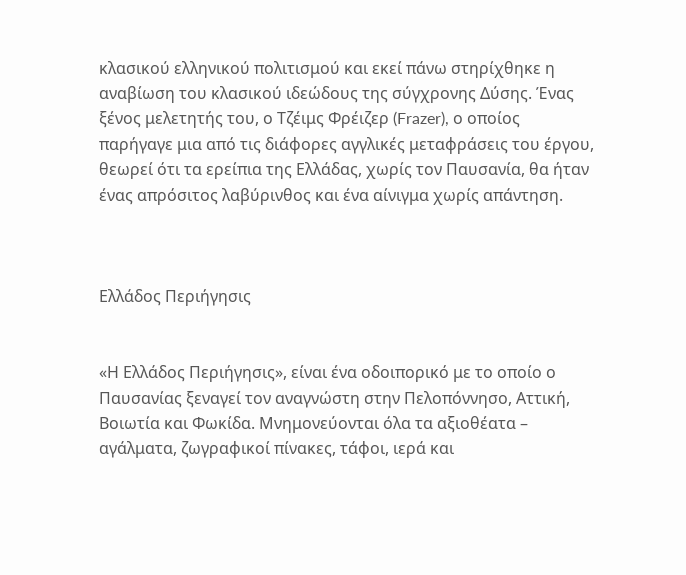κλασικού ελληνικού πολιτισμού και εκεί πάνω στηρίχθηκε η αναβίωση του κλασικού ιδεώδους της σύγχρονης Δύσης. Ένας ξένος μελετητής του, ο Τζέιμς Φρέιζερ (Frazer), ο οποίος παρήγαγε μια από τις διάφορες αγγλικές μεταφράσεις του έργου, θεωρεί ότι τα ερείπια της Ελλάδας, χωρίς τον Παυσανία, θα ήταν ένας απρόσιτος λαβύρινθος και ένα αίνιγμα χωρίς απάντηση.



Ελλάδος Περιήγησις


«Η Ελλάδος Περιήγησις», είναι ένα οδοιπορικό με το οποίο ο Παυσανίας ξεναγεί τον αναγνώστη στην Πελοπόννησο, Αττική, Βοιωτία και Φωκίδα. Μνημονεύονται όλα τα αξιοθέατα – αγάλματα, ζωγραφικοί πίνακες, τάφοι, ιερά και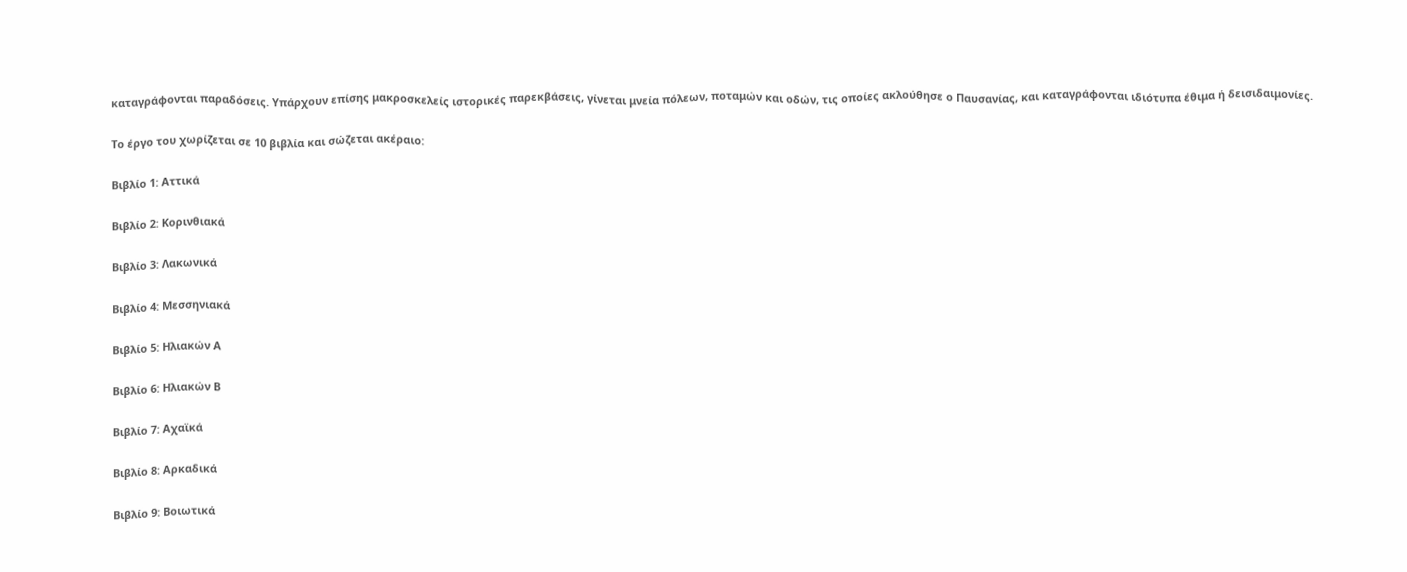καταγράφονται παραδόσεις. Υπάρχουν επίσης μακροσκελείς ιστορικές παρεκβάσεις, γίνεται μνεία πόλεων, ποταμών και οδών, τις οποίες ακλούθησε ο Παυσανίας, και καταγράφονται ιδιότυπα έθιμα ή δεισιδαιμονίες.

Το έργο του χωρίζεται σε 10 βιβλία και σώζεται ακέραιο:

Βιβλίο 1: Αττικά

Βιβλίο 2: Κορινθιακά

Βιβλίο 3: Λακωνικά

Βιβλίο 4: Μεσσηνιακά

Βιβλίο 5: Hλιακών Α

Βιβλίο 6: Ηλιακών Β

Βιβλίο 7: Αχαϊκά

Βιβλίο 8: Αρκαδικά

Βιβλίο 9: Βοιωτικά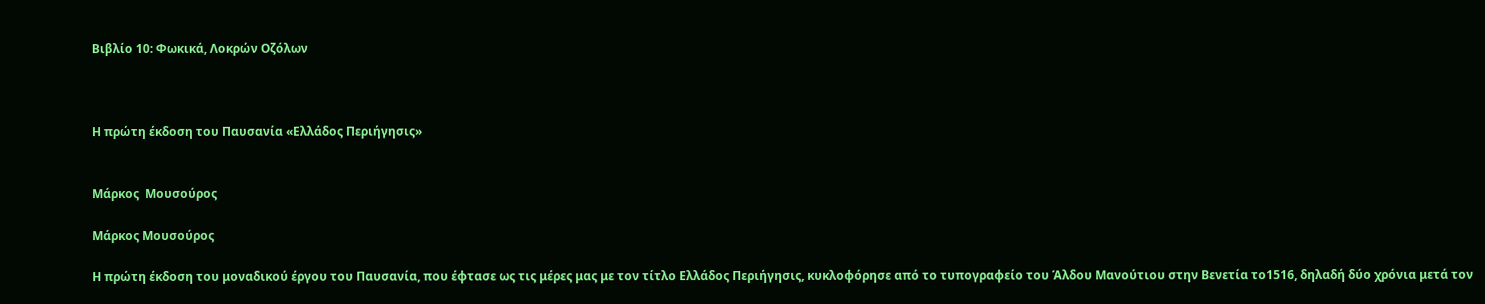Βιβλίο 10: Φωκικά, Λοκρών Οζόλων



Η πρώτη έκδοση του Παυσανία «Ελλάδος Περιήγησις»


Μάρκος  Μουσούρος

Μάρκος Μουσούρος

Η πρώτη έκδοση του μοναδικού έργου του Παυσανία, που έφτασε ως τις μέρες μας με τον τίτλο Ελλάδος Περιήγησις, κυκλοφόρησε από το τυπογραφείο του Άλδου Μανούτιου στην Βενετία το1516, δηλαδή δύο χρόνια μετά τον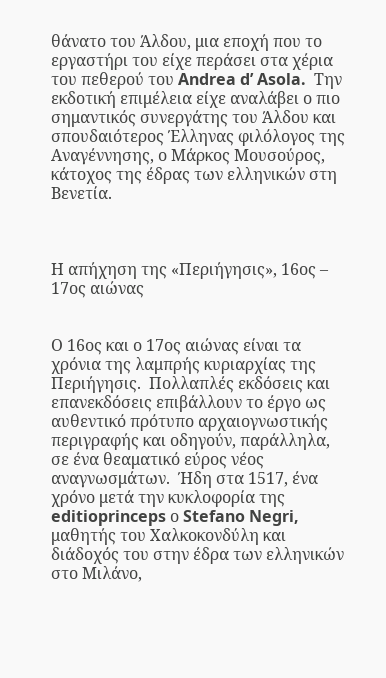θάνατο του Άλδου, μια εποχή που το εργαστήρι του είχε περάσει στα χέρια του πεθερού του Andrea d’ Asola.  Την εκδοτική επιμέλεια είχε αναλάβει ο πιο σημαντικός συνεργάτης του Άλδου και σπουδαιότερος Έλληνας φιλόλογος της Αναγέννησης, ο Μάρκος Μουσούρος, κάτοχος της έδρας των ελληνικών στη Βενετία.



Η απήχηση της «Περιήγησις», 16ος – 17ος αιώνας


Ο 16ος και ο 17ος αιώνας είναι τα χρόνια της λαμπρής κυριαρχίας της Περιήγησις.  Πολλαπλές εκδόσεις και επανεκδόσεις επιβάλλουν το έργο ως αυθεντικό πρότυπο αρχαιογνωστικής περιγραφής και οδηγούν, παράλληλα, σε ένα θεαματικό εύρος νέος αναγνωσμάτων.  Ήδη στα 1517, ένα χρόνο μετά την κυκλοφορία της editioprinceps ο Stefano Negri, μαθητής του Χαλκοκονδύλη και διάδοχός του στην έδρα των ελληνικών στο Μιλάνο,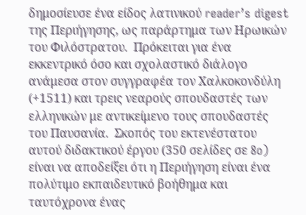δημοσίευσε ένα είδος λατινικού reader’s digest  της Περιήγησης, ως παράρτημα των Ηρωικών του Φιλόστρατου.  Πρόκειται για ένα εκκεντρικό όσο και σχολαστικό διάλογο ανάμεσα στον συγγραφέα τον Χαλκοκονδύλη (+1511) και τρεις νεαρούς σπουδαστές των ελληνικών με αντικείμενο τους σπουδαστές του Παυσανία.  Σκοπός του εκτενέστατου αυτού διδακτικού έργου (350 σελίδες σε 8o) είναι να αποδείξει ότι η Περιήγηση είναι ένα πολύτιμο εκπαιδευτικό βοήθημα και ταυτόχρονα ένας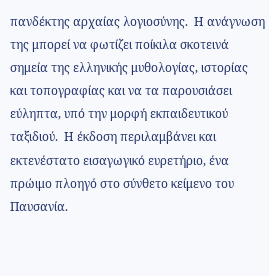πανδέκτης αρχαίας λογιοσύνης.  Η ανάγνωση της μπορεί να φωτίζει ποίκιλα σκοτεινά σημεία της ελληνικής μυθολογίας, ιστορίας και τοπογραφίας και να τα παρουσιάσει εύληπτα, υπό την μορφή εκπαιδευτικού ταξιδιού.  Η έκδοση περιλαμβάνει και εκτενέστατο εισαγωγικό ευρετήριο, ένα πρώιμο πλοηγό στο σύνθετο κείμενο του Παυσανία.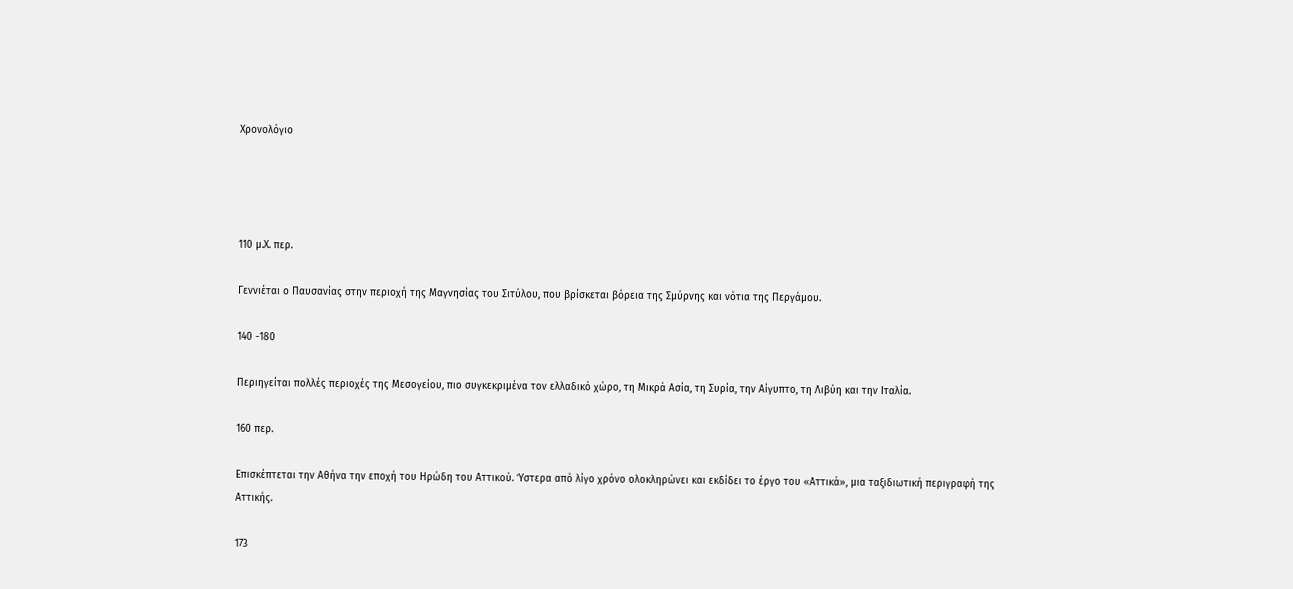Χρονολόγιο




110 μ.Χ. περ.

Γεννιέται ο Παυσανίας στην περιοχή της Μαγνησίας του Σιτύλου, που βρίσκεται βόρεια της Σμύρνης και νότια της Περγάμου.

140 -180

Περιηγείται πολλές περιοχές της Μεσογείου, πιο συγκεκριμένα τον ελλαδικό χώρο, τη Μικρά Ασία, τη Συρία, την Αίγυπτο, τη Λιβύη και την Ιταλία.

160 περ.

Επισκέπτεται την Αθήνα την εποχή του Ηρώδη του Αττικού. Ύστερα από λίγο χρόνο ολοκληρώνει και εκδίδει το έργο του «Αττικά», μια ταξιδιωτική περιγραφή της Αττικής.

173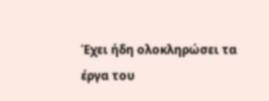Έχει ήδη ολοκληρώσει τα έργα του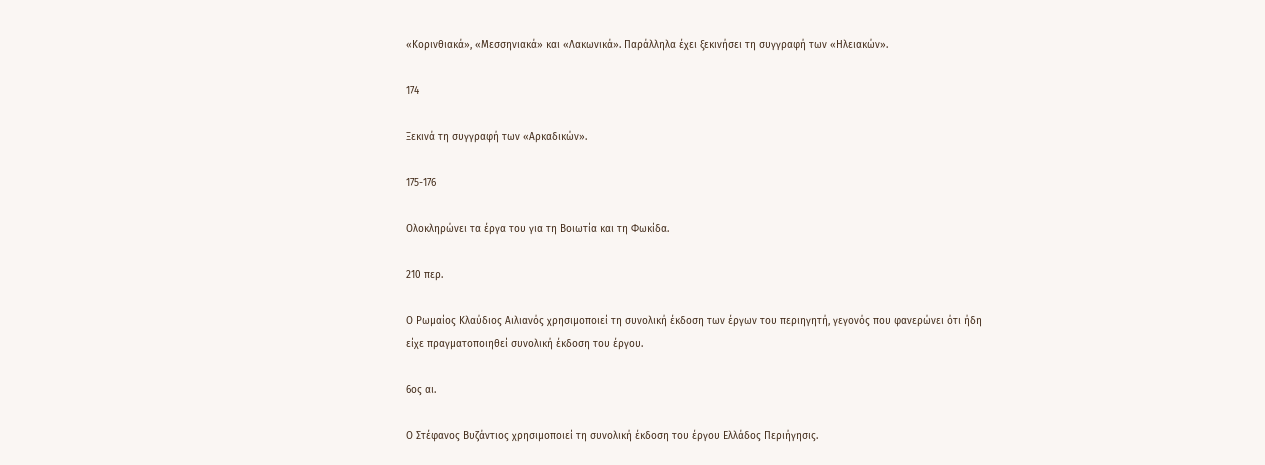«Κορινθιακά», «Μεσσηνιακά» και «Λακωνικά». Παράλληλα έχει ξεκινήσει τη συγγραφή των «Ηλειακών».

174

Ξεκινά τη συγγραφή των «Αρκαδικών».

175-176

Ολοκληρώνει τα έργα του για τη Βοιωτία και τη Φωκίδα.

210 περ.

Ο Ρωμαίος Κλαύδιος Αιλιανός χρησιμοποιεί τη συνολική έκδοση των έργων του περιηγητή, γεγονός που φανερώνει ότι ήδη είχε πραγματοποιηθεί συνολική έκδοση του έργου.

6ος αι.

Ο Στέφανος Βυζάντιος χρησιμοποιεί τη συνολική έκδοση του έργου Ελλάδος Περιήγησις.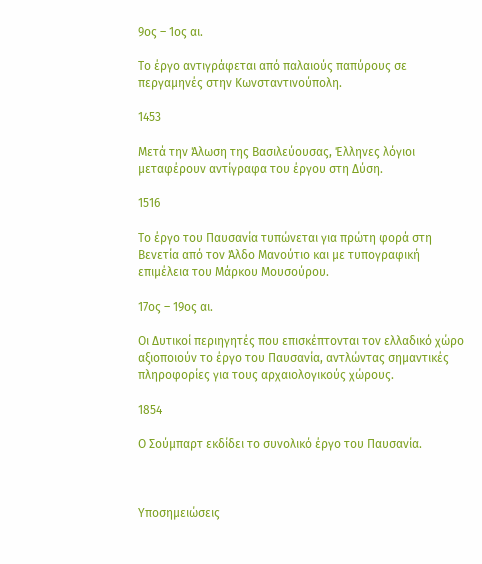9ος – 1ος αι.

Το έργο αντιγράφεται από παλαιούς παπύρους σε περγαμηνές στην Κωνσταντινούπολη.

1453

Μετά την Άλωση της Βασιλεύουσας, Έλληνες λόγιοι μεταφέρουν αντίγραφα του έργου στη Δύση.

1516

Το έργο του Παυσανία τυπώνεται για πρώτη φορά στη Βενετία από τον Άλδο Μανούτιο και με τυπογραφική επιμέλεια του Μάρκου Μουσούρου.

17ος – 19ος αι.

Οι Δυτικοί περιηγητές που επισκέπτονται τον ελλαδικό χώρο αξιοποιούν το έργο του Παυσανία, αντλώντας σημαντικές πληροφορίες για τους αρχαιολογικούς χώρους.

1854

Ο Σούμπαρτ εκδίδει το συνολικό έργο του Παυσανία.



Υποσημειώσεις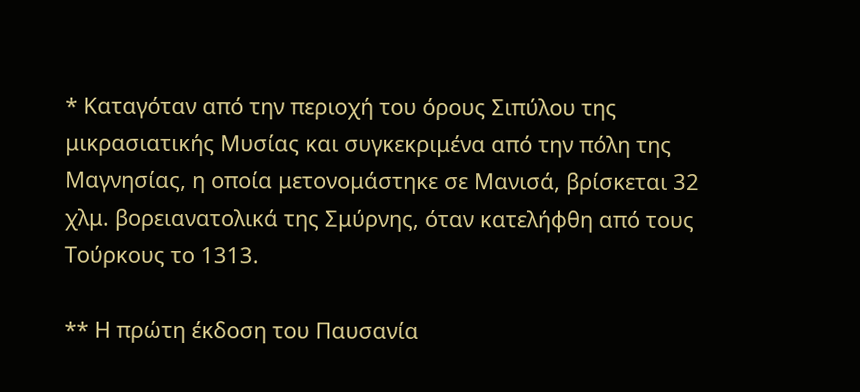* Καταγόταν από την περιοχή του όρους Σιπύλου της μικρασιατικής Μυσίας και συγκεκριμένα από την πόλη της Μαγνησίας, η οποία μετονομάστηκε σε Μανισά, βρίσκεται 32 χλμ. βορειανατολικά της Σμύρνης, όταν κατελήφθη από τους Τούρκους το 1313.

** Η πρώτη έκδοση του Παυσανία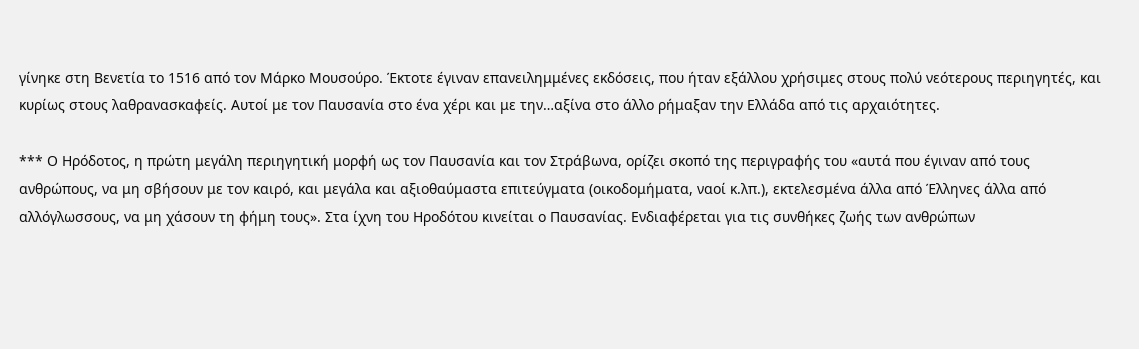γίνηκε στη Βενετία το 1516 από τον Μάρκο Μουσούρο. Έκτοτε έγιναν επανειλημμένες εκδόσεις, που ήταν εξάλλου χρήσιμες στους πολύ νεότερους περιηγητές, και κυρίως στους λαθρανασκαφείς. Αυτοί με τον Παυσανία στο ένα χέρι και με την…αξίνα στο άλλο ρήμαξαν την Ελλάδα από τις αρχαιότητες.

*** Ο Ηρόδοτος, η πρώτη μεγάλη περιηγητική μορφή ως τον Παυσανία και τον Στράβωνα, ορίζει σκοπό της περιγραφής του «αυτά που έγιναν από τους ανθρώπους, να μη σβήσουν με τον καιρό, και μεγάλα και αξιοθαύμαστα επιτεύγματα (οικοδομήματα, ναοί κ.λπ.), εκτελεσμένα άλλα από Έλληνες άλλα από αλλόγλωσσους, να μη χάσουν τη φήμη τους». Στα ίχνη του Ηροδότου κινείται ο Παυσανίας. Ενδιαφέρεται για τις συνθήκες ζωής των ανθρώπων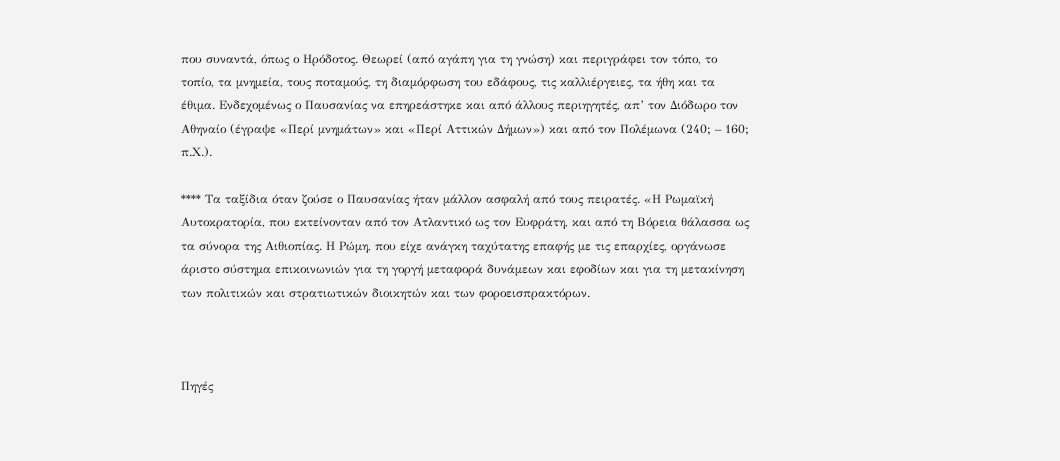που συναντά, όπως ο Ηρόδοτος. Θεωρεί (από αγάπη για τη γνώση) και περιγράφει τον τόπο, το τοπίο, τα μνημεία, τους ποταμούς, τη διαμόρφωση του εδάφους, τις καλλιέργειες, τα ήθη και τα έθιμα. Ενδεχομένως ο Παυσανίας να επηρεάστηκε και από άλλους περιηγητές, απ’ τον Διόδωρο τον Αθηναίο (έγραψε «Περί μνημάτων» και «Περί Αττικών Δήμων») και από τον Πολέμωνα (240; – 160; π.Χ.).

**** Τα ταξίδια όταν ζούσε ο Παυσανίας ήταν μάλλον ασφαλή από τους πειρατές. «Η Ρωμαϊκή Αυτοκρατορία, που εκτείνονταν από τον Ατλαντικό ως τον Ευφράτη, και από τη Βόρεια θάλασσα ως τα σύνορα της Αιθιοπίας. Η Ρώμη, που είχε ανάγκη ταχύτατης επαφής με τις επαρχίες, οργάνωσε άριστο σύστημα επικοινωνιών για τη γοργή μεταφορά δυνάμεων και εφοδίων και για τη μετακίνηση των πολιτικών και στρατιωτικών διοικητών και των φοροεισπρακτόρων.



Πηγές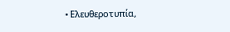• Ελευθεροτυπία,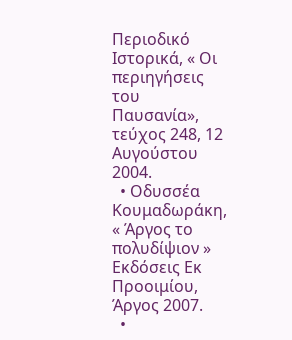Περιοδικό Ιστορικά, « Οι περιηγήσεις του Παυσανία», τεύχος 248, 12 Αυγούστου 2004.
  • Οδυσσέα Κουμαδωράκη, « Άργος το πολυδίψιον » Εκδόσεις Εκ Προοιμίου, Άργος 2007.
  •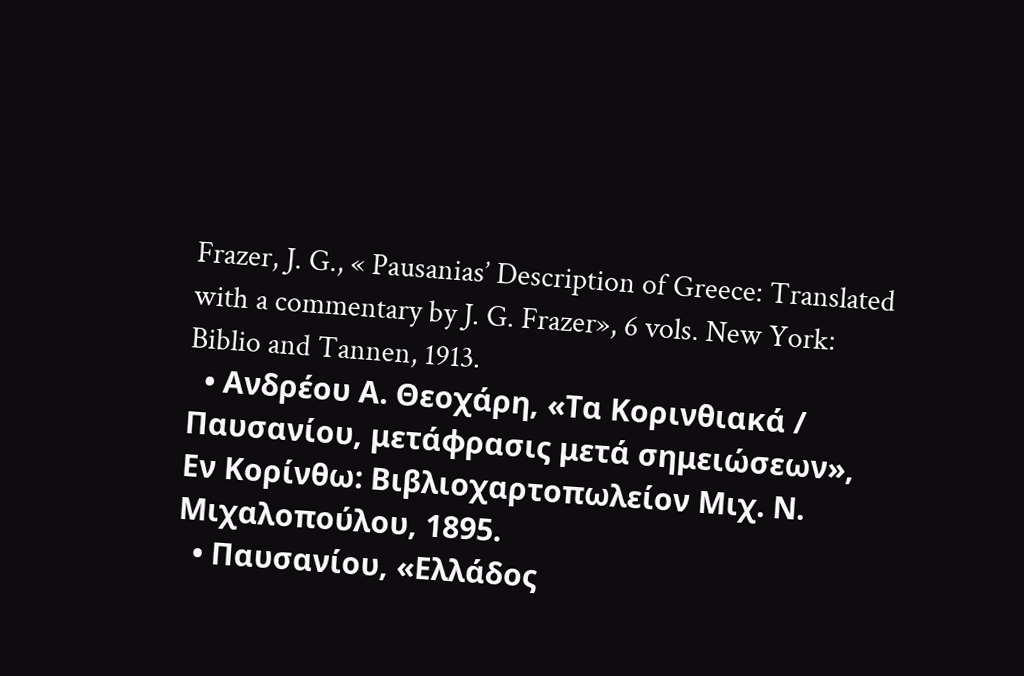Frazer, J. G., « Pausanias’ Description of Greece: Translated with a commentary by J. G. Frazer», 6 vols. New York: Biblio and Tannen, 1913.
  • Ανδρέου Α. Θεοχάρη, «Τα Κορινθιακά / Παυσανίου, μετάφρασις μετά σημειώσεων», Εν Κορίνθω: Βιβλιοχαρτοπωλείον Μιχ. Ν. Μιχαλοπούλου, 1895.
  • Παυσανίου, «Ελλάδος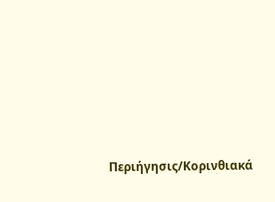Περιήγησις/Κορινθιακά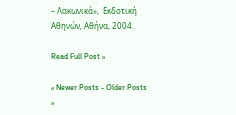– Λακωνικά»,  Εκδοτική Αθηνών, Αθήνα, 2004.

Read Full Post »

« Newer Posts - Older Posts »